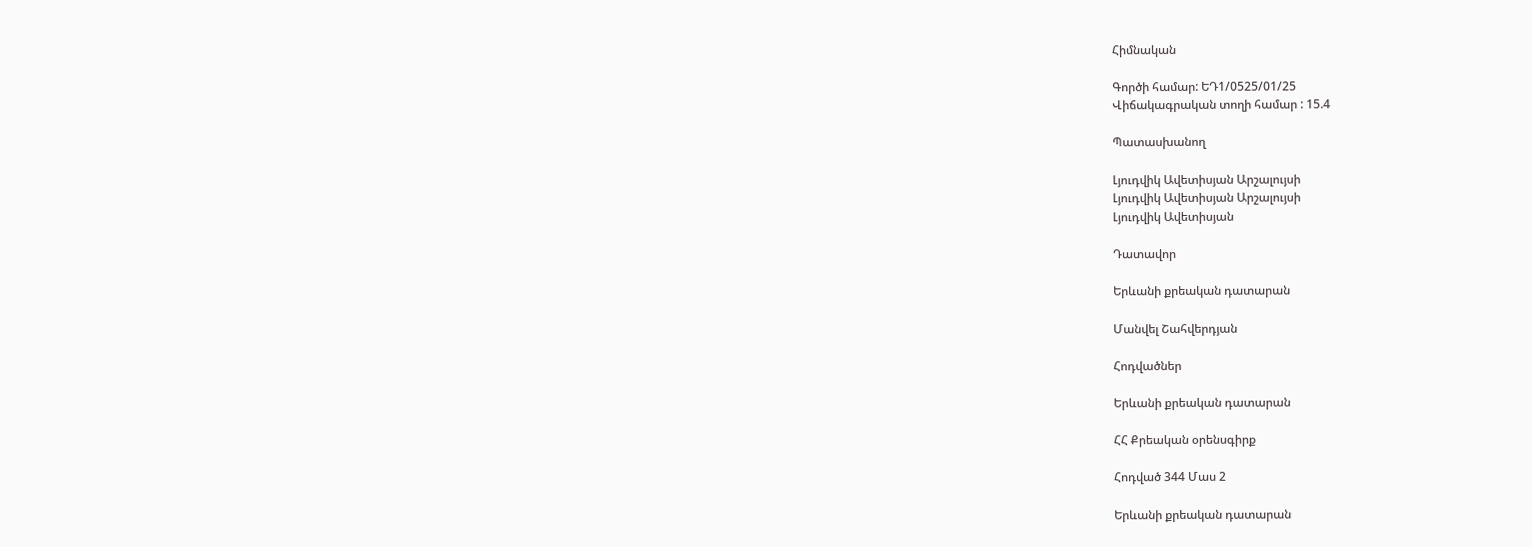Հիմնական

Գործի համար: ԵԴ1/0525/01/25
Վիճակագրական տողի համար : 15.4

Պատասխանող

Լյուդվիկ Ավետիսյան Արշալույսի
Լյուդվիկ Ավետիսյան Արշալույսի
Լյուդվիկ Ավետիսյան

Դատավոր

Երևանի քրեական դատարան

Մանվել Շահվերդյան

Հոդվածներ

Երևանի քրեական դատարան

ՀՀ Քրեական օրենսգիրք

Հոդված 344 Մաս 2

Երևանի քրեական դատարան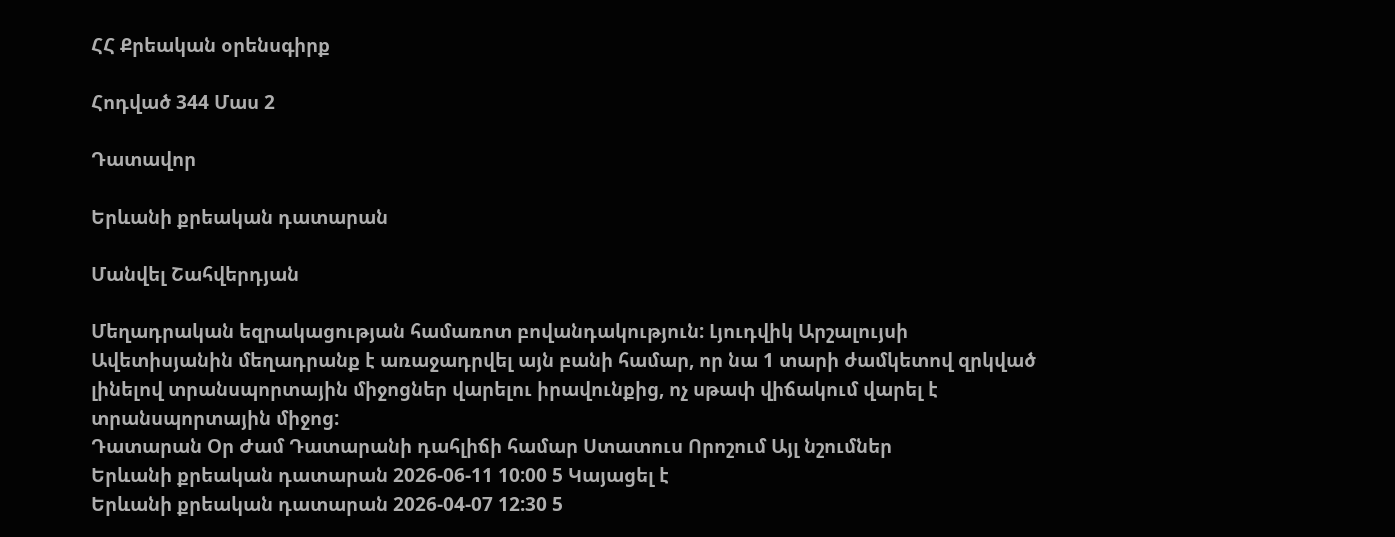ՀՀ Քրեական օրենսգիրք

Հոդված 344 Մաս 2

Դատավոր

Երևանի քրեական դատարան

Մանվել Շահվերդյան

Մեղադրական եզրակացության համառոտ բովանդակություն: Լյուդվիկ Արշալույսի Ավետիսյանին մեղադրանք է առաջադրվել այն բանի համար, որ նա 1 տարի ժամկետով զրկված լինելով տրանսպորտային միջոցներ վարելու իրավունքից, ոչ սթափ վիճակում վարել է տրանսպորտային միջոց:
Դատարան Օր Ժամ Դատարանի դահլիճի համար Ստատուս Որոշում Այլ նշումներ
Երևանի քրեական դատարան 2026-06-11 10:00 5 Կայացել է
Երևանի քրեական դատարան 2026-04-07 12:30 5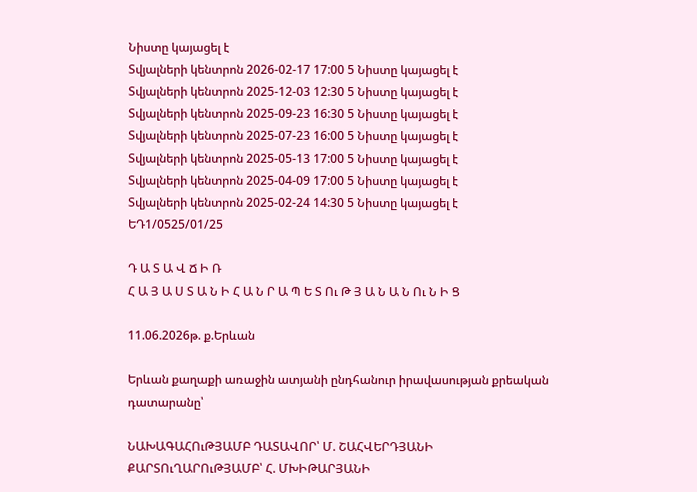Նիստը կայացել է
Տվյալների կենտրոն 2026-02-17 17:00 5 Նիստը կայացել է
Տվյալների կենտրոն 2025-12-03 12:30 5 Նիստը կայացել է
Տվյալների կենտրոն 2025-09-23 16:30 5 Նիստը կայացել է
Տվյալների կենտրոն 2025-07-23 16:00 5 Նիստը կայացել է
Տվյալների կենտրոն 2025-05-13 17:00 5 Նիստը կայացել է
Տվյալների կենտրոն 2025-04-09 17:00 5 Նիստը կայացել է
Տվյալների կենտրոն 2025-02-24 14:30 5 Նիստը կայացել է
ԵԴ1/0525/01/25

Դ Ա Տ Ա Վ Ճ Ի Ռ
Հ Ա Յ Ա Ս Տ Ա Ն Ի Հ Ա Ն Ր Ա Պ Ե Տ Ու Թ Յ Ա Ն Ա Ն Ու Ն Ի Ց

11.06.2026թ. ք.Երևան

Երևան քաղաքի առաջին ատյանի ընդհանուր իրավասության քրեական դատարանը՝

ՆԱԽԱԳԱՀՈւԹՅԱՄԲ ԴԱՏԱՎՈՐ՝ Մ. ՇԱՀՎԵՐԴՅԱՆԻ
ՔԱՐՏՈւՂԱՐՈւԹՅԱՄԲ՝ Հ. ՄԽԻԹԱՐՅԱՆԻ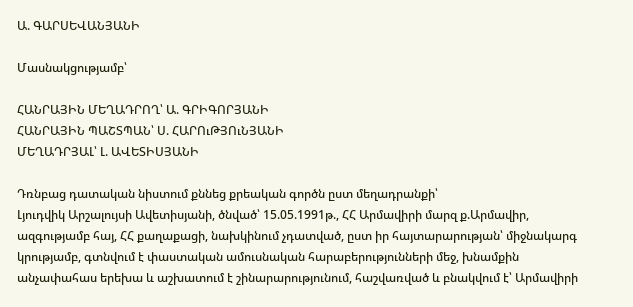Ա. ԳԱՐՍԵՎԱՆՅԱՆԻ

Մասնակցությամբ՝

ՀԱՆՐԱՅԻՆ ՄԵՂԱԴՐՈՂ՝ Ա. ԳՐԻԳՈՐՅԱՆԻ
ՀԱՆՐԱՅԻՆ ՊԱՇՏՊԱՆ՝ Ս. ՀԱՐՈւԹՅՈւՆՅԱՆԻ
ՄԵՂԱԴՐՅԱԼ՝ Լ. ԱՎԵՏԻՍՅԱՆԻ

Դռնբաց դատական նիստում քննեց քրեական գործն ըստ մեղադրանքի՝
Լյուդվիկ Արշալույսի Ավետիսյանի, ծնված՝ 15.05.1991թ., ՀՀ Արմավիրի մարզ ք.Արմավիր, ազգությամբ հայ, ՀՀ քաղաքացի, նախկինում չդատված, ըստ իր հայտարարության՝ միջնակարգ կրությամբ, գտնվում է փաստական ամուսնական հարաբերությունների մեջ, խնամքին անչափահաս երեխա և աշխատում է շինարարությունում, հաշվառված և բնակվում է՝ Արմավիրի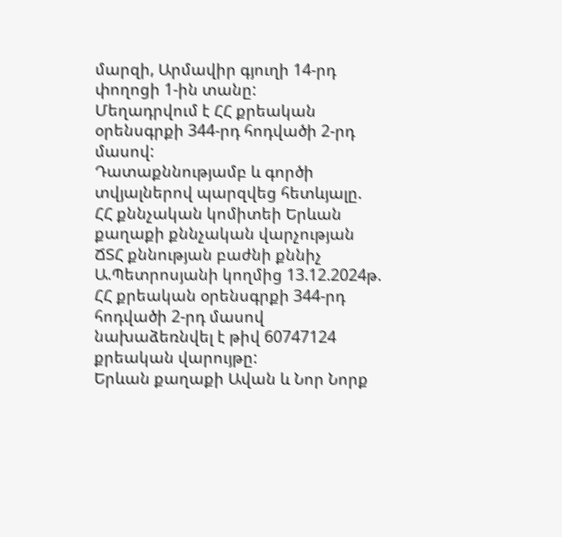մարզի, Արմավիր գյուղի 14-րդ փողոցի 1-ին տանը:
Մեղադրվում է ՀՀ քրեական օրենսգրքի 344-րդ հոդվածի 2-րդ մասով:
Դատաքննությամբ և գործի տվյալներով պարզվեց հետևյալը.
ՀՀ քննչական կոմիտեի Երևան քաղաքի քննչական վարչության ՃՏՀ քննության բաժնի քննիչ Ա.Պետրոսյանի կողմից 13.12.2024թ. ՀՀ քրեական օրենսգրքի 344-րդ հոդվածի 2-րդ մասով նախաձեռնվել է թիվ 60747124 քրեական վարույթը:
Երևան քաղաքի Ավան և Նոր Նորք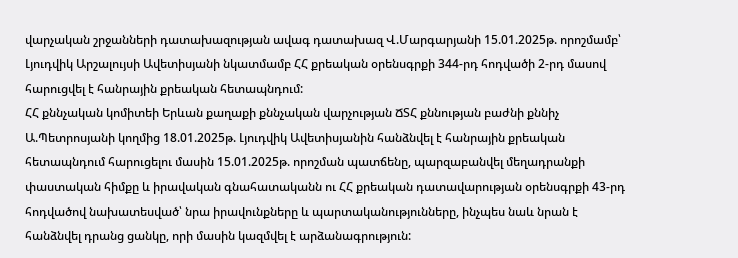վարչական շրջանների դատախազության ավագ դատախազ Վ.Մարգարյանի 15.01.2025թ. որոշմամբ՝ Լյուդվիկ Արշալույսի Ավետիսյանի նկատմամբ ՀՀ քրեական օրենսգրքի 344-րդ հոդվածի 2-րդ մասով հարուցվել է հանրային քրեական հետապնդում:
ՀՀ քննչական կոմիտեի Երևան քաղաքի քննչական վարչության ՃՏՀ քննության բաժնի քննիչ Ա.Պետրոսյանի կողմից 18.01.2025թ. Լյուդվիկ Ավետիսյանին հանձնվել է հանրային քրեական հետապնդում հարուցելու մասին 15.01.2025թ. որոշման պատճենը, պարզաբանվել մեղադրանքի փաստական հիմքը և իրավական գնահատականն ու ՀՀ քրեական դատավարության օրենսգրքի 43-րդ հոդվածով նախատեսված՝ նրա իրավունքները և պարտականությունները, ինչպես նաև նրան է հանձնվել դրանց ցանկը, որի մասին կազմվել է արձանագրություն: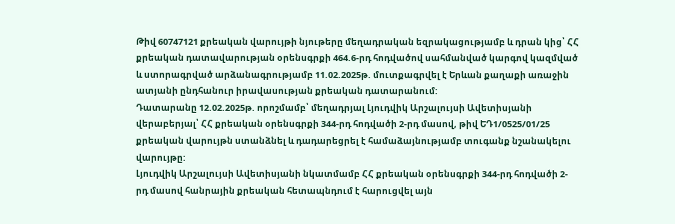Թիվ 60747121 քրեական վարույթի նյութերը մեղադրական եզրակացությամբ և դրան կից՝ ՀՀ քրեական դատավարության օրենսգրքի 464.6-րդ հոդվածով սահմանված կարգով կազմված և ստորագրված արձանագրությամբ 11.02.2025թ. մուտքագրվել է Երևան քաղաքի առաջին ատյանի ընդհանուր իրավասության քրեական դատարանում:
Դատարանը 12.02.2025թ. որոշմամբ՝ մեղադրյալ Լյուդվիկ Արշալույսի Ավետիսյանի վերաբերյալ՝ ՀՀ քրեական օրենսգրքի 344-րդ հոդվածի 2-րդ մասով, թիվ ԵԴ1/0525/01/25 քրեական վարույթն ստանձնել և դադարեցրել է համաձայնությամբ տուգանք նշանակելու վարույթը:
Լյուդվիկ Արշալույսի Ավետիսյանի նկատմամբ ՀՀ քրեական օրենսգրքի 344-րդ հոդվածի 2-րդ մասով հանրային քրեական հետապնդում է հարուցվել այն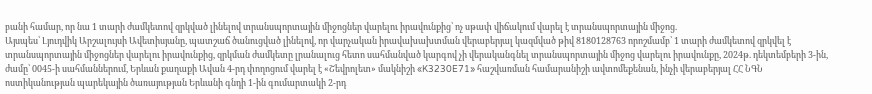բանի համար, որ նա 1 տարի ժամկետով զրկված լինելով տրանսպորտային միջոցներ վարելու իրավունքից՝ ոչ սթափ վիճակում վարել է տրանսպորտային միջոց.
Այսպես՝ Լյուդվիկ Արշալույսի Ավետիսյանը, պատշաճ ծանուցված լինելով, որ վարչական իրավախախտման վերաբերյալ կազմված թիվ 8180128763 որոշմամբ՝ 1 տարի ժամկետով զրկվել է տրանսպորտային միջոցներ վարելու իրավունքից, զրկման ժամկետը լրանալուց հետո սահմանված կարգով չի վերականգնել տրանսպորտային միջոց վարելու իրավունքը, 2024թ. դեկտեմբերի 3-ին, ժամը՝ 0045-ի սահմաններում, Երևան քաղաքի Ավան 4-րդ փողոցում վարել է «Շեվրոլետ» մակնիշի «K3230E71» հաշվառման համարանիշի ավտոմեքենան, ինչի վերաբերյալ ՀՀ ՆԳՆ ոստիկանության պարեկային ծառայության Երևանի գնդի 1-ին գումարտակի 2-րդ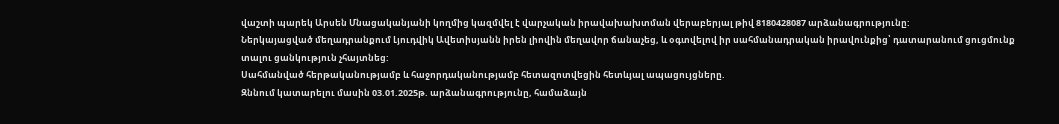վաշտի պարեկ Արսեն Մնացականյանի կողմից կազմվել է վարչական իրավախախտման վերաբերյալ թիվ 8180428087 արձանագրությունը:
Ներկայացված մեղադրանքում Լյուդվիկ Ավետիսյանն իրեն լիովին մեղավոր ճանաչեց, և օգտվելով իր սահմանադրական իրավունքից՝ դատարանում ցուցմունք տալու ցանկություն չհայտնեց:
Սահմանված հերթականությամբ և հաջորդականությամբ հետազոտվեցին հետևյալ ապացույցները.
Զննում կատարելու մասին 03.01.2025թ. արձանագրությունը, համաձայն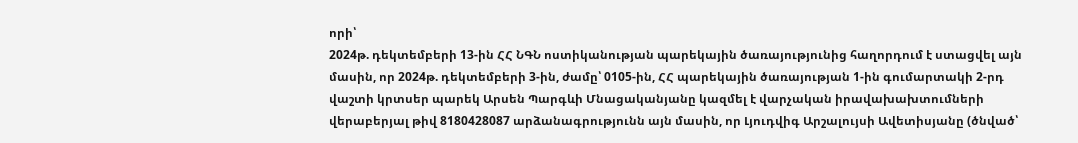որի՝
2024թ. դեկտեմբերի 13-ին ՀՀ ՆԳՆ ոստիկանության պարեկային ծառայությունից հաղորդում է ստացվել այն մասին, որ 2024թ. դեկտեմբերի 3-ին, ժամը՝ 0105-ին, ՀՀ պարեկային ծառայության 1-ին գումարտակի 2-րդ վաշտի կրտսեր պարեկ Արսեն Պարգևի Մնացականյանը կազմել է վարչական իրավախախտումների վերաբերյալ թիվ 8180428087 արձանագրությունն այն մասին, որ Լյուդվիգ Արշալույսի Ավետիսյանը (ծնված՝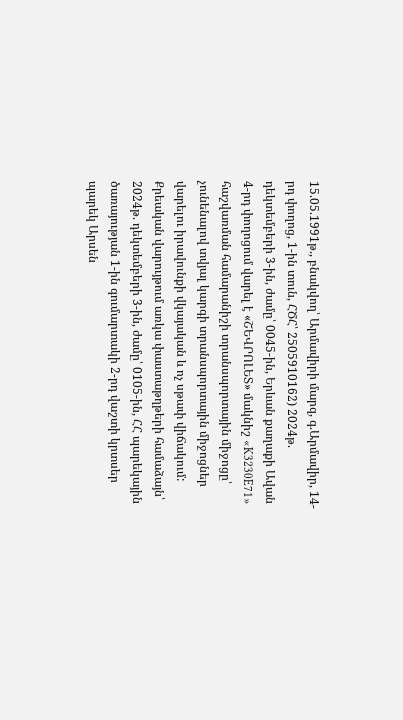15.05.1991թ., բնակվող՝ Արմավիրի մարզ, գ.Արմավիր, 14-րդ փողոց, 1-ին տուն, ՀԾՀ՝ 2505910162) 2024թ. դեկտեմբերի 3-ին, ժամը՝ 0045-ին, Երևան քաղաքի Ավան 4-րդ փողոցում վարել է «ՇԵՎՐՈԼԵՏ» մակնիշ «K3230E71» հաշվառման համարանիշի տրանսպորտային միջոցը՝ չունենալով տվյալ կարգի տրանսպորտային միջոցներ վարելու իրավունքի վկայական և ոչ սթափ վիճակում:
Քրեական վարույթում առկա փաստաթղթերի համաձայն՝ 2024թ. դեկտեմբերի 3-ին, ժամը՝ 0105-ին, ՀՀ պարեկային ծառայության 1-ին գումարտակի 2-րդ վաշտի կրտսեր պարեկ Արսեն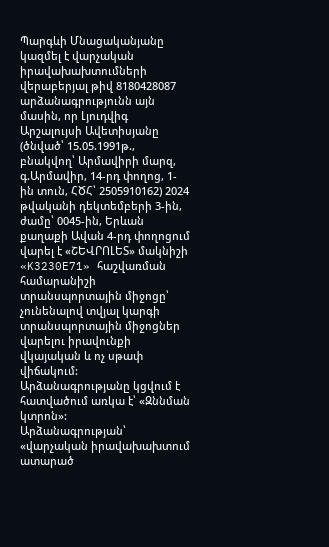Պարգևի Մնացականյանը կազմել է վարչական իրավախախտումների վերաբերյալ թիվ 8180428087 արձանագրությունն այն մասին, որ Լյուդվիգ Արշալույսի Ավետիսյանը (ծնված՝ 15.05.1991թ., բնակվող՝ Արմավիրի մարզ, գ.Արմավիր, 14-րդ փողոց, 1-ին տուն, ՀԾՀ՝ 2505910162) 2024 թվականի դեկտեմբերի 3-ին, ժամը՝ 0045-ին, Երևան քաղաքի Ավան 4-րդ փողոցում վարել է «ՇԵՎՐՈԼԵՏ» մակնիշի «K3230E71» հաշվառման համարանիշի տրանսպորտային միջոցը՝ չունենալով տվյալ կարգի տրանսպորտային միջոցներ վարելու իրավունքի վկայական և ոչ սթափ վիճակում:
Արձանագրությանը կցվում է հատվածում առկա է՝ «Զննման կտրոն»:
Արձանագրության՝ «վարչական իրավախախտում ատարած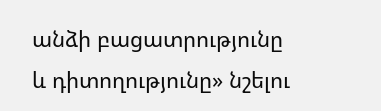անձի բացատրությունը և դիտողությունը» նշելու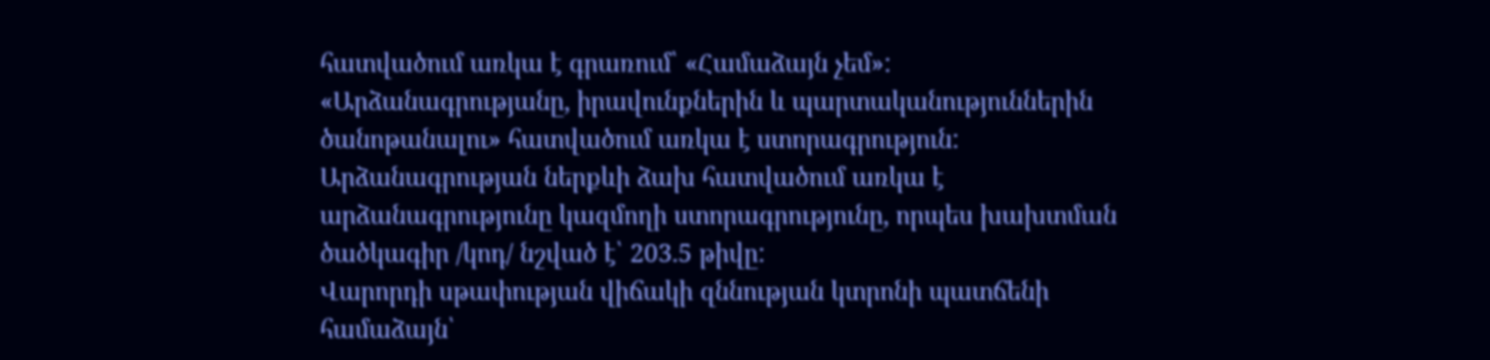հատվածում առկա է գրառում՝ «Համաձայն չեմ»:
«Արձանագրությանը, իրավունքներին և պարտականություններին ծանոթանալու» հատվածում առկա է ստորագրություն:
Արձանագրության ներքևի ձախ հատվածում առկա է արձանագրությունը կազմողի ստորագրությունը, որպես խախտման ծածկագիր /կոդ/ նշված է՝ 203.5 թիվը:
Վարորդի սթափության վիճակի զննության կտրոնի պատճենի համաձայն՝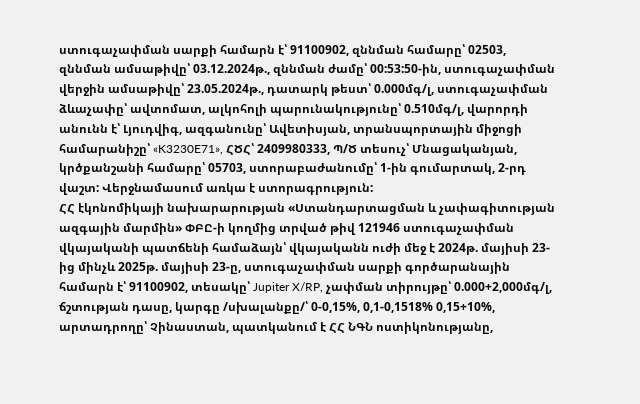ստուգաչափման սարքի համարն է՝ 91100902, զննման համարը՝ 02503, զննման ամսաթիվը՝ 03.12.2024թ., զննման ժամը՝ 00:53:50-ին, ստուգաչափման վերջին ամսաթիվը՝ 23.05.2024թ., դատարկ թեստ՝ 0.000մգ/լ, ստուգաչափման ձևաչափը՝ ավտոմատ, ալկոհոլի պարունակությունը՝ 0.510մգ/լ, վարորդի անունն է՝ Լյուդվիգ, ազգանունը՝ Ավետիսյան, տրանսպորտային միջոցի համարանիշը՝ «K3230E71», ՀԾՀ՝ 2409980333, Պ/Ծ տեսուչ՝ Մնացականյան, կրծքանշանի համարը՝ 05703, ստորաբաժանումը՝ 1-ին գումարտակ, 2-րդ վաշտ: Վերջնամասում առկա է ստորագրություն:
ՀՀ էկոնոմիկայի նախարարության «Ստանդարտացման և չափագիտության ազգային մարմին» ՓԲԸ-ի կողմից տրված թիվ 121946 ստուգաչափման վկայականի պատճենի համաձայն՝ վկայականն ուժի մեջ է 2024թ. մայիսի 23-ից մինչև 2025թ. մայիսի 23-ը, ստուգաչափման սարքի գործարանային համարն է՝ 91100902, տեսակը՝ Jupiter X/RP, չափման տիրույթը՝ 0.000+2,000մգ/լ, ճշտության դասը, կարգը /սխալանքը/՝ 0-0,15%, 0,1-0,1518% 0,15+10%, արտադրողը՝ Չինաստան, պատկանում է ՀՀ ՆԳՆ ոստիկոնությանը,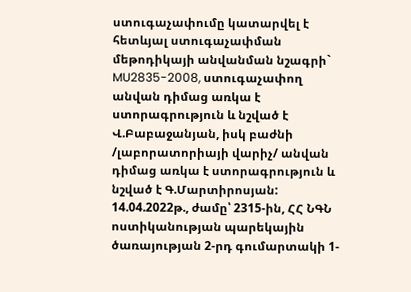ստուգաչափումը կատարվել է հետևյալ ստուգաչափման մեթոդիկայի անվանման նշագրի` MU2835-2008, ստուգաչափող անվան դիմաց առկա է ստորագրություն և նշված է Վ.Բաբաջանյան, իսկ բաժնի /լաբորատորիայի վարիչ/ անվան դիմաց առկա է ստորագրություն և նշված է Գ.Մարտիրոսյան:
14.04.2022թ., ժամը՝ 2315-ին, ՀՀ ՆԳՆ ոստիկանության պարեկային ծառայության 2-րդ գումարտակի 1-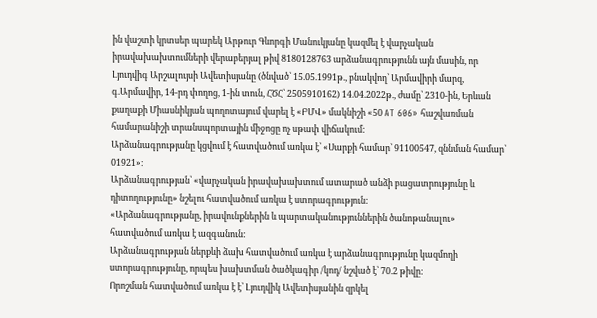ին վաշտի կրտսեր պարեկ Արթուր Գևորգի Մանուկյանը կազմել է վարչական իրավախախտումների վերաբերյալ թիվ 8180128763 արձանագրությունն այն մասին, որ Լյուդվիգ Արշալույսի Ավետիսյանը (ծնված՝ 15.05.1991թ., բնակվող՝ Արմավիրի մարզ, գ.Արմավիր, 14-րդ փողոց, 1-ին տուն, ՀԾՀ՝ 2505910162) 14.04.2022թ., ժամը՝ 2310-ին, Երևան քաղաքի Միասնիկյան պողոտայում վարել է «ԲՄՎ» մակնիշի «50 AT 606» հաշվառման համարանիշի տրանսպորտային միջոցը ոչ սթափ վիճակում:
Արձանագրությանը կցվում է հատվածում առկա է՝ «Սարքի համար՝ 91100547, զննման համար՝ 01921»։
Արձանագրության՝ «վարչական իրավախախտում ատարած անձի բացատրությունը և դիտողությունը» նշելու հատվածում առկա է ստորագրություն:
«Արձանագրությանը, իրավունքներին և պարտականություններին ծանոթանալու» հատվածում առկա է ազգանուն:
Արձանագրության ներքևի ձախ հատվածում առկա է արձանագրությունը կազմողի ստորագրությունը, որպես խախտման ծածկագիր /կոդ/ նշված է՝ 70.2 թիվը:
Որոշման հատվածում առկա է է՝ Լյուդվիկ Ավետիսյանին զրկել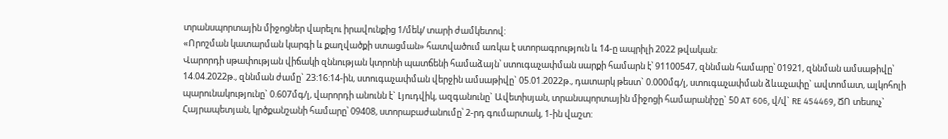տրանսպորտային միջոցներ վարելու իրավունքից 1/մեկ/ տարի ժամկետով:
«Որոշման կատարման կարգի և քաղվածքի ստացման» հատվածում առկա է ստորագրություն և 14-ը ապրիլի 2022 թվական:
Վարորդի սթափության վիճակի զննության կտրոնի պատճենի համաձայն՝ ստուգաչափման սարքի համարն է՝ 91100547, զննման համարը՝ 01921, զննման ամսաթիվը՝ 14.04.2022թ., զննման ժամը` 23:16:14-ին, ստուգաչափման վերջին ամսաթիվը` 05.01.2022թ., դատարկ թեստ` 0.000մգ/լ, ստուգաչափման ձևաչափը` ավտոմատ, ալկոհոլի պարունակությունը` 0.607մգ/լ, վարորդի անունն է` Լյուդվիկ, ազգանունը` Ավետիսյան, տրանսպորտային միջոցի համարանիշը` 50 AT 606, վ/վ` RE 454469, ՃՈ տեսուչ` Հայրապետյան, կրծքանշանի համարը՝ 09408, ստորաբաժանումը՝ 2-րդ գումարտակ, 1-ին վաշտ: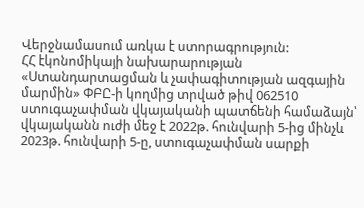Վերջնամասում առկա է ստորագրություն:
ՀՀ էկոնոմիկայի նախարարության «Ստանդարտացման և չափագիտության ազգային մարմին» ՓԲԸ-ի կողմից տրված թիվ 062510 ստուգաչափման վկայականի պատճենի համաձայն՝ վկայականն ուժի մեջ է 2022թ. հունվարի 5-ից մինչև 2023թ. հունվարի 5-ը, ստուգաչափման սարքի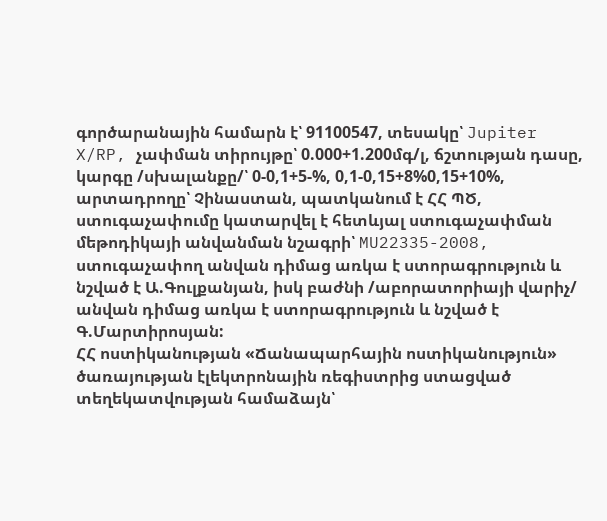գործարանային համարն է՝ 91100547, տեսակը՝ Jupiter X/RP, չափման տիրույթը՝ 0.000+1.200մգ/լ, ճշտության դասը, կարգը /սխալանքը/՝ 0-0,1+5-%, 0,1-0,15+8%0,15+10%, արտադրողը՝ Չինաստան, պատկանում է ՀՀ ՊԾ, ստուգաչափումը կատարվել է հետևյալ ստուգաչափման մեթոդիկայի անվանման նշագրի՝ MU22335-2008, ստուգաչափող անվան դիմաց առկա է ստորագրություն և նշված է Ա.Գուլքանյան, իսկ բաժնի /աբորատորիայի վարիչ/ անվան դիմաց առկա է ստորագրություն և նշված է Գ.Մարտիրոսյան:
ՀՀ ոստիկանության «Ճանապարհային ոստիկանություն» ծառայության էլեկտրոնային ռեգիստրից ստացված տեղեկատվության համաձայն՝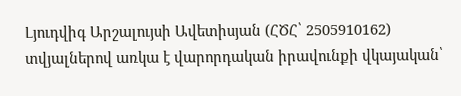Լյուդվիգ Արշալույսի Ավետիսյան (ՀԾՀ՝ 2505910162) տվյալներով առկա է վարորդական իրավունքի վկայական՝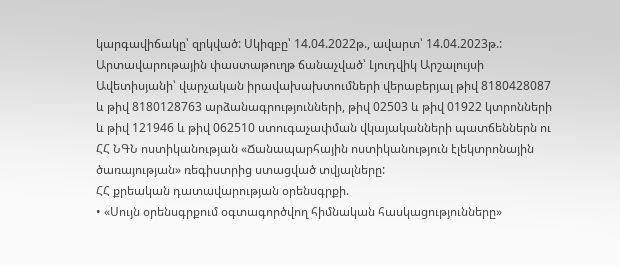կարգավիճակը՝ զրկված: Սկիզբը՝ 14.04.2022թ., ավարտ՝ 14.04.2023թ.:
Արտավարութային փաստաթուղթ ճանաչված՝ Լյուդվիկ Արշալույսի Ավետիսյանի՝ վարչական իրավախախտումների վերաբերյալ թիվ 8180428087 և թիվ 8180128763 արձանագրությունների, թիվ 02503 և թիվ 01922 կտրոնների և թիվ 121946 և թիվ 062510 ստուգաչափման վկայականների պատճեններն ու ՀՀ ՆԳՆ ոստիկանության «Ճանապարհային ոստիկանություն էլեկտրոնային ծառայության» ռեգիստրից ստացված տվյալները:
ՀՀ քրեական դատավարության օրենսգրքի.
• «Սույն օրենսգրքում օգտագործվող հիմնական հասկացությունները»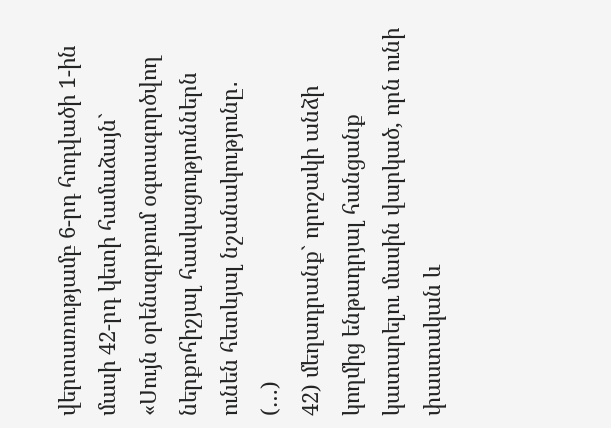վերտառությամբ 6-րդ հոդվածի 1-ին մասի 42-րդ կետի համաձայն`
«Սույն օրենսգրքում օգտագործվող ներքոհիշյալ հասկացություններն ունեն հետևյալ նշանակությունը․
(…)
42) մեղադրանք` որոշակի անձի կողմից ենթադրյալ հանցանք կատարելու մասին վարկած, որն ունի փաստական և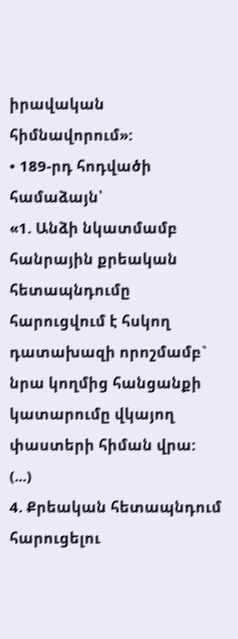իրավական հիմնավորում»:
• 189-րդ հոդվածի համաձայն՝
«1. Անձի նկատմամբ հանրային քրեական հետապնդումը հարուցվում է հսկող դատախազի որոշմամբ` նրա կողմից հանցանքի կատարումը վկայող փաստերի հիման վրա:
(...)
4. Քրեական հետապնդում հարուցելու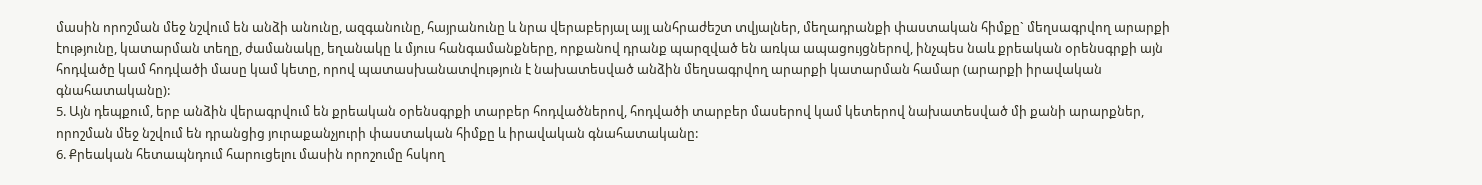մասին որոշման մեջ նշվում են անձի անունը, ազգանունը, հայրանունը և նրա վերաբերյալ այլ անհրաժեշտ տվյալներ, մեղադրանքի փաստական հիմքը` մեղսագրվող արարքի էությունը, կատարման տեղը, ժամանակը, եղանակը և մյուս հանգամանքները, որքանով դրանք պարզված են առկա ապացույցներով, ինչպես նաև քրեական օրենսգրքի այն հոդվածը կամ հոդվածի մասը կամ կետը, որով պատասխանատվություն է նախատեսված անձին մեղսագրվող արարքի կատարման համար (արարքի իրավական գնահատականը):
5. Այն դեպքում, երբ անձին վերագրվում են քրեական օրենսգրքի տարբեր հոդվածներով, հոդվածի տարբեր մասերով կամ կետերով նախատեսված մի քանի արարքներ, որոշման մեջ նշվում են դրանցից յուրաքանչյուրի փաստական հիմքը և իրավական գնահատականը:
6. Քրեական հետապնդում հարուցելու մասին որոշումը հսկող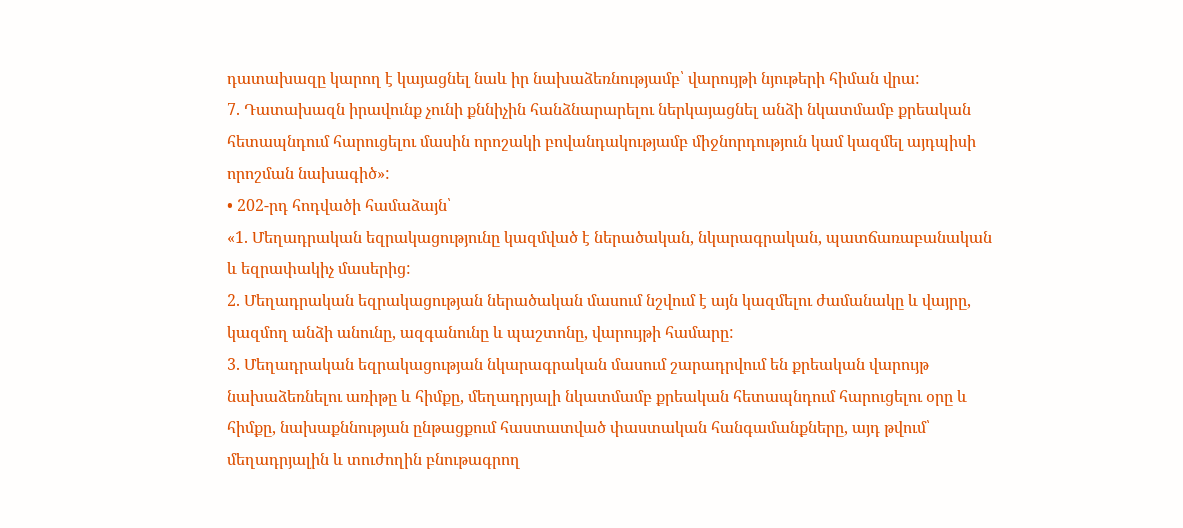դատախազը կարող է կայացնել նաև իր նախաձեռնությամբ՝ վարույթի նյութերի հիման վրա:
7. Դատախազն իրավունք չունի քննիչին հանձնարարելու ներկայացնել անձի նկատմամբ քրեական հետապնդում հարուցելու մասին որոշակի բովանդակությամբ միջնորդություն կամ կազմել այդպիսի որոշման նախագիծ»:
• 202-րդ հոդվածի համաձայն՝
«1. Մեղադրական եզրակացությունը կազմված է ներածական, նկարագրական, պատճառաբանական և եզրափակիչ մասերից:
2. Մեղադրական եզրակացության ներածական մասում նշվում է այն կազմելու ժամանակը և վայրը, կազմող անձի անունը, ազգանունը և պաշտոնը, վարույթի համարը:
3. Մեղադրական եզրակացության նկարագրական մասում շարադրվում են քրեական վարույթ նախաձեռնելու առիթը և հիմքը, մեղադրյալի նկատմամբ քրեական հետապնդում հարուցելու օրը և հիմքը, նախաքննության ընթացքում հաստատված փաստական հանգամանքները, այդ թվում՝ մեղադրյալին և տուժողին բնութագրող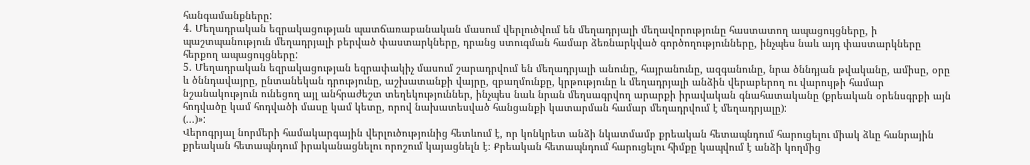հանգամանքները:
4. Մեղադրական եզրակացության պատճառաբանական մասում վերլուծվում են մեղադրյալի մեղավորությունը հաստատող ապացույցները, ի պաշտպանություն մեղադրյալի բերված փաստարկները, դրանց ստուգման համար ձեռնարկված գործողությունները, ինչպես նաև այդ փաստարկները հերքող ապացույցները:
5. Մեղադրական եզրակացության եզրափակիչ մասում շարադրվում են մեղադրյալի անունը, հայրանունը, ազգանունը, նրա ծննդյան թվականը, ամիսը, օրը և ծննդավայրը, ընտանեկան դրությունը, աշխատանքի վայրը, զբաղմունքը, կրթությունը և մեղադրյալի անձին վերաբերող ու վարույթի համար նշանակություն ունեցող այլ անհրաժեշտ տեղեկություններ, ինչպես նաև նրան մեղսագրվող արարքի իրավական գնահատականը (քրեական օրենսգրքի այն հոդվածը կամ հոդվածի մասը կամ կետը, որով նախատեսված հանցանքի կատարման համար մեղադրվում է մեղադրյալը):
(...)»:
Վերոգրյալ նորմերի համակարգային վերլուծությունից հետևում է, որ կոնկրետ անձի նկատմամբ քրեական հետապնդում հարուցելու միակ ձևը հանրային քրեական հետապնդում իրականացնելու որոշում կայացնելն է։ Քրեական հետապնդում հարուցելու հիմքը կապվում է անձի կողմից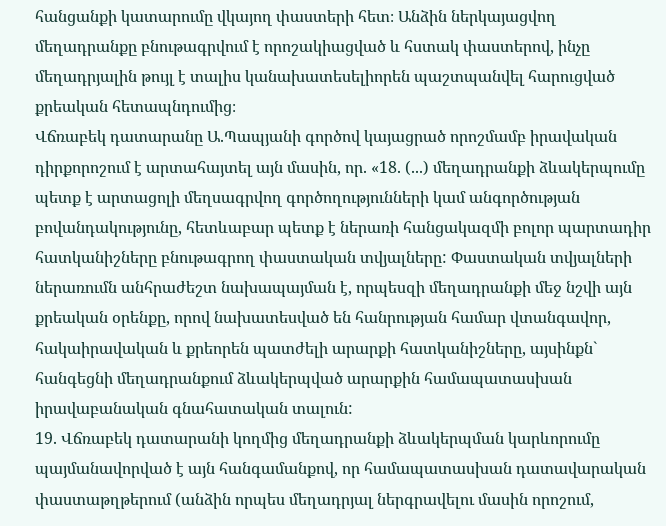հանցանքի կատարումը վկայող փաստերի հետ։ Անձին ներկայացվող մեղադրանքը բնութագրվում է որոշակիացված և հստակ փաստերով, ինչը մեղադրյալին թույլ է տալիս կանախատեսելիորեն պաշտպանվել հարուցված քրեական հետապնդումից։
Վճռաբեկ դատարանը Ա.Պապյանի գործով կայացրած որոշմամբ իրավական դիրքորոշում է արտահայտել այն մասին, որ. «18. (...) մեղադրանքի ձևակերպումը պետք է արտացոլի մեղսագրվող գործողությունների կամ անգործության բովանդակությունը, հետևաբար պետք է ներառի հանցակազմի բոլոր պարտադիր հատկանիշները բնութագրող փաստական տվյալները: Փաստական տվյալների ներառումն անհրաժեշտ նախապայման է, որպեսզի մեղադրանքի մեջ նշվի այն քրեական օրենքը, որով նախատեսված են հանրության համար վտանգավոր, հակաիրավական և քրեորեն պատժելի արարքի հատկանիշները, այսինքն` հանգեցնի մեղադրանքում ձևակերպված արարքին համապատասխան իրավաբանական գնահատական տալուն:
19. Վճռաբեկ դատարանի կողմից մեղադրանքի ձևակերպման կարևորումը պայմանավորված է այն հանգամանքով, որ համապատասխան դատավարական փաստաթղթերում (անձին որպես մեղադրյալ ներգրավելու մասին որոշում,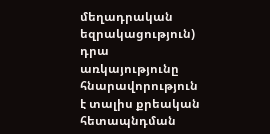մեղադրական եզրակացություն) դրա առկայությունը հնարավորություն է տալիս քրեական հետապնդման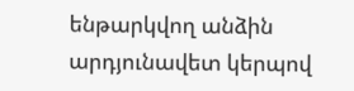ենթարկվող անձին արդյունավետ կերպով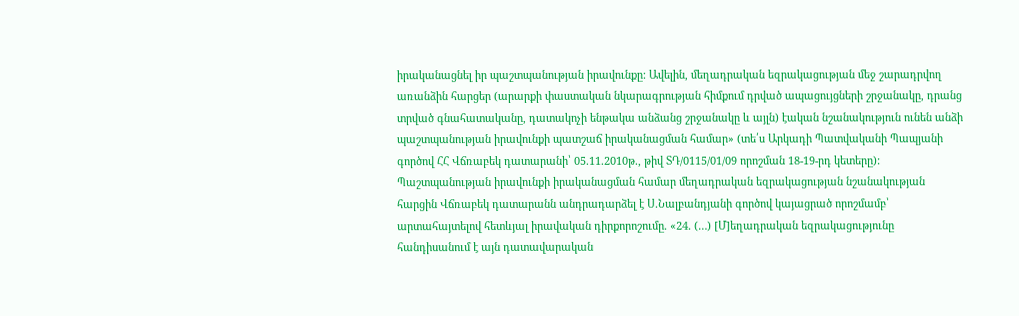իրականացնել իր պաշտպանության իրավունքը: Ավելին, մեղադրական եզրակացության մեջ շարադրվող առանձին հարցեր (արարքի փաստական նկարագրության հիմքում դրված ապացույցների շրջանակը, դրանց տրված գնահատականը, դատակոչի ենթակա անձանց շրջանակը և այլն) էական նշանակություն ունեն անձի պաշտպանության իրավունքի պատշաճ իրականացման համար» (տե՛ս Արկադի Պատվականի Պապյանի գործով ՀՀ Վճռաբեկ դատարանի՝ 05.11.2010թ., թիվ ՏԴ/0115/01/09 որոշման 18-19-րդ կետերը):
Պաշտպանության իրավունքի իրականացման համար մեղադրական եզրակացության նշանակության հարցին Վճռաբեկ դատարանն անդրադարձել է Ս.Նալբանդյանի գործով կայացրած որոշմամբ՝ արտահայտելով հետևյալ իրավական դիրքորոշումը. «24. (…) [Մ]եղադրական եզրակացությունը հանդիսանում է այն դատավարական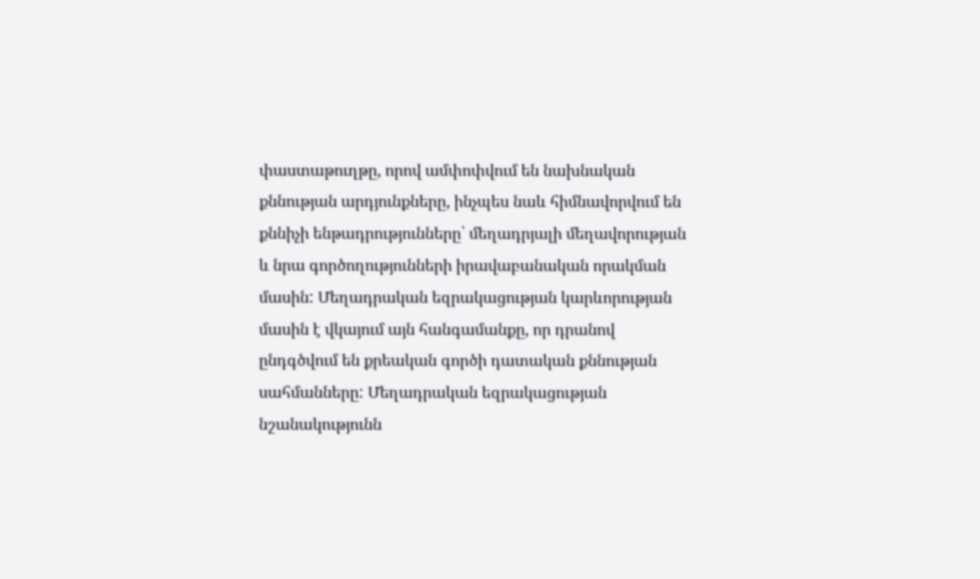փաստաթուղթը, որով ամփոփվում են նախնական քննության արդյունքները, ինչպես նաև հիմնավորվում են քննիչի ենթադրությունները՝ մեղադրյալի մեղավորության և նրա գործողությունների իրավաբանական որակման մասին: Մեղադրական եզրակացության կարևորության մասին է վկայում այն հանգամանքը, որ դրանով ընդգծվում են քրեական գործի դատական քննության սահմանները: Մեղադրական եզրակացության նշանակությունն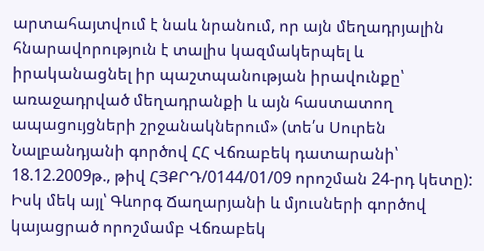արտահայտվում է նաև նրանում, որ այն մեղադրյալին հնարավորություն է տալիս կազմակերպել և իրականացնել իր պաշտպանության իրավունքը՝ առաջադրված մեղադրանքի և այն հաստատող ապացույցների շրջանակներում» (տե՛ս Սուրեն Նալբանդյանի գործով ՀՀ Վճռաբեկ դատարանի՝ 18.12.2009թ., թիվ ՀՅՔՐԴ/0144/01/09 որոշման 24-րդ կետը):
Իսկ մեկ այլ՝ Գևորգ Ճաղարյանի և մյուսների գործով կայացրած որոշմամբ Վճռաբեկ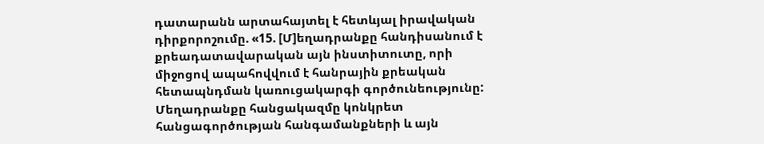դատարանն արտահայտել է հետևյալ իրավական դիրքորոշումը. «15. [Մ]եղադրանքը հանդիսանում է քրեադատավարական այն ինստիտուտը, որի միջոցով ապահովվում է հանրային քրեական հետապնդման կառուցակարգի գործունեությունը: Մեղադրանքը հանցակազմը կոնկրետ հանցագործության հանգամանքների և այն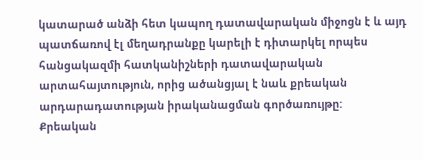կատարած անձի հետ կապող դատավարական միջոցն է և այդ պատճառով էլ մեղադրանքը կարելի է դիտարկել որպես հանցակազմի հատկանիշների դատավարական արտահայտություն, որից ածանցյալ է նաև քրեական արդարադատության իրականացման գործառույթը:
Քրեական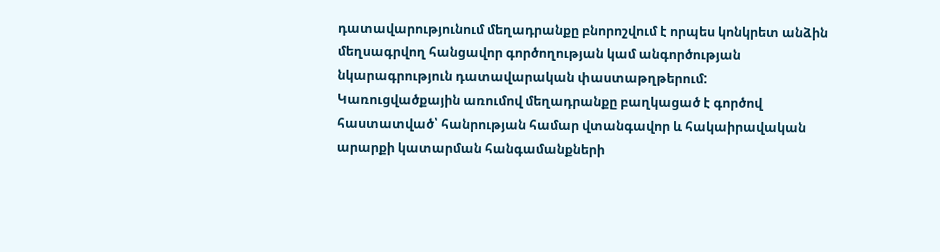դատավարությունում մեղադրանքը բնորոշվում է որպես կոնկրետ անձին մեղսագրվող հանցավոր գործողության կամ անգործության նկարագրություն դատավարական փաստաթղթերում: Կառուցվածքային առումով մեղադրանքը բաղկացած է գործով հաստատված՝ հանրության համար վտանգավոր և հակաիրավական արարքի կատարման հանգամանքների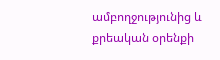ամբողջությունից և քրեական օրենքի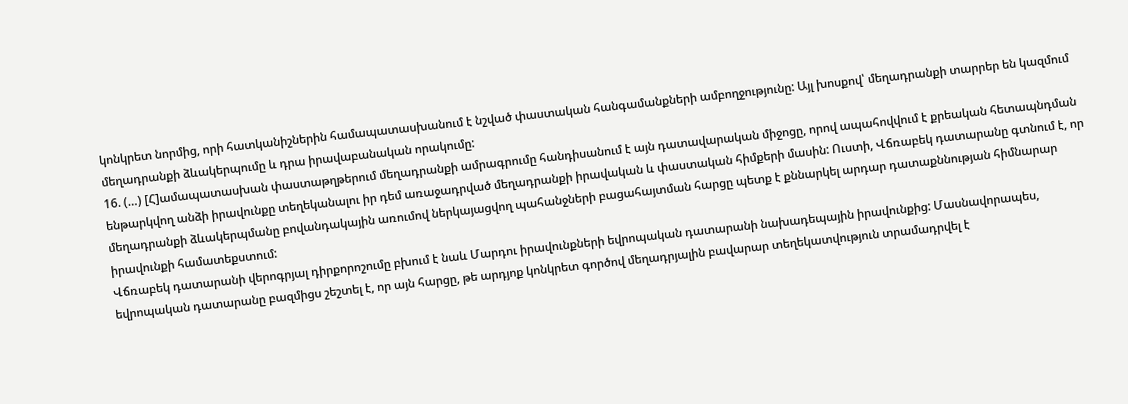կոնկրետ նորմից, որի հատկանիշներին համապատասխանում է նշված փաստական հանգամանքների ամբողջությունը: Այլ խոսքով՝ մեղադրանքի տարրեր են կազմում մեղադրանքի ձևակերպումը և դրա իրավաբանական որակումը:
16. (…) [Հ]ամապատասխան փաստաթղթերում մեղադրանքի ամրագրումը հանդիսանում է այն դատավարական միջոցը, որով ապահովվում է քրեական հետապնդման ենթարկվող անձի իրավունքը տեղեկանալու իր դեմ առաջադրված մեղադրանքի իրավական և փաստական հիմքերի մասին: Ուստի, Վճռաբեկ դատարանը գտնում է, որ մեղադրանքի ձևակերպմանը բովանդակային առումով ներկայացվող պահանջների բացահայտման հարցը պետք է քննարկել արդար դատաքննության հիմնարար իրավունքի համատեքստում:
Վճռաբեկ դատարանի վերոգրյալ դիրքորոշումը բխում է նաև Մարդու իրավունքների եվրոպական դատարանի նախադեպային իրավունքից: Մասնավորապես, եվրոպական դատարանը բազմիցս շեշտել է, որ այն հարցը, թե արդյոք կոնկրետ գործով մեղադրյալին բավարար տեղեկատվություն տրամադրվել է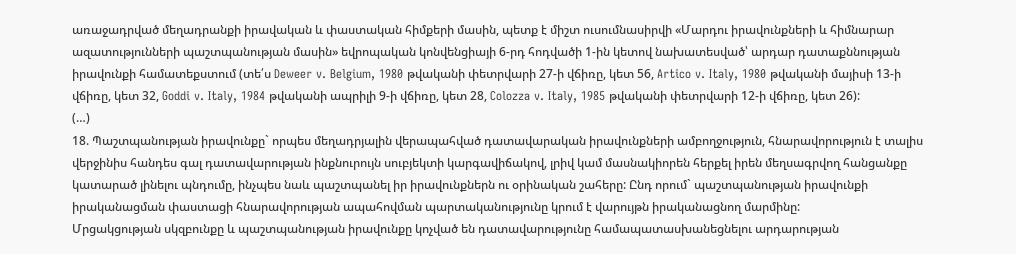առաջադրված մեղադրանքի իրավական և փաստական հիմքերի մասին, պետք է միշտ ուսումնասիրվի «Մարդու իրավունքների և հիմնարար ազատությունների պաշտպանության մասին» եվրոպական կոնվենցիայի 6-րդ հոդվածի 1-ին կետով նախատեսված՝ արդար դատաքննության իրավունքի համատեքստում (տե՛ս Deweer v. Belgium, 1980 թվականի փետրվարի 27-ի վճիռը, կետ 56, Artico v. Italy, 1980 թվականի մայիսի 13-ի վճիռը, կետ 32, Goddi v. Italy, 1984 թվականի ապրիլի 9-ի վճիռը, կետ 28, Colozza v. Italy, 1985 թվականի փետրվարի 12-ի վճիռը, կետ 26):
(…)
18. Պաշտպանության իրավունքը` որպես մեղադրյալին վերապահված դատավարական իրավունքների ամբողջություն, հնարավորություն է տալիս վերջինիս հանդես գալ դատավարության ինքնուրույն սուբյեկտի կարգավիճակով, լրիվ կամ մասնակիորեն հերքել իրեն մեղսագրվող հանցանքը կատարած լինելու պնդումը, ինչպես նաև պաշտպանել իր իրավունքներն ու օրինական շահերը: Ընդ որում` պաշտպանության իրավունքի իրականացման փաստացի հնարավորության ապահովման պարտականությունը կրում է վարույթն իրականացնող մարմինը:
Մրցակցության սկզբունքը և պաշտպանության իրավունքը կոչված են դատավարությունը համապատասխանեցնելու արդարության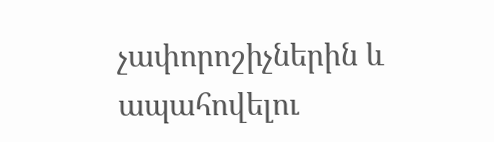չափորոշիչներին և ապահովելու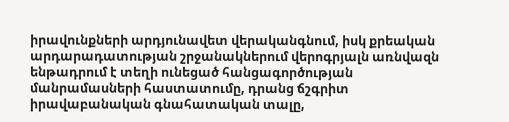իրավունքների արդյունավետ վերականգնում, իսկ քրեական արդարադատության շրջանակներում վերոգրյալն առնվազն ենթադրում է տեղի ունեցած հանցագործության մանրամասների հաստատումը, դրանց ճշգրիտ իրավաբանական գնահատական տալը,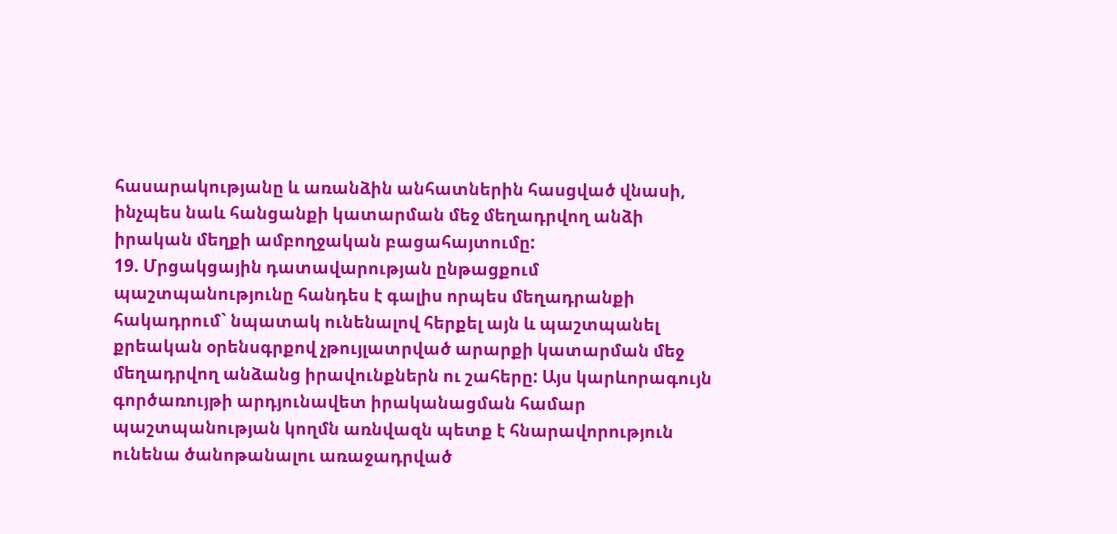հասարակությանը և առանձին անհատներին հասցված վնասի, ինչպես նաև հանցանքի կատարման մեջ մեղադրվող անձի իրական մեղքի ամբողջական բացահայտումը:
19. Մրցակցային դատավարության ընթացքում պաշտպանությունը հանդես է գալիս որպես մեղադրանքի հակադրում` նպատակ ունենալով հերքել այն և պաշտպանել քրեական օրենսգրքով չթույլատրված արարքի կատարման մեջ մեղադրվող անձանց իրավունքներն ու շահերը: Այս կարևորագույն գործառույթի արդյունավետ իրականացման համար պաշտպանության կողմն առնվազն պետք է հնարավորություն ունենա ծանոթանալու առաջադրված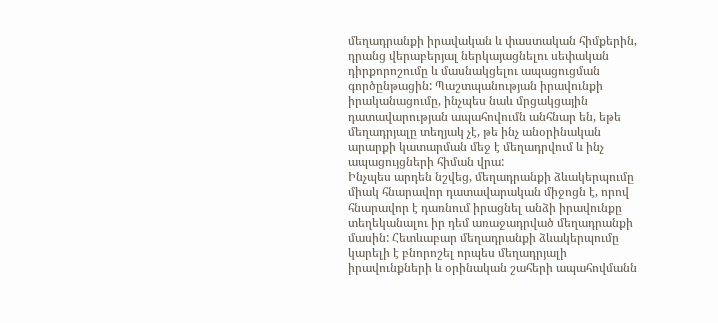մեղադրանքի իրավական և փաստական հիմքերին, դրանց վերաբերյալ ներկայացնելու սեփական դիրքորոշումը և մասնակցելու ապացուցման գործընթացին: Պաշտպանության իրավունքի իրականացումը, ինչպես նաև մրցակցային դատավարության ապահովումն անհնար են, եթե մեղադրյալը տեղյակ չէ, թե ինչ անօրինական արարքի կատարման մեջ է մեղադրվում և ինչ ապացույցների հիման վրա:
Ինչպես արդեն նշվեց, մեղադրանքի ձևակերպումը միակ հնարավոր դատավարական միջոցն է, որով հնարավոր է դառնում իրացնել անձի իրավունքը տեղեկանալու իր դեմ առաջադրված մեղադրանքի մասին: Հետևաբար մեղադրանքի ձևակերպումը կարելի է բնորոշել որպես մեղադրյալի իրավունքների և օրինական շահերի ապահովմանն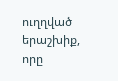ուղղված երաշխիք, որը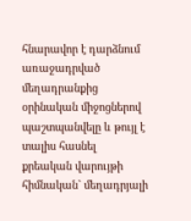հնարավոր է դարձնում առաջադրված մեղադրանքից օրինական միջոցներով պաշտպանվելը և թույլ է տալիս հասնել քրեական վարույթի հիմնական` մեղադրյալի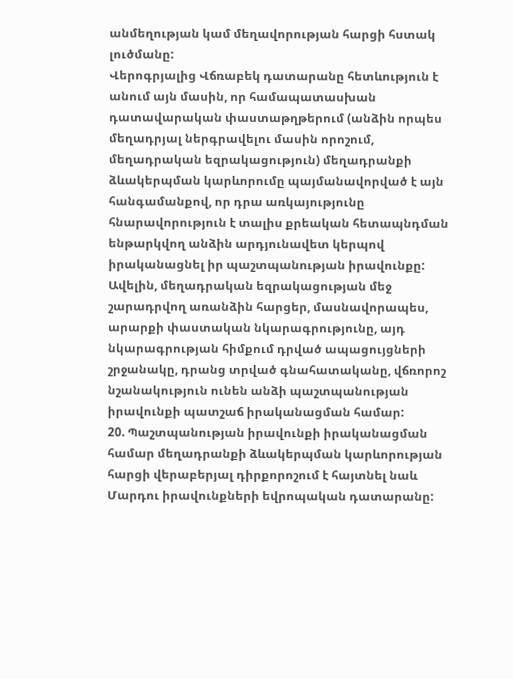անմեղության կամ մեղավորության հարցի հստակ լուծմանը:
Վերոգրյալից Վճռաբեկ դատարանը հետևություն է անում այն մասին, որ համապատասխան դատավարական փաստաթղթերում (անձին որպես մեղադրյալ ներգրավելու մասին որոշում, մեղադրական եզրակացություն) մեղադրանքի ձևակերպման կարևորումը պայմանավորված է այն հանգամանքով, որ դրա առկայությունը հնարավորություն է տալիս քրեական հետապնդման ենթարկվող անձին արդյունավետ կերպով իրականացնել իր պաշտպանության իրավունքը: Ավելին, մեղադրական եզրակացության մեջ շարադրվող առանձին հարցեր, մասնավորապես, արարքի փաստական նկարագրությունը, այդ նկարագրության հիմքում դրված ապացույցների շրջանակը, դրանց տրված գնահատականը, վճռորոշ նշանակություն ունեն անձի պաշտպանության իրավունքի պատշաճ իրականացման համար:
20. Պաշտպանության իրավունքի իրականացման համար մեղադրանքի ձևակերպման կարևորության հարցի վերաբերյալ դիրքորոշում է հայտնել նաև Մարդու իրավունքների եվրոպական դատարանը: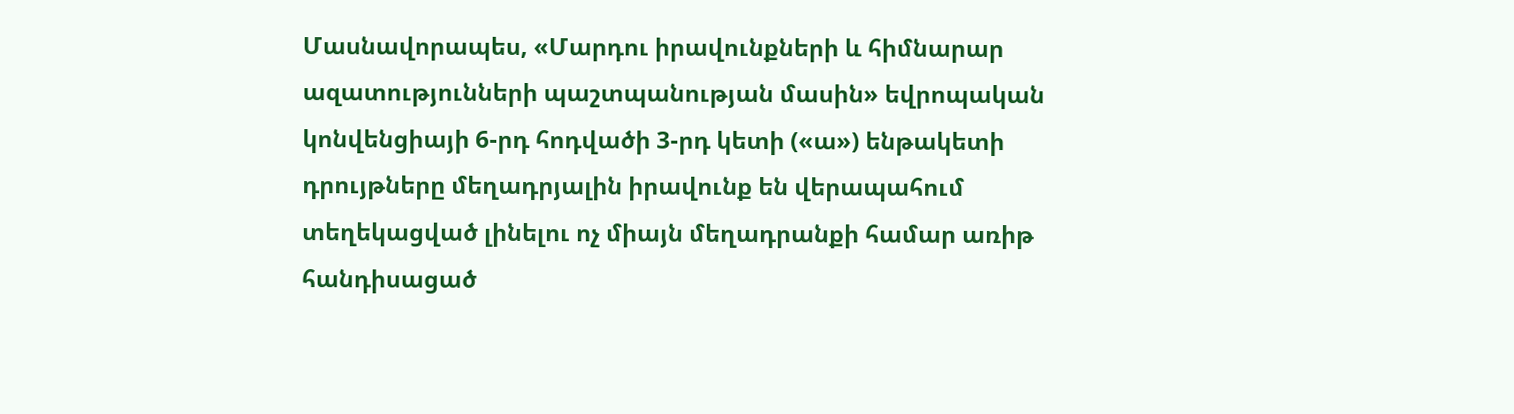Մասնավորապես, «Մարդու իրավունքների և հիմնարար ազատությունների պաշտպանության մասին» եվրոպական կոնվենցիայի 6-րդ հոդվածի 3-րդ կետի («ա») ենթակետի դրույթները մեղադրյալին իրավունք են վերապահում տեղեկացված լինելու ոչ միայն մեղադրանքի համար առիթ հանդիսացած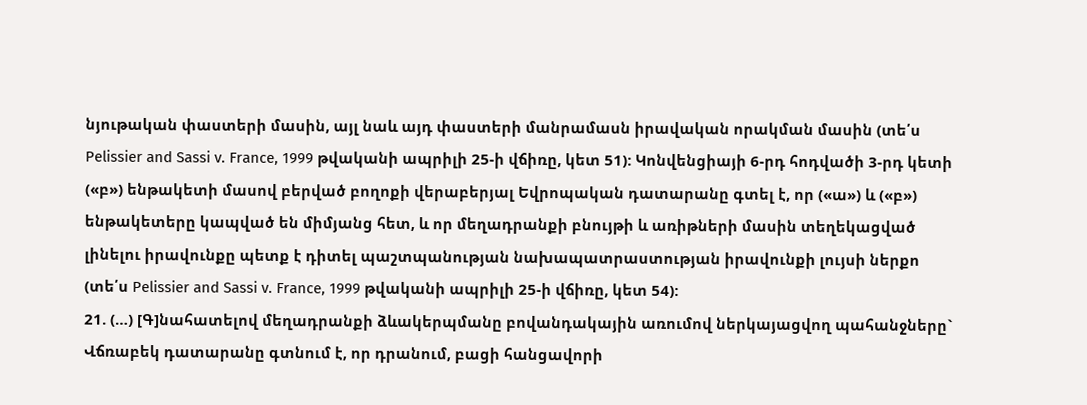նյութական փաստերի մասին, այլ նաև այդ փաստերի մանրամասն իրավական որակման մասին (տե՛ս Pelissier and Sassi v. France, 1999 թվականի ապրիլի 25-ի վճիռը, կետ 51): Կոնվենցիայի 6-րդ հոդվածի 3-րդ կետի («բ») ենթակետի մասով բերված բողոքի վերաբերյալ Եվրոպական դատարանը գտել է, որ («ա») և («բ») ենթակետերը կապված են միմյանց հետ, և որ մեղադրանքի բնույթի և առիթների մասին տեղեկացված լինելու իրավունքը պետք է դիտել պաշտպանության նախապատրաստության իրավունքի լույսի ներքո (տե՛ս Pelissier and Sassi v. France, 1999 թվականի ապրիլի 25-ի վճիռը, կետ 54):
21. (…) [Գ]նահատելով մեղադրանքի ձևակերպմանը բովանդակային առումով ներկայացվող պահանջները` Վճռաբեկ դատարանը գտնում է, որ դրանում, բացի հանցավորի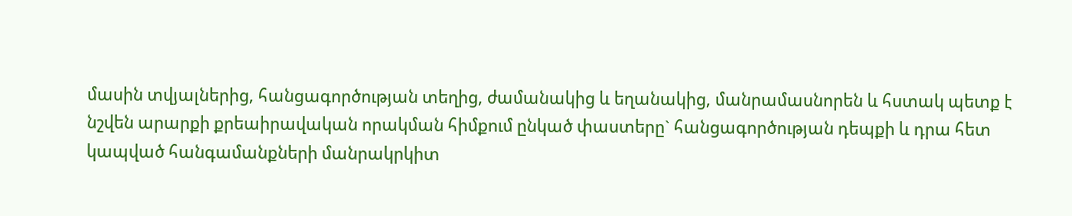մասին տվյալներից, հանցագործության տեղից, ժամանակից և եղանակից, մանրամասնորեն և հստակ պետք է նշվեն արարքի քրեաիրավական որակման հիմքում ընկած փաստերը` հանցագործության դեպքի և դրա հետ կապված հանգամանքների մանրակրկիտ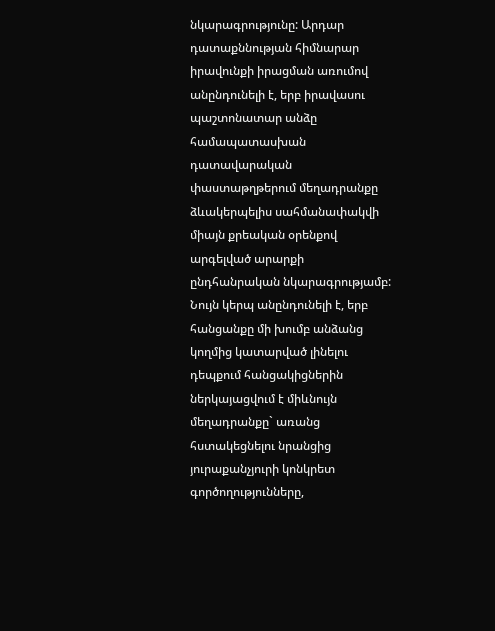նկարագրությունը: Արդար դատաքննության հիմնարար իրավունքի իրացման առումով անընդունելի է, երբ իրավասու պաշտոնատար անձը համապատասխան դատավարական փաստաթղթերում մեղադրանքը ձևակերպելիս սահմանափակվի միայն քրեական օրենքով արգելված արարքի ընդհանրական նկարագրությամբ: Նույն կերպ անընդունելի է, երբ հանցանքը մի խումբ անձանց կողմից կատարված լինելու դեպքում հանցակիցներին ներկայացվում է միևնույն մեղադրանքը` առանց հստակեցնելու նրանցից յուրաքանչյուրի կոնկրետ գործողությունները,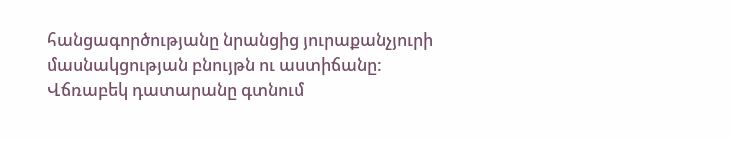հանցագործությանը նրանցից յուրաքանչյուրի մասնակցության բնույթն ու աստիճանը:
Վճռաբեկ դատարանը գտնում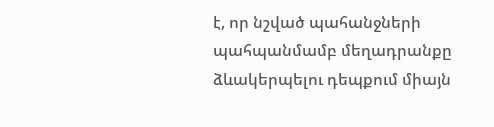է, որ նշված պահանջների պահպանմամբ մեղադրանքը ձևակերպելու դեպքում միայն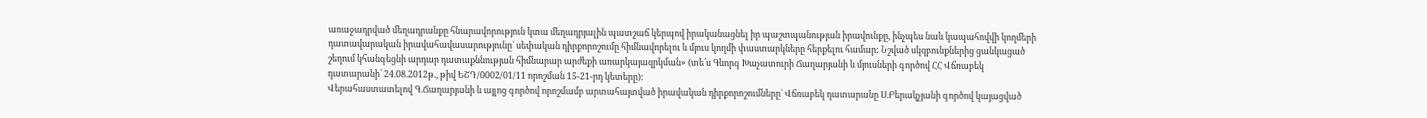առաջադրված մեղադրանքը հնարավորություն կտա մեղադրյալին պատշաճ կերպով իրականացնել իր պաշտպանության իրավունքը, ինչպես նաև կապահովվի կողմերի դատավարական իրավահավասարությունը` սեփական դիրքորոշումը հիմնավորելու և մյուս կողմի փաստարկները հերքելու համար: Նշված սկզբունքներից ցանկացած շեղում կհանգեցնի արդար դատաքննության հիմնարար արժեքի առարկայազրկման» (տե՛ս Գևորգ Խաչատուրի Ճաղարյանի և մյուսների գործով ՀՀ Վճռաբեկ դատարանի՝ 24.08.2012թ., թիվ ԵՇԴ/0002/01/11 որոշման 15-21-րդ կետերը):
Վերահաստատելով Գ.Ճաղարյանի և այլոց գործով որոշմամբ արտահայտված իրավական դիրքորոշումները` Վճռաբեկ դատարանը Ս.Բերակչյանի գործով կայացված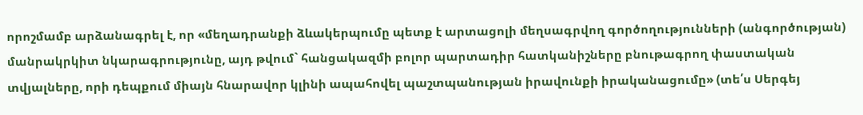որոշմամբ արձանագրել է, որ «մեղադրանքի ձևակերպումը պետք է արտացոլի մեղսագրվող գործողությունների (անգործության) մանրակրկիտ նկարագրությունը, այդ թվում` հանցակազմի բոլոր պարտադիր հատկանիշները բնութագրող փաստական տվյալները, որի դեպքում միայն հնարավոր կլինի ապահովել պաշտպանության իրավունքի իրականացումը» (տե՛ս Սերգեյ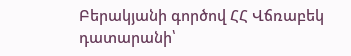Բերակյանի գործով ՀՀ Վճռաբեկ դատարանի՝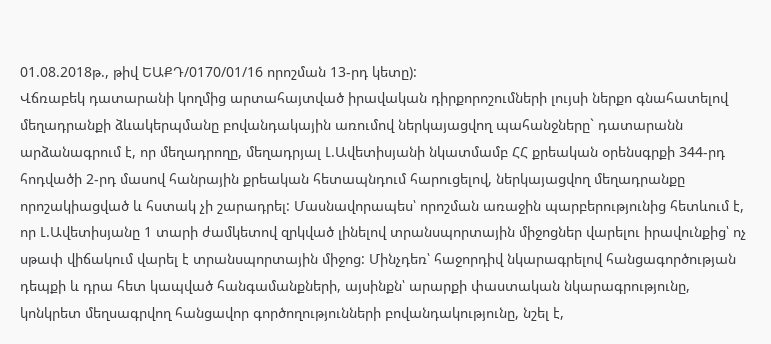01.08.2018թ., թիվ ԵԱՔԴ/0170/01/16 որոշման 13-րդ կետը):
Վճռաբեկ դատարանի կողմից արտահայտված իրավական դիրքորոշումների լույսի ներքո գնահատելով մեղադրանքի ձևակերպմանը բովանդակային առումով ներկայացվող պահանջները` դատարանն արձանագրում է, որ մեղադրողը, մեղադրյալ Լ.Ավետիսյանի նկատմամբ ՀՀ քրեական օրենսգրքի 344-րդ հոդվածի 2-րդ մասով հանրային քրեական հետապնդում հարուցելով, ներկայացվող մեղադրանքը որոշակիացված և հստակ չի շարադրել: Մասնավորապես՝ որոշման առաջին պարբերությունից հետևում է, որ Լ.Ավետիսյանը 1 տարի ժամկետով զրկված լինելով տրանսպորտային միջոցներ վարելու իրավունքից՝ ոչ սթափ վիճակում վարել է տրանսպորտային միջոց: Մինչդեռ՝ հաջորդիվ նկարագրելով հանցագործության դեպքի և դրա հետ կապված հանգամանքների, այսինքն՝ արարքի փաստական նկարագրությունը, կոնկրետ մեղսագրվող հանցավոր գործողությունների բովանդակությունը, նշել է,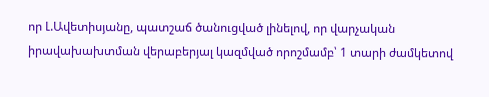որ Լ.Ավետիսյանը, պատշաճ ծանուցված լինելով, որ վարչական իրավախախտման վերաբերյալ կազմված որոշմամբ՝ 1 տարի ժամկետով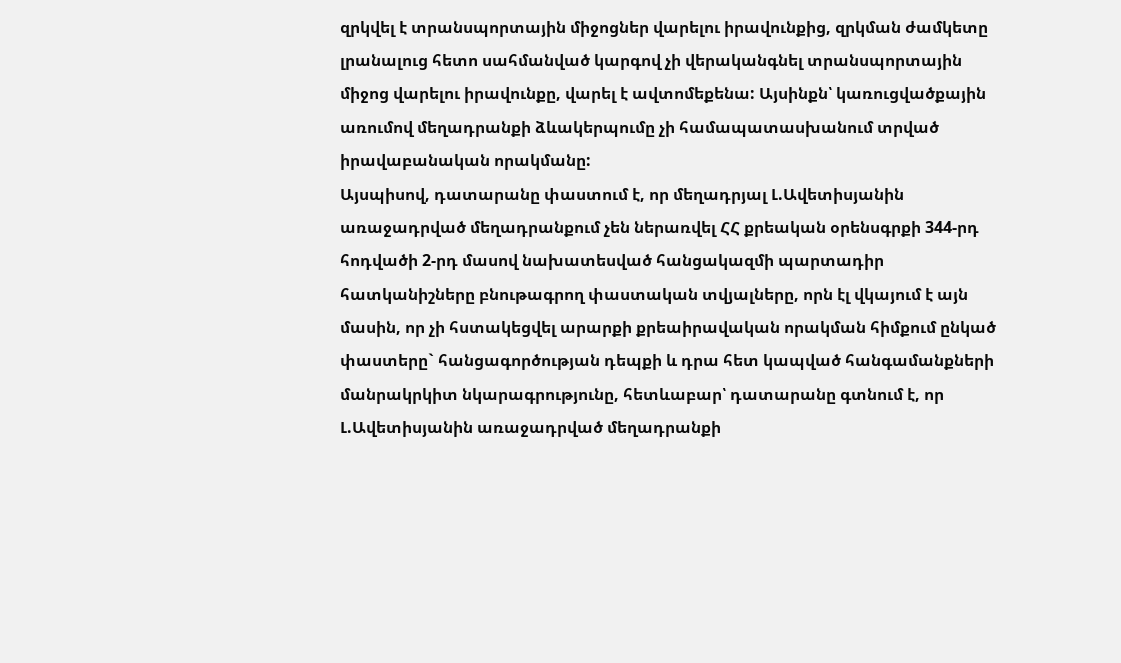զրկվել է տրանսպորտային միջոցներ վարելու իրավունքից, զրկման ժամկետը լրանալուց հետո սահմանված կարգով չի վերականգնել տրանսպորտային միջոց վարելու իրավունքը, վարել է ավտոմեքենա: Այսինքն՝ կառուցվածքային առումով մեղադրանքի ձևակերպումը չի համապատասխանում տրված իրավաբանական որակմանը:
Այսպիսով, դատարանը փաստում է, որ մեղադրյալ Լ.Ավետիսյանին առաջադրված մեղադրանքում չեն ներառվել ՀՀ քրեական օրենսգրքի 344-րդ հոդվածի 2-րդ մասով նախատեսված հանցակազմի պարտադիր հատկանիշները բնութագրող փաստական տվյալները, որն էլ վկայում է այն մասին, որ չի հստակեցվել արարքի քրեաիրավական որակման հիմքում ընկած փաստերը` հանցագործության դեպքի և դրա հետ կապված հանգամանքների մանրակրկիտ նկարագրությունը, հետևաբար՝ դատարանը գտնում է, որ Լ.Ավետիսյանին առաջադրված մեղադրանքի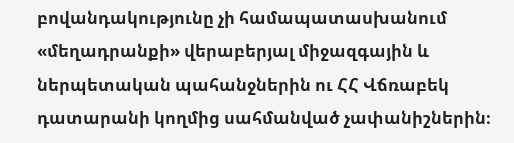բովանդակությունը չի համապատասխանում «մեղադրանքի» վերաբերյալ միջազգային և ներպետական պահանջներին ու ՀՀ Վճռաբեկ դատարանի կողմից սահմանված չափանիշներին։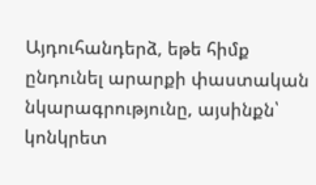Այդուհանդերձ, եթե հիմք ընդունել արարքի փաստական նկարագրությունը, այսինքն՝ կոնկրետ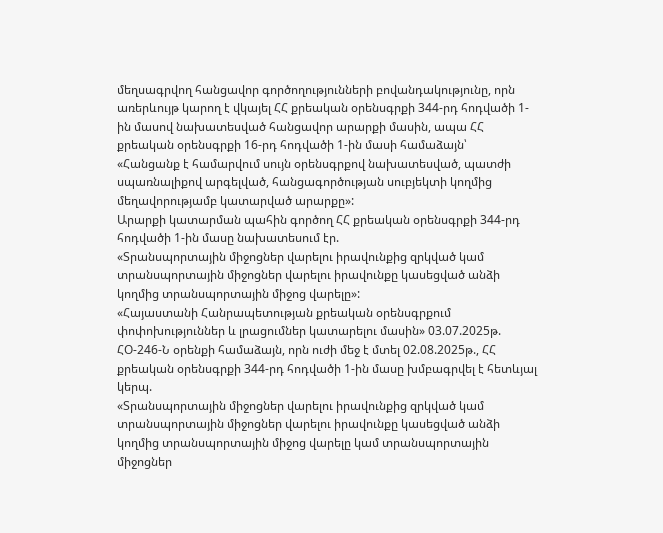մեղսագրվող հանցավոր գործողությունների բովանդակությունը, որն առերևույթ կարող է վկայել ՀՀ քրեական օրենսգրքի 344-րդ հոդվածի 1-ին մասով նախատեսված հանցավոր արարքի մասին, ապա ՀՀ քրեական օրենսգրքի 16-րդ հոդվածի 1-ին մասի համաձայն՝
«Հանցանք է համարվում սույն օրենսգրքով նախատեսված, պատժի սպառնալիքով արգելված, հանցագործության սուբյեկտի կողմից մեղավորությամբ կատարված արարքը»:
Արարքի կատարման պահին գործող ՀՀ քրեական օրենսգրքի 344-րդ հոդվածի 1-ին մասը նախատեսում էր.
«Տրանսպորտային միջոցներ վարելու իրավունքից զրկված կամ տրանսպորտային միջոցներ վարելու իրավունքը կասեցված անձի կողմից տրանսպորտային միջոց վարելը»:
«Հայաստանի Հանրապետության քրեական օրենսգրքում փոփոխություններ և լրացումներ կատարելու մասին» 03.07.2025թ. ՀՕ-246-Ն օրենքի համաձայն, որն ուժի մեջ է մտել 02.08.2025թ., ՀՀ քրեական օրենսգրքի 344-րդ հոդվածի 1-ին մասը խմբագրվել է հետևյալ կերպ.
«Տրանսպորտային միջոցներ վարելու իրավունքից զրկված կամ տրանսպորտային միջոցներ վարելու իրավունքը կասեցված անձի կողմից տրանսպորտային միջոց վարելը կամ տրանսպորտային միջոցներ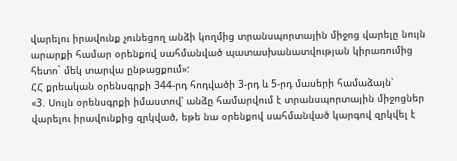վարելու իրավունք չունեցող անձի կողմից տրանսպորտային միջոց վարելը նույն արարքի համար օրենքով սահմանված պատասխանատվության կիրառումից հետո` մեկ տարվա ընթացքում»:
ՀՀ քրեական օրենսգրքի 344-րդ հոդվածի 3-րդ և 5-րդ մասերի համաձայն՝
«3. Սույն օրենսգրքի իմաստով՝ անձը համարվում է տրանսպորտային միջոցներ վարելու իրավունքից զրկված, եթե նա օրենքով սահմանված կարգով զրկվել է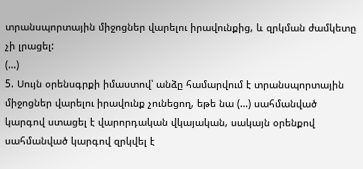տրանսպորտային միջոցներ վարելու իրավունքից, և զրկման ժամկետը չի լրացել:
(…)
5. Սույն օրենսգրքի իմաստով՝ անձը համարվում է տրանսպորտային միջոցներ վարելու իրավունք չունեցող, եթե նա (…) սահմանված կարգով ստացել է վարորդական վկայական, սակայն օրենքով սահմանված կարգով զրկվել է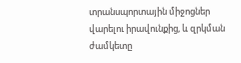տրանսպորտային միջոցներ վարելու իրավունքից, և զրկման ժամկետը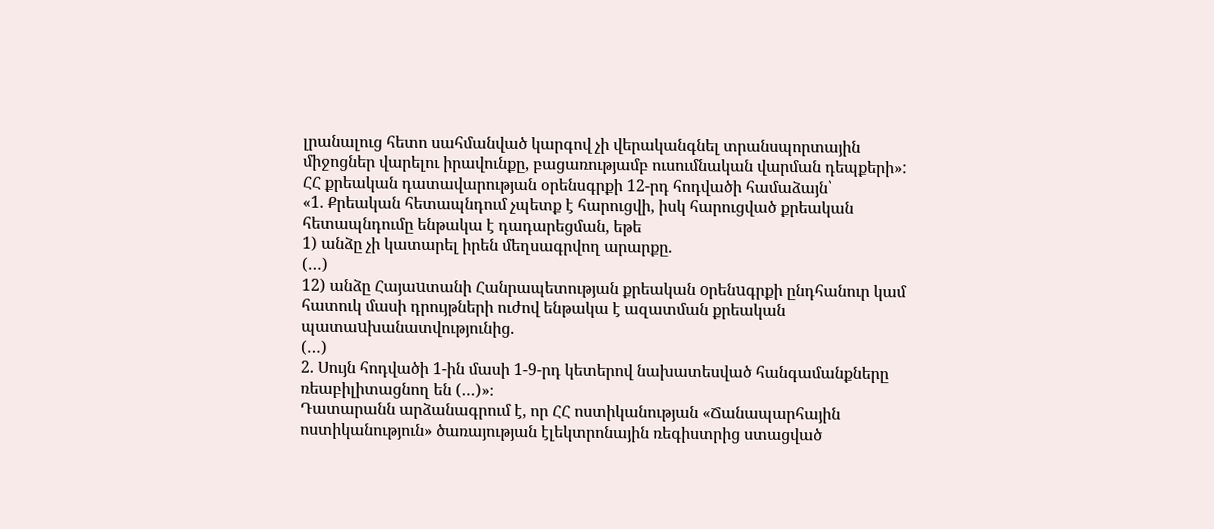լրանալուց հետո սահմանված կարգով չի վերականգնել տրանսպորտային միջոցներ վարելու իրավունքը, բացառությամբ ուսումնական վարման դեպքերի»:
ՀՀ քրեական դատավարության օրենսգրքի 12-րդ հոդվածի համաձայն՝
«1. Քրեական հետապնդում չպետք է հարուցվի, իսկ հարուցված քրեական հետապնդումը ենթակա է դադարեցման, եթե
1) անձը չի կատարել իրեն մեղսագրվող արարքը.
(…)
12) անձը Հայաuտանի Հանրապետության քրեական oրենuգրքի ընդհանուր կամ հատուկ մասի դրույթների ուժով ենթակա է ազատման քրեական պատաuխանատվությունից.
(…)
2. Սույն հոդվածի 1-ին մասի 1-9-րդ կետերով նախատեսված հանգամանքները ռեաբիլիտացնող են (…)»։
Դատարանն արձանագրում է, որ ՀՀ ոստիկանության «Ճանապարհային ոստիկանություն» ծառայության էլեկտրոնային ռեգիստրից ստացված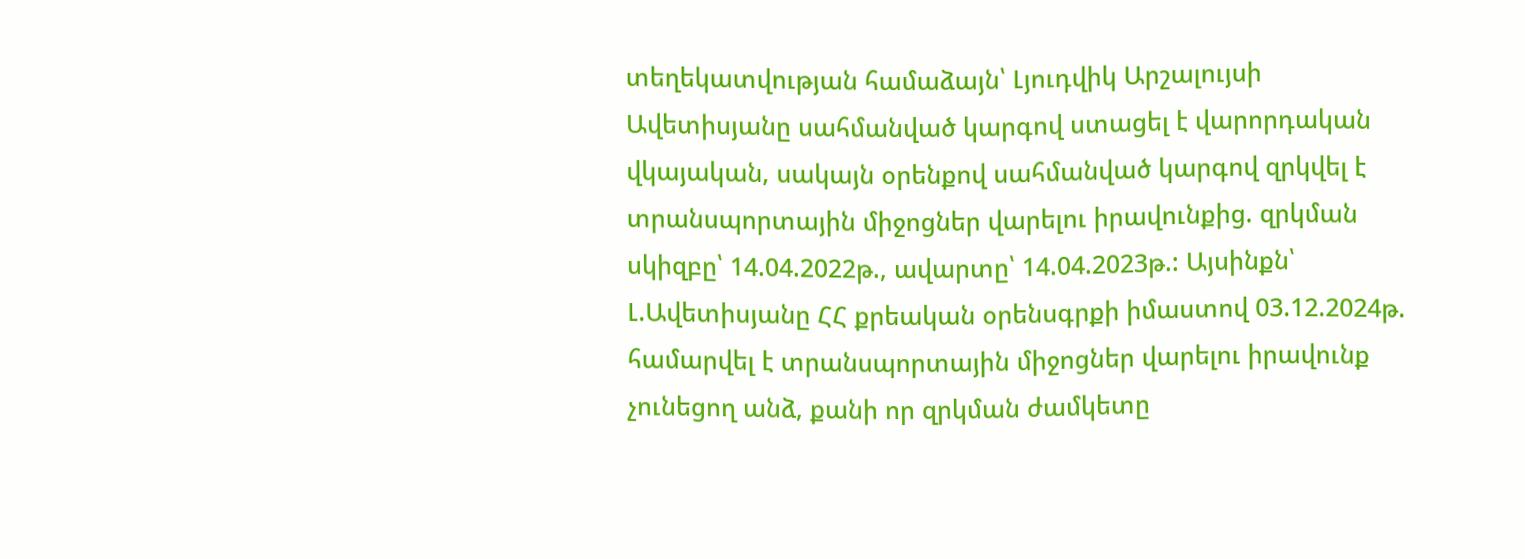տեղեկատվության համաձայն՝ Լյուդվիկ Արշալույսի Ավետիսյանը սահմանված կարգով ստացել է վարորդական վկայական, սակայն օրենքով սահմանված կարգով զրկվել է տրանսպորտային միջոցներ վարելու իրավունքից. զրկման սկիզբը՝ 14.04.2022թ., ավարտը՝ 14.04.2023թ.: Այսինքն՝ Լ.Ավետիսյանը ՀՀ քրեական օրենսգրքի իմաստով 03.12.2024թ. համարվել է տրանսպորտային միջոցներ վարելու իրավունք չունեցող անձ, քանի որ զրկման ժամկետը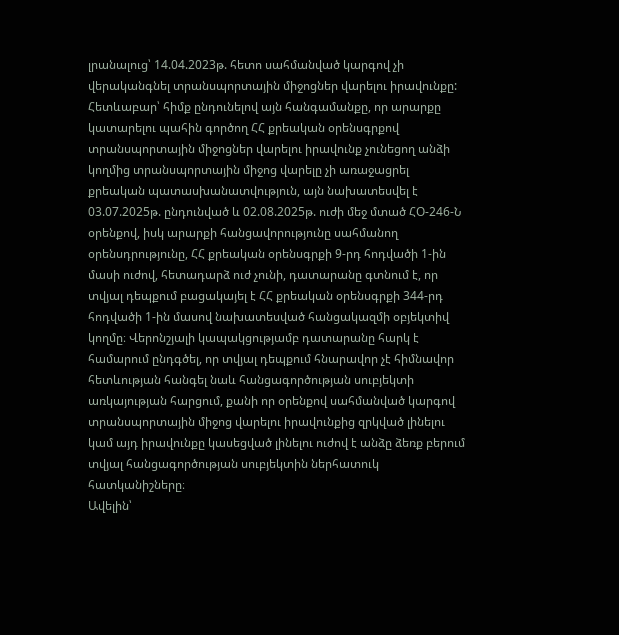լրանալուց՝ 14.04.2023թ. հետո սահմանված կարգով չի վերականգնել տրանսպորտային միջոցներ վարելու իրավունքը:
Հետևաբար՝ հիմք ընդունելով այն հանգամանքը, որ արարքը կատարելու պահին գործող ՀՀ քրեական օրենսգրքով տրանսպորտային միջոցներ վարելու իրավունք չունեցող անձի կողմից տրանսպորտային միջոց վարելը չի առաջացրել քրեական պատասխանատվություն, այն նախատեսվել է 03.07.2025թ. ընդունված և 02.08.2025թ. ուժի մեջ մտած ՀՕ-246-Ն օրենքով, իսկ արարքի հանցավորությունը սահմանող օրենսդրությունը, ՀՀ քրեական օրենսգրքի 9-րդ հոդվածի 1-ին մասի ուժով, հետադարձ ուժ չունի, դատարանը գտնում է, որ տվյալ դեպքում բացակայել է ՀՀ քրեական օրենսգրքի 344-րդ հոդվածի 1-ին մասով նախատեսված հանցակազմի օբյեկտիվ կողմը։ Վերոնշյալի կապակցությամբ դատարանը հարկ է համարում ընդգծել, որ տվյալ դեպքում հնարավոր չէ հիմնավոր հետևության հանգել նաև հանցագործության սուբյեկտի առկայության հարցում, քանի որ օրենքով սահմանված կարգով տրանսպորտային միջոց վարելու իրավունքից զրկված լինելու կամ այդ իրավունքը կասեցված լինելու ուժով է անձը ձեռք բերում տվյալ հանցագործության սուբյեկտին ներհատուկ հատկանիշները։
Ավելին՝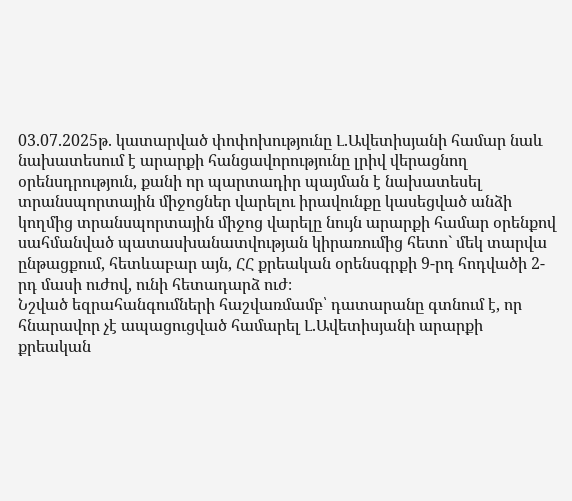03.07.2025թ. կատարված փոփոխությունը Լ.Ավետիսյանի համար նաև նախատեսում է արարքի հանցավորությունը լրիվ վերացնող օրենսդրություն, քանի որ պարտադիր պայման է նախատեսել տրանսպորտային միջոցներ վարելու իրավունքը կասեցված անձի կողմից տրանսպորտային միջոց վարելը նույն արարքի համար օրենքով սահմանված պատասխանատվության կիրառումից հետո` մեկ տարվա ընթացքում, հետևաբար այն, ՀՀ քրեական օրենսգրքի 9-րդ հոդվածի 2-րդ մասի ուժով, ունի հետադարձ ուժ։
Նշված եզրահանգումների հաշվառմամբ՝ դատարանը գտնում է, որ հնարավոր չէ ապացուցված համարել Լ.Ավետիսյանի արարքի քրեական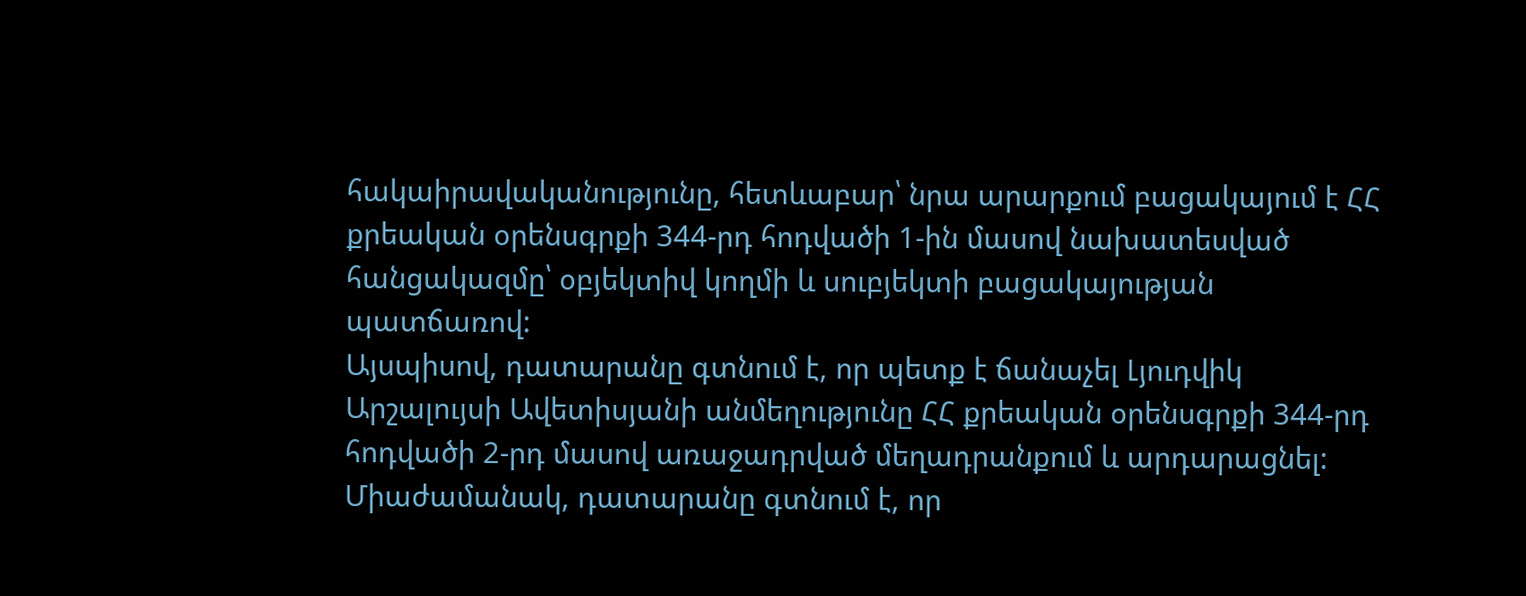հակաիրավականությունը, հետևաբար՝ նրա արարքում բացակայում է ՀՀ քրեական օրենսգրքի 344-րդ հոդվածի 1-ին մասով նախատեսված հանցակազմը՝ օբյեկտիվ կողմի և սուբյեկտի բացակայության պատճառով:
Այսպիսով, դատարանը գտնում է, որ պետք է ճանաչել Լյուդվիկ Արշալույսի Ավետիսյանի անմեղությունը ՀՀ քրեական օրենսգրքի 344-րդ հոդվածի 2-րդ մասով առաջադրված մեղադրանքում և արդարացնել:
Միաժամանակ, դատարանը գտնում է, որ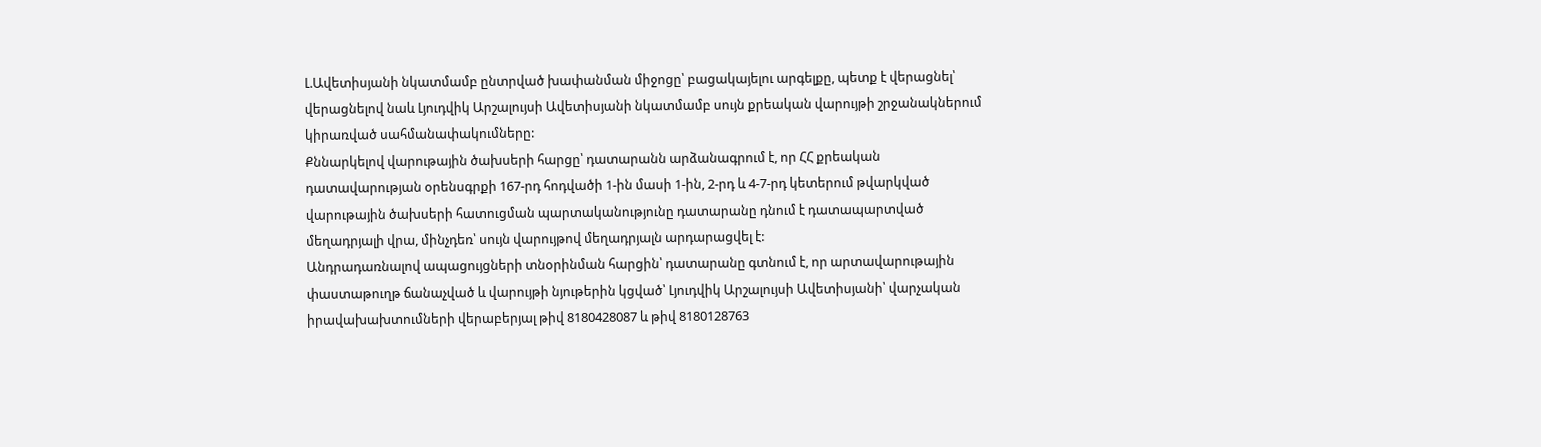Լ.Ավետիսյանի նկատմամբ ընտրված խափանման միջոցը՝ բացակայելու արգելքը, պետք է վերացնել՝ վերացնելով նաև Լյուդվիկ Արշալույսի Ավետիսյանի նկատմամբ սույն քրեական վարույթի շրջանակներում կիրառված սահմանափակումները:
Քննարկելով վարութային ծախսերի հարցը՝ դատարանն արձանագրում է, որ ՀՀ քրեական դատավարության օրենսգրքի 167-րդ հոդվածի 1-ին մասի 1-ին, 2-րդ և 4-7-րդ կետերում թվարկված վարութային ծախսերի հատուցման պարտականությունը դատարանը դնում է դատապարտված մեղադրյալի վրա, մինչդեռ՝ սույն վարույթով մեղադրյալն արդարացվել է:
Անդրադառնալով ապացույցների տնօրինման հարցին՝ դատարանը գտնում է, որ արտավարութային փաստաթուղթ ճանաչված և վարույթի նյութերին կցված՝ Լյուդվիկ Արշալույսի Ավետիսյանի՝ վարչական իրավախախտումների վերաբերյալ թիվ 8180428087 և թիվ 8180128763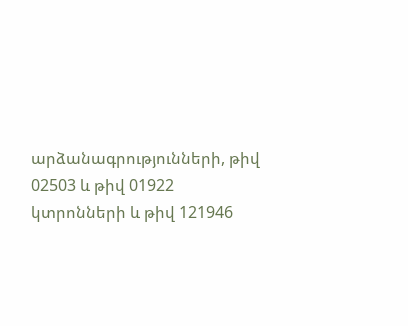արձանագրությունների, թիվ 02503 և թիվ 01922 կտրոնների և թիվ 121946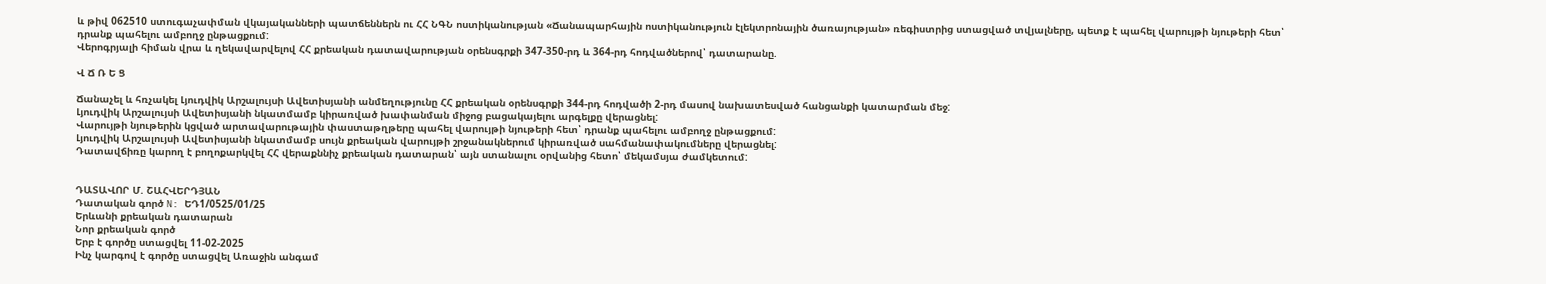և թիվ 062510 ստուգաչափման վկայականների պատճեններն ու ՀՀ ՆԳՆ ոստիկանության «Ճանապարհային ոստիկանություն էլեկտրոնային ծառայության» ռեգիստրից ստացված տվյալները, պետք է պահել վարույթի նյութերի հետ՝ դրանք պահելու ամբողջ ընթացքում:
Վերոգրյալի հիման վրա և ղեկավարվելով ՀՀ քրեական դատավարության օրենսգրքի 347-350-րդ և 364-րդ հոդվածներով՝ դատարանը.

Վ Ճ Ռ Ե Ց

Ճանաչել և հռչակել Լյուդվիկ Արշալույսի Ավետիսյանի անմեղությունը ՀՀ քրեական օրենսգրքի 344-րդ հոդվածի 2-րդ մասով նախատեսված հանցանքի կատարման մեջ:
Լյուդվիկ Արշալույսի Ավետիսյանի նկատմամբ կիրառված խափանման միջոց բացակայելու արգելքը վերացնել:
Վարույթի նյութերին կցված արտավարութային փաստաթղթերը պահել վարույթի նյութերի հետ՝ դրանք պահելու ամբողջ ընթացքում:
Լյուդվիկ Արշալույսի Ավետիսյանի նկատմամբ սույն քրեական վարույթի շրջանակներում կիրառված սահմանափակումները վերացնել:
Դատավճիռը կարող է բողոքարկվել ՀՀ վերաքննիչ քրեական դատարան՝ այն ստանալու օրվանից հետո՝ մեկամսյա ժամկետում:


ԴԱՏԱՎՈՐ Մ. ՇԱՀՎԵՐԴՅԱՆ
Դատական գործ N: ԵԴ1/0525/01/25
Երևանի քրեական դատարան
Նոր քրեական գործ
Երբ է գործը ստացվել 11-02-2025
Ինչ կարգով է գործը ստացվել Առաջին անգամ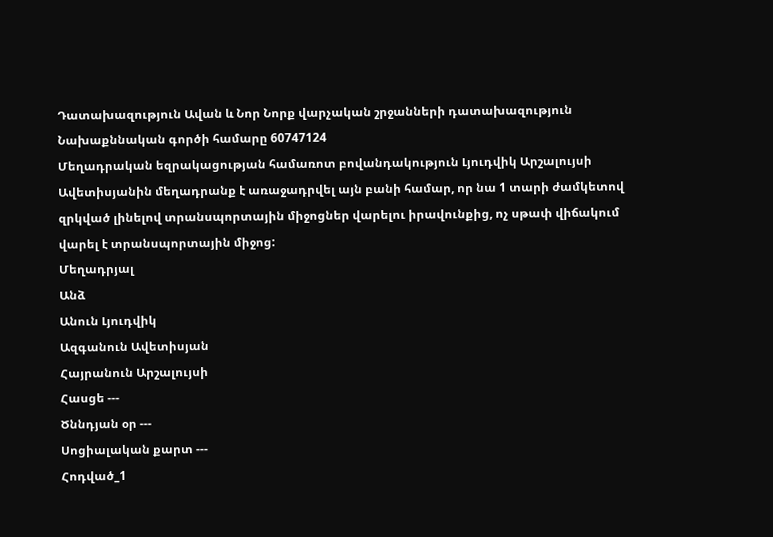Դատախազություն Ավան և Նոր Նորք վարչական շրջանների դատախազություն
Նախաքննական գործի համարը 60747124
Մեղադրական եզրակացության համառոտ բովանդակություն Լյուդվիկ Արշալույսի Ավետիսյանին մեղադրանք է առաջադրվել այն բանի համար, որ նա 1 տարի ժամկետով զրկված լինելով տրանսպորտային միջոցներ վարելու իրավունքից, ոչ սթափ վիճակում վարել է տրանսպորտային միջոց:
Մեղադրյալ
Անձ
Անուն Լյուդվիկ
Ազգանուն Ավետիսյան
Հայրանուն Արշալույսի
Հասցե ---
Ծննդյան օր ---
Սոցիալական քարտ ---
Հոդված_1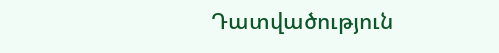Դատվածություն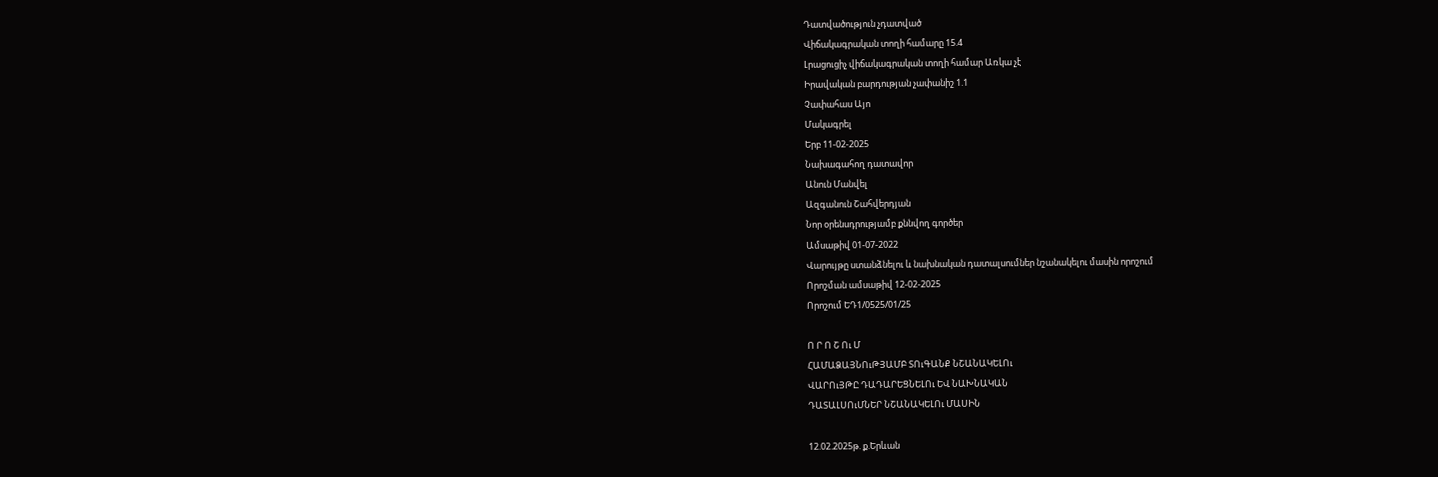Դատվածություն չդատված
Վիճակագրական տողի համարը 15.4
Լրացուցիչ վիճակագրական տողի համար Առկա չէ
Իրավական բարդության չափանիշ 1.1
Չափահաս Այո
Մակագրել
Երբ 11-02-2025
Նախագահող դատավոր
Անուն Մանվել
Ազգանուն Շահվերդյան
Նոր օրենսդրությամբ քննվող գործեր
Ամսաթիվ 01-07-2022
Վարույթը ստանձնելու և նախնական դատալսումներ նշանակելու մասին որոշում
Որոշման ամսաթիվ 12-02-2025
Որոշում ԵԴ1/0525/01/25

Ո Ր Ո Շ Ու Մ
ՀԱՄԱՁԱՅՆՈւԹՅԱՄԲ ՏՈւԳԱՆՔ ՆՇԱՆԱԿԵԼՈւ
ՎԱՐՈւՅԹԸ ԴԱԴԱՐԵՑՆԵԼՈւ ԵՎ ՆԱԽՆԱԿԱՆ
ԴԱՏԱԼՍՈւՄՆԵՐ ՆՇԱՆԱԿԵԼՈւ ՄԱՍԻՆ

12.02.2025թ. ք.Երևան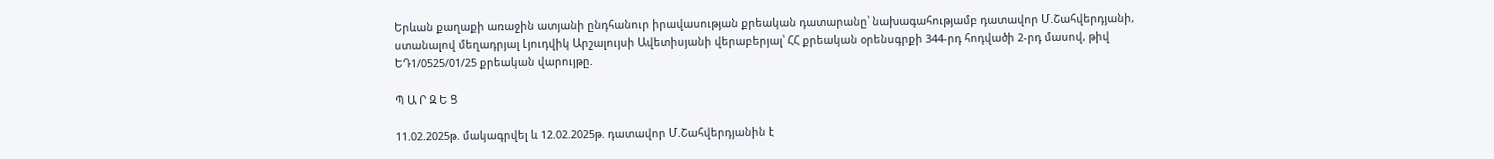Երևան քաղաքի առաջին ատյանի ընդհանուր իրավասության քրեական դատարանը՝ նախագահությամբ դատավոր Մ.Շահվերդյանի, ստանալով մեղադրյալ Լյուդվիկ Արշալույսի Ավետիսյանի վերաբերյալ՝ ՀՀ քրեական օրենսգրքի 344-րդ հոդվածի 2-րդ մասով, թիվ ԵԴ1/0525/01/25 քրեական վարույթը.

Պ Ա Ր Զ Ե Ց

11.02.2025թ. մակագրվել և 12.02.2025թ. դատավոր Մ.Շահվերդյանին է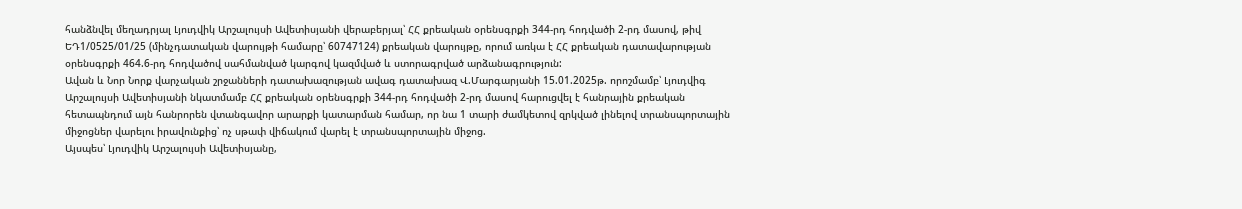հանձնվել մեղադրյալ Լյուդվիկ Արշալույսի Ավետիսյանի վերաբերյալ՝ ՀՀ քրեական օրենսգրքի 344-րդ հոդվածի 2-րդ մասով, թիվ ԵԴ1/0525/01/25 (մինչդատական վարույթի համարը՝ 60747124) քրեական վարույթը, որում առկա է ՀՀ քրեական դատավարության օրենսգրքի 464.6-րդ հոդվածով սահմանված կարգով կազմված և ստորագրված արձանագրություն:
Ավան և Նոր Նորք վարչական շրջանների դատախազության ավագ դատախազ Վ.Մարգարյանի 15.01.2025թ. որոշմամբ՝ Լյուդվիգ Արշալույսի Ավետիսյանի նկատմամբ ՀՀ քրեական օրենսգրքի 344-րդ հոդվածի 2-րդ մասով հարուցվել է հանրային քրեական հետապնդում այն հանրորեն վտանգավոր արարքի կատարման համար, որ նա 1 տարի ժամկետով զրկված լինելով տրանսպորտային միջոցներ վարելու իրավունքից՝ ոչ սթափ վիճակում վարել է տրանսպորտային միջոց.
Այսպես՝ Լյուդվիկ Արշալույսի Ավետիսյանը,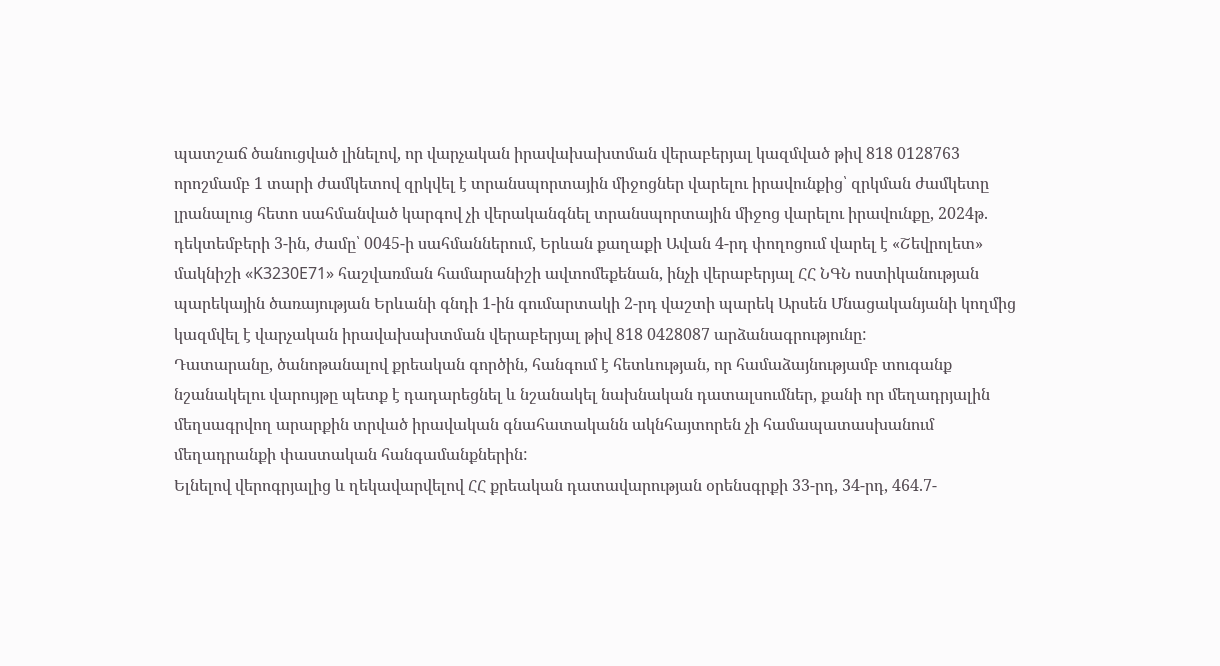պատշաճ ծանուցված լինելով, որ վարչական իրավախախտման վերաբերյալ կազմված թիվ 818 0128763 որոշմամբ 1 տարի ժամկետով զրկվել է տրանսպորտային միջոցներ վարելու իրավունքից՝ զրկման ժամկետը լրանալուց հետո սահմանված կարգով չի վերականգնել տրանսպորտային միջոց վարելու իրավունքը, 2024թ. դեկտեմբերի 3-ին, ժամը՝ 0045-ի սահմաններում, Երևան քաղաքի Ավան 4-րդ փողոցում վարել է «Շեվրոլետ» մակնիշի «K3230E71» հաշվառման համարանիշի ավտոմեքենան, ինչի վերաբերյալ ՀՀ ՆԳՆ ոստիկանության պարեկային ծառայության Երևանի գնդի 1-ին գումարտակի 2-րդ վաշտի պարեկ Արսեն Մնացականյանի կողմից կազմվել է վարչական իրավախախտման վերաբերյալ թիվ 818 0428087 արձանագրությունը:
Դատարանը, ծանոթանալով քրեական գործին, հանգում է հետևության, որ համաձայնությամբ տուգանք նշանակելու վարույթը պետք է դադարեցնել և նշանակել նախնական դատալսումներ, քանի որ մեղադրյալին մեղսագրվող արարքին տրված իրավական գնահատականն ակնհայտորեն չի համապատասխանում մեղադրանքի փաստական հանգամանքներին:
Ելնելով վերոգրյալից և ղեկավարվելով ՀՀ քրեական դատավարության օրենսգրքի 33-րդ, 34-րդ, 464.7-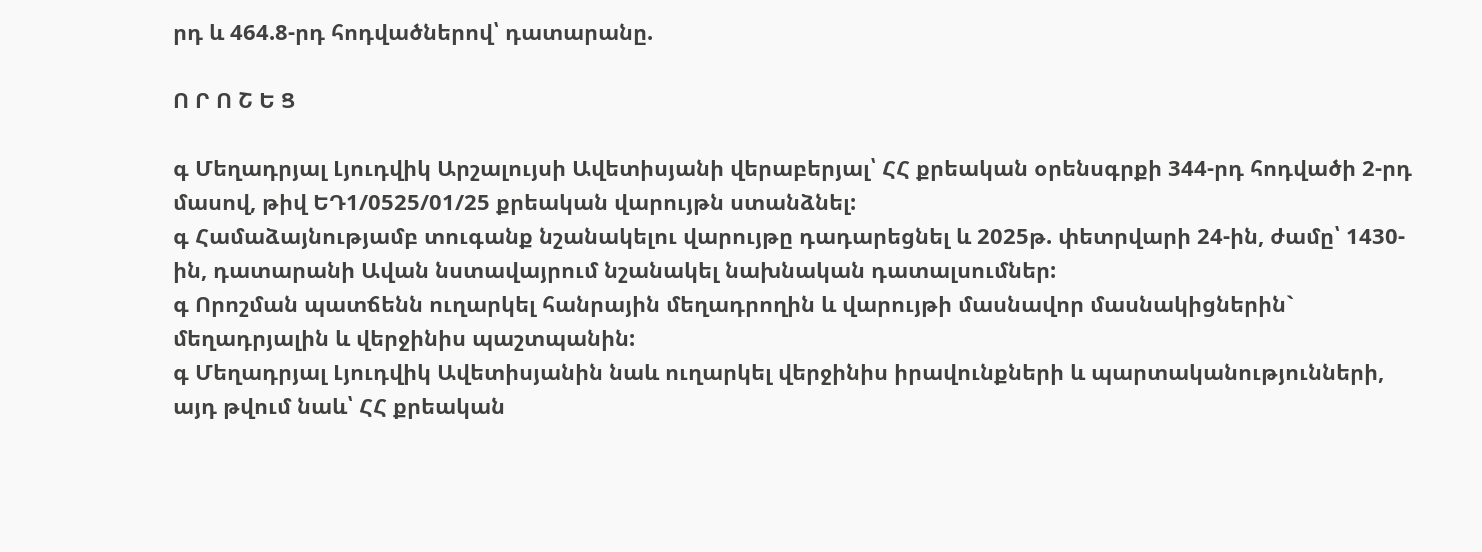րդ և 464.8-րդ հոդվածներով՝ դատարանը.

Ո Ր Ո Շ Ե Ց

գ Մեղադրյալ Լյուդվիկ Արշալույսի Ավետիսյանի վերաբերյալ՝ ՀՀ քրեական օրենսգրքի 344-րդ հոդվածի 2-րդ մասով, թիվ ԵԴ1/0525/01/25 քրեական վարույթն ստանձնել:
գ Համաձայնությամբ տուգանք նշանակելու վարույթը դադարեցնել և 2025թ. փետրվարի 24-ին, ժամը՝ 1430-ին, դատարանի Ավան նստավայրում նշանակել նախնական դատալսումներ:
գ Որոշման պատճենն ուղարկել հանրային մեղադրողին և վարույթի մասնավոր մասնակիցներին` մեղադրյալին և վերջինիս պաշտպանին:
գ Մեղադրյալ Լյուդվիկ Ավետիսյանին նաև ուղարկել վերջինիս իրավունքների և պարտականությունների, այդ թվում նաև՝ ՀՀ քրեական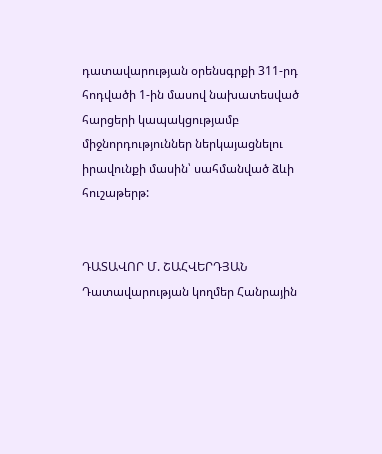դատավարության օրենսգրքի 311-րդ հոդվածի 1-ին մասով նախատեսված հարցերի կապակցությամբ միջնորդություններ ներկայացնելու իրավունքի մասին՝ սահմանված ձևի հուշաթերթ:


ԴԱՏԱՎՈՐ Մ. ՇԱՀՎԵՐԴՅԱՆ
Դատավարության կողմեր Հանրային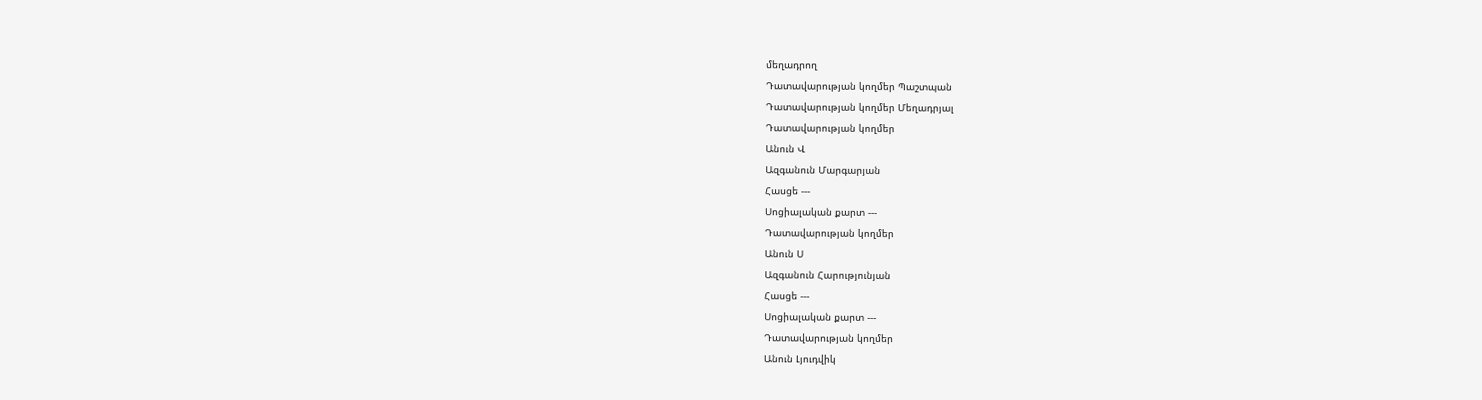մեղադրող
Դատավարության կողմեր Պաշտպան
Դատավարության կողմեր Մեղադրյալ
Դատավարության կողմեր
Անուն Վ
Ազգանուն Մարգարյան
Հասցե ---
Սոցիալական քարտ ---
Դատավարության կողմեր
Անուն Ս
Ազգանուն Հարությունյան
Հասցե ---
Սոցիալական քարտ ---
Դատավարության կողմեր
Անուն Լյուդվիկ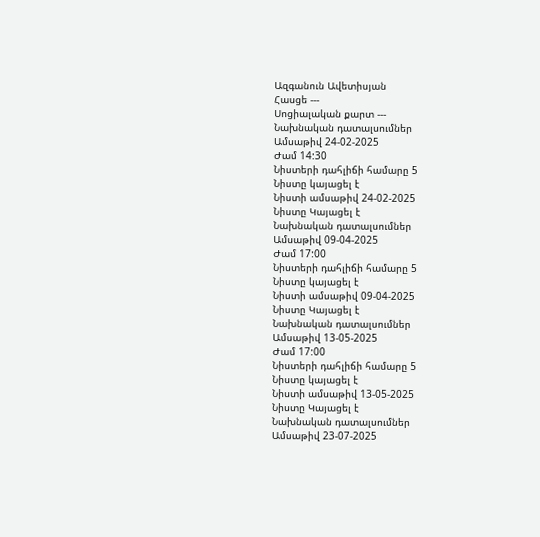Ազգանուն Ավետիսյան
Հասցե ---
Սոցիալական քարտ ---
Նախնական դատալսումներ
Ամսաթիվ 24-02-2025
Ժամ 14:30
Նիստերի դահլիճի համարը 5
Նիստը կայացել է
Նիստի ամսաթիվ 24-02-2025
Նիստը Կայացել է
Նախնական դատալսումներ
Ամսաթիվ 09-04-2025
Ժամ 17:00
Նիստերի դահլիճի համարը 5
Նիստը կայացել է
Նիստի ամսաթիվ 09-04-2025
Նիստը Կայացել է
Նախնական դատալսումներ
Ամսաթիվ 13-05-2025
Ժամ 17:00
Նիստերի դահլիճի համարը 5
Նիստը կայացել է
Նիստի ամսաթիվ 13-05-2025
Նիստը Կայացել է
Նախնական դատալսումներ
Ամսաթիվ 23-07-2025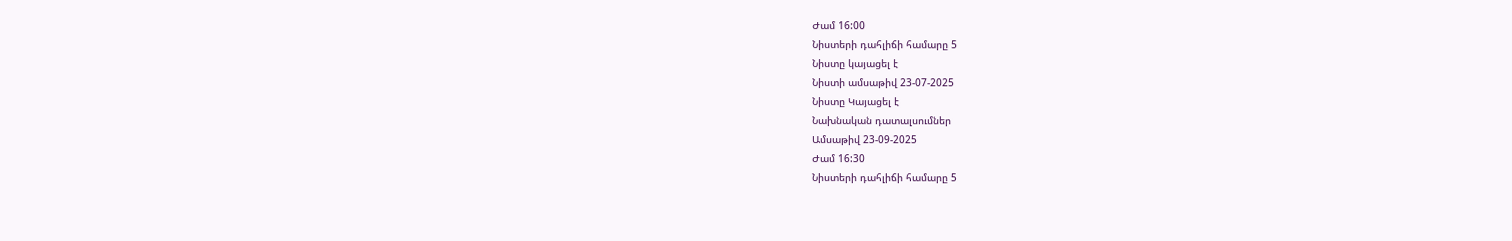Ժամ 16:00
Նիստերի դահլիճի համարը 5
Նիստը կայացել է
Նիստի ամսաթիվ 23-07-2025
Նիստը Կայացել է
Նախնական դատալսումներ
Ամսաթիվ 23-09-2025
Ժամ 16:30
Նիստերի դահլիճի համարը 5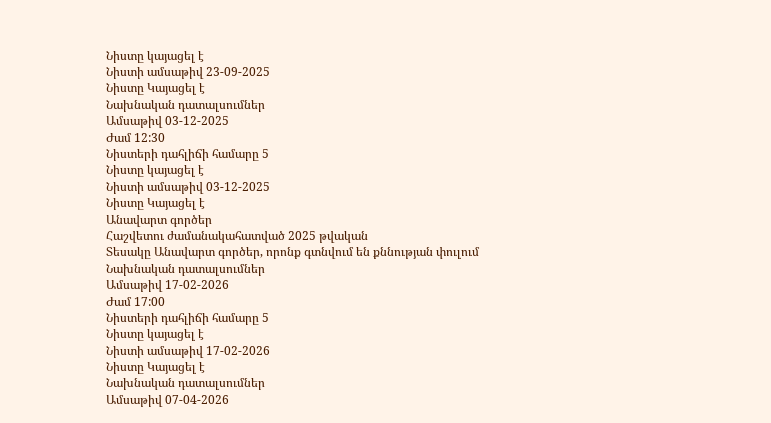Նիստը կայացել է
Նիստի ամսաթիվ 23-09-2025
Նիստը Կայացել է
Նախնական դատալսումներ
Ամսաթիվ 03-12-2025
Ժամ 12:30
Նիստերի դահլիճի համարը 5
Նիստը կայացել է
Նիստի ամսաթիվ 03-12-2025
Նիստը Կայացել է
Անավարտ գործեր
Հաշվետու ժամանակահատված 2025 թվական
Տեսակը Անավարտ գործեր, որոնք գտնվում են քննության փուլում
Նախնական դատալսումներ
Ամսաթիվ 17-02-2026
Ժամ 17:00
Նիստերի դահլիճի համարը 5
Նիստը կայացել է
Նիստի ամսաթիվ 17-02-2026
Նիստը Կայացել է
Նախնական դատալսումներ
Ամսաթիվ 07-04-2026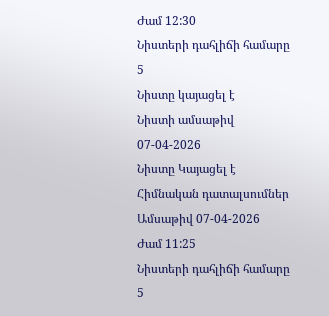Ժամ 12:30
Նիստերի դահլիճի համարը 5
Նիստը կայացել է
Նիստի ամսաթիվ 07-04-2026
Նիստը Կայացել է
Հիմնական դատալսումներ
Ամսաթիվ 07-04-2026
Ժամ 11:25
Նիստերի դահլիճի համարը 5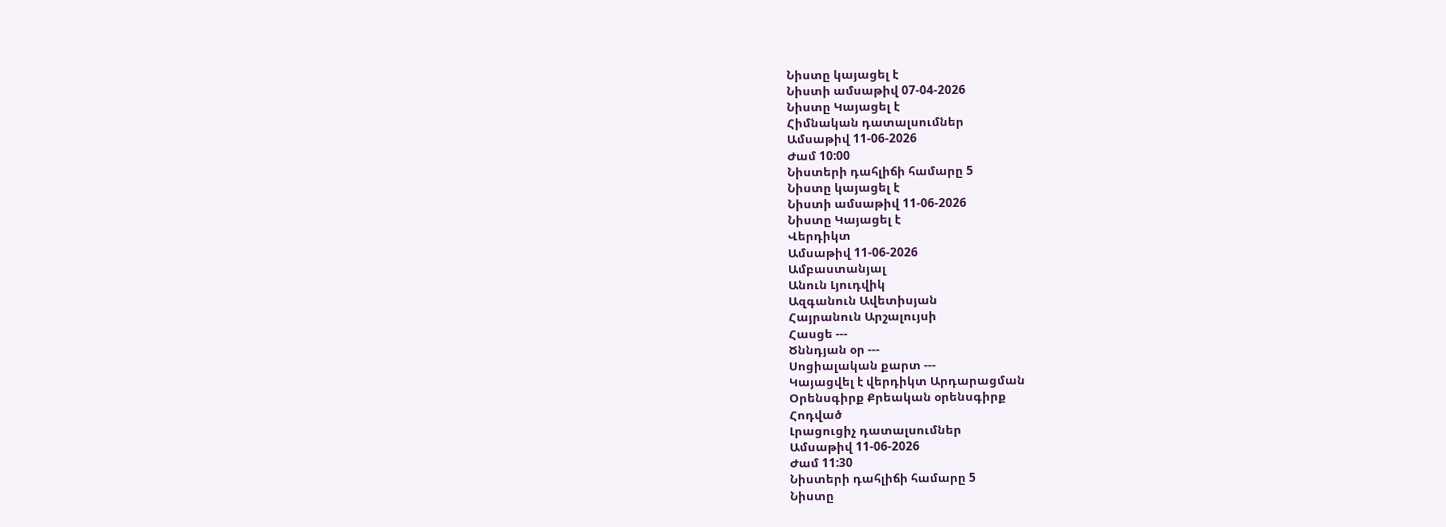Նիստը կայացել է
Նիստի ամսաթիվ 07-04-2026
Նիստը Կայացել է
Հիմնական դատալսումներ
Ամսաթիվ 11-06-2026
Ժամ 10:00
Նիստերի դահլիճի համարը 5
Նիստը կայացել է
Նիստի ամսաթիվ 11-06-2026
Նիստը Կայացել է
Վերդիկտ
Ամսաթիվ 11-06-2026
Ամբաստանյալ
Անուն Լյուդվիկ
Ազգանուն Ավետիսյան
Հայրանուն Արշալույսի
Հասցե ---
Ծննդյան օր ---
Սոցիալական քարտ ---
Կայացվել է վերդիկտ Արդարացման
Օրենսգիրք Քրեական օրենսգիրք
Հոդված
Լրացուցիչ դատալսումներ
Ամսաթիվ 11-06-2026
Ժամ 11:30
Նիստերի դահլիճի համարը 5
Նիստը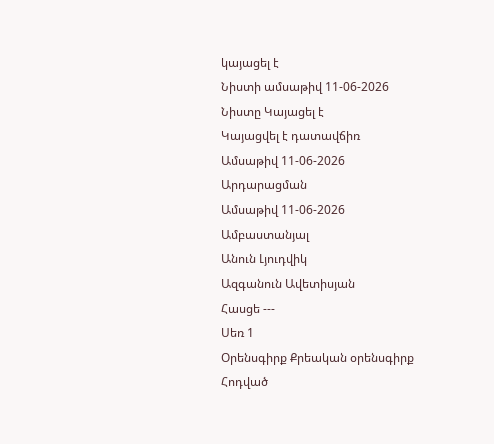կայացել է
Նիստի ամսաթիվ 11-06-2026
Նիստը Կայացել է
Կայացվել է դատավճիռ
Ամսաթիվ 11-06-2026
Արդարացման
Ամսաթիվ 11-06-2026
Ամբաստանյալ
Անուն Լյուդվիկ
Ազգանուն Ավետիսյան
Հասցե ---
Սեռ 1
Օրենսգիրք Քրեական օրենսգիրք
Հոդված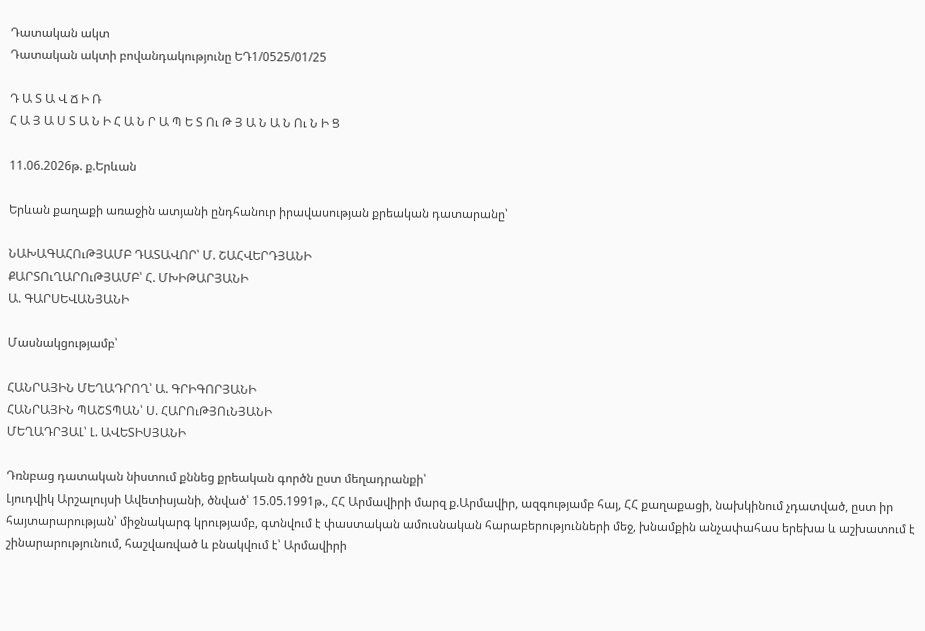Դատական ակտ
Դատական ակտի բովանդակությունը ԵԴ1/0525/01/25

Դ Ա Տ Ա Վ Ճ Ի Ռ
Հ Ա Յ Ա Ս Տ Ա Ն Ի Հ Ա Ն Ր Ա Պ Ե Տ Ու Թ Յ Ա Ն Ա Ն Ու Ն Ի Ց

11.06.2026թ. ք.Երևան

Երևան քաղաքի առաջին ատյանի ընդհանուր իրավասության քրեական դատարանը՝

ՆԱԽԱԳԱՀՈւԹՅԱՄԲ ԴԱՏԱՎՈՐ՝ Մ. ՇԱՀՎԵՐԴՅԱՆԻ
ՔԱՐՏՈւՂԱՐՈւԹՅԱՄԲ՝ Հ. ՄԽԻԹԱՐՅԱՆԻ
Ա. ԳԱՐՍԵՎԱՆՅԱՆԻ

Մասնակցությամբ՝

ՀԱՆՐԱՅԻՆ ՄԵՂԱԴՐՈՂ՝ Ա. ԳՐԻԳՈՐՅԱՆԻ
ՀԱՆՐԱՅԻՆ ՊԱՇՏՊԱՆ՝ Ս. ՀԱՐՈւԹՅՈւՆՅԱՆԻ
ՄԵՂԱԴՐՅԱԼ՝ Լ. ԱՎԵՏԻՍՅԱՆԻ

Դռնբաց դատական նիստում քննեց քրեական գործն ըստ մեղադրանքի՝
Լյուդվիկ Արշալույսի Ավետիսյանի, ծնված՝ 15.05.1991թ., ՀՀ Արմավիրի մարզ ք.Արմավիր, ազգությամբ հայ, ՀՀ քաղաքացի, նախկինում չդատված, ըստ իր հայտարարության՝ միջնակարգ կրությամբ, գտնվում է փաստական ամուսնական հարաբերությունների մեջ, խնամքին անչափահաս երեխա և աշխատում է շինարարությունում, հաշվառված և բնակվում է՝ Արմավիրի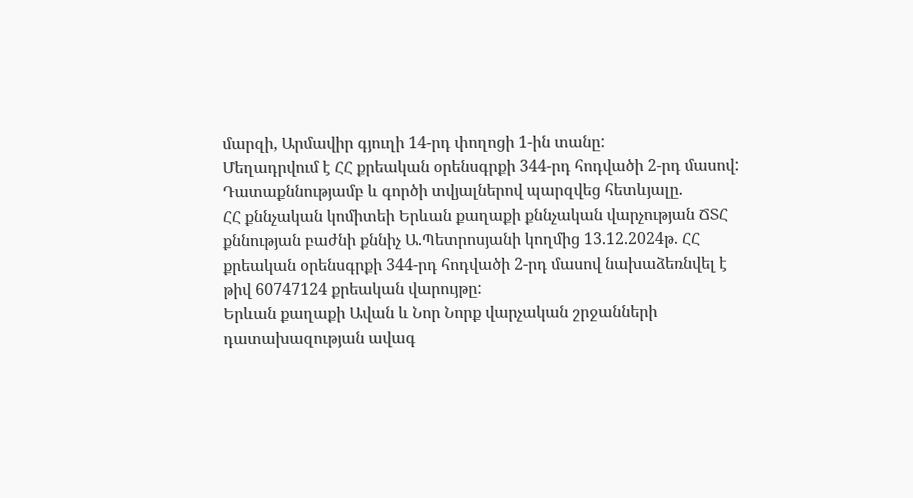մարզի, Արմավիր գյուղի 14-րդ փողոցի 1-ին տանը:
Մեղադրվում է ՀՀ քրեական օրենսգրքի 344-րդ հոդվածի 2-րդ մասով:
Դատաքննությամբ և գործի տվյալներով պարզվեց հետևյալը.
ՀՀ քննչական կոմիտեի Երևան քաղաքի քննչական վարչության ՃՏՀ քննության բաժնի քննիչ Ա.Պետրոսյանի կողմից 13.12.2024թ. ՀՀ քրեական օրենսգրքի 344-րդ հոդվածի 2-րդ մասով նախաձեռնվել է թիվ 60747124 քրեական վարույթը:
Երևան քաղաքի Ավան և Նոր Նորք վարչական շրջանների դատախազության ավագ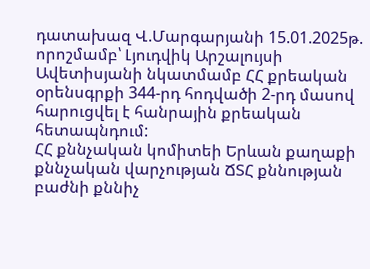դատախազ Վ.Մարգարյանի 15.01.2025թ. որոշմամբ՝ Լյուդվիկ Արշալույսի Ավետիսյանի նկատմամբ ՀՀ քրեական օրենսգրքի 344-րդ հոդվածի 2-րդ մասով հարուցվել է հանրային քրեական հետապնդում:
ՀՀ քննչական կոմիտեի Երևան քաղաքի քննչական վարչության ՃՏՀ քննության բաժնի քննիչ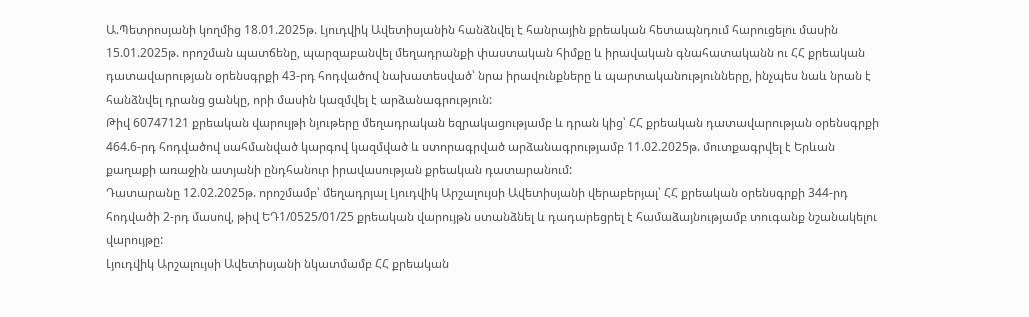Ա.Պետրոսյանի կողմից 18.01.2025թ. Լյուդվիկ Ավետիսյանին հանձնվել է հանրային քրեական հետապնդում հարուցելու մասին 15.01.2025թ. որոշման պատճենը, պարզաբանվել մեղադրանքի փաստական հիմքը և իրավական գնահատականն ու ՀՀ քրեական դատավարության օրենսգրքի 43-րդ հոդվածով նախատեսված՝ նրա իրավունքները և պարտականությունները, ինչպես նաև նրան է հանձնվել դրանց ցանկը, որի մասին կազմվել է արձանագրություն:
Թիվ 60747121 քրեական վարույթի նյութերը մեղադրական եզրակացությամբ և դրան կից՝ ՀՀ քրեական դատավարության օրենսգրքի 464.6-րդ հոդվածով սահմանված կարգով կազմված և ստորագրված արձանագրությամբ 11.02.2025թ. մուտքագրվել է Երևան քաղաքի առաջին ատյանի ընդհանուր իրավասության քրեական դատարանում:
Դատարանը 12.02.2025թ. որոշմամբ՝ մեղադրյալ Լյուդվիկ Արշալույսի Ավետիսյանի վերաբերյալ՝ ՀՀ քրեական օրենսգրքի 344-րդ հոդվածի 2-րդ մասով, թիվ ԵԴ1/0525/01/25 քրեական վարույթն ստանձնել և դադարեցրել է համաձայնությամբ տուգանք նշանակելու վարույթը:
Լյուդվիկ Արշալույսի Ավետիսյանի նկատմամբ ՀՀ քրեական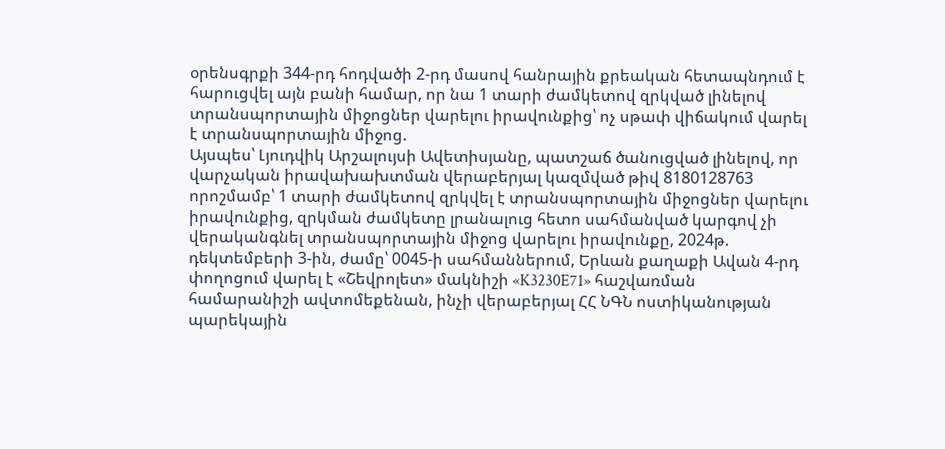օրենսգրքի 344-րդ հոդվածի 2-րդ մասով հանրային քրեական հետապնդում է հարուցվել այն բանի համար, որ նա 1 տարի ժամկետով զրկված լինելով տրանսպորտային միջոցներ վարելու իրավունքից՝ ոչ սթափ վիճակում վարել է տրանսպորտային միջոց.
Այսպես՝ Լյուդվիկ Արշալույսի Ավետիսյանը, պատշաճ ծանուցված լինելով, որ վարչական իրավախախտման վերաբերյալ կազմված թիվ 8180128763 որոշմամբ՝ 1 տարի ժամկետով զրկվել է տրանսպորտային միջոցներ վարելու իրավունքից, զրկման ժամկետը լրանալուց հետո սահմանված կարգով չի վերականգնել տրանսպորտային միջոց վարելու իրավունքը, 2024թ. դեկտեմբերի 3-ին, ժամը՝ 0045-ի սահմաններում, Երևան քաղաքի Ավան 4-րդ փողոցում վարել է «Շեվրոլետ» մակնիշի «K3230E71» հաշվառման համարանիշի ավտոմեքենան, ինչի վերաբերյալ ՀՀ ՆԳՆ ոստիկանության պարեկային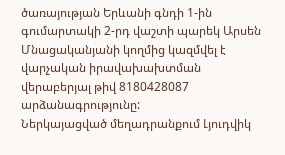ծառայության Երևանի գնդի 1-ին գումարտակի 2-րդ վաշտի պարեկ Արսեն Մնացականյանի կողմից կազմվել է վարչական իրավախախտման վերաբերյալ թիվ 8180428087 արձանագրությունը:
Ներկայացված մեղադրանքում Լյուդվիկ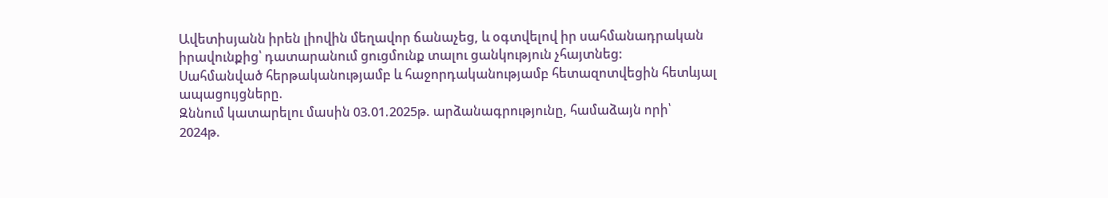Ավետիսյանն իրեն լիովին մեղավոր ճանաչեց, և օգտվելով իր սահմանադրական իրավունքից՝ դատարանում ցուցմունք տալու ցանկություն չհայտնեց:
Սահմանված հերթականությամբ և հաջորդականությամբ հետազոտվեցին հետևյալ ապացույցները.
Զննում կատարելու մասին 03.01.2025թ. արձանագրությունը, համաձայն որի՝
2024թ.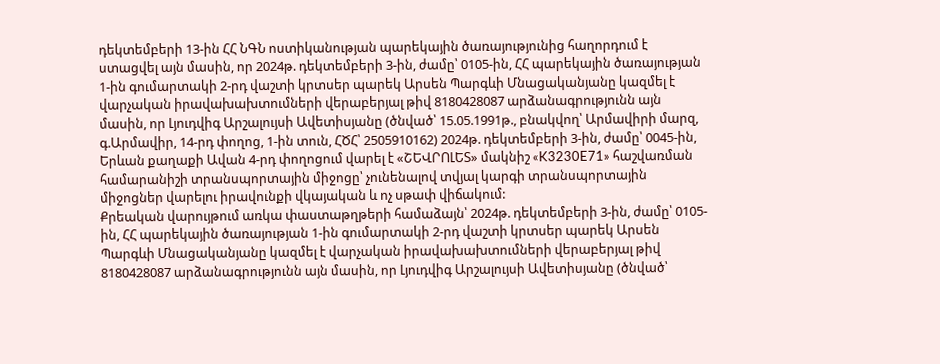դեկտեմբերի 13-ին ՀՀ ՆԳՆ ոստիկանության պարեկային ծառայությունից հաղորդում է ստացվել այն մասին, որ 2024թ. դեկտեմբերի 3-ին, ժամը՝ 0105-ին, ՀՀ պարեկային ծառայության 1-ին գումարտակի 2-րդ վաշտի կրտսեր պարեկ Արսեն Պարգևի Մնացականյանը կազմել է վարչական իրավախախտումների վերաբերյալ թիվ 8180428087 արձանագրությունն այն մասին, որ Լյուդվիգ Արշալույսի Ավետիսյանը (ծնված՝ 15.05.1991թ., բնակվող՝ Արմավիրի մարզ, գ.Արմավիր, 14-րդ փողոց, 1-ին տուն, ՀԾՀ՝ 2505910162) 2024թ. դեկտեմբերի 3-ին, ժամը՝ 0045-ին, Երևան քաղաքի Ավան 4-րդ փողոցում վարել է «ՇԵՎՐՈԼԵՏ» մակնիշ «K3230E71» հաշվառման համարանիշի տրանսպորտային միջոցը՝ չունենալով տվյալ կարգի տրանսպորտային միջոցներ վարելու իրավունքի վկայական և ոչ սթափ վիճակում:
Քրեական վարույթում առկա փաստաթղթերի համաձայն՝ 2024թ. դեկտեմբերի 3-ին, ժամը՝ 0105-ին, ՀՀ պարեկային ծառայության 1-ին գումարտակի 2-րդ վաշտի կրտսեր պարեկ Արսեն Պարգևի Մնացականյանը կազմել է վարչական իրավախախտումների վերաբերյալ թիվ 8180428087 արձանագրությունն այն մասին, որ Լյուդվիգ Արշալույսի Ավետիսյանը (ծնված՝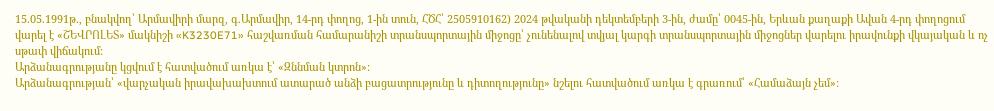15.05.1991թ., բնակվող՝ Արմավիրի մարզ, գ.Արմավիր, 14-րդ փողոց, 1-ին տուն, ՀԾՀ՝ 2505910162) 2024 թվականի դեկտեմբերի 3-ին, ժամը՝ 0045-ին, Երևան քաղաքի Ավան 4-րդ փողոցում վարել է «ՇԵՎՐՈԼԵՏ» մակնիշի «K3230E71» հաշվառման համարանիշի տրանսպորտային միջոցը՝ չունենալով տվյալ կարգի տրանսպորտային միջոցներ վարելու իրավունքի վկայական և ոչ սթափ վիճակում:
Արձանագրությանը կցվում է հատվածում առկա է՝ «Զննման կտրոն»:
Արձանագրության՝ «վարչական իրավախախտում ատարած անձի բացատրությունը և դիտողությունը» նշելու հատվածում առկա է գրառում՝ «Համաձայն չեմ»: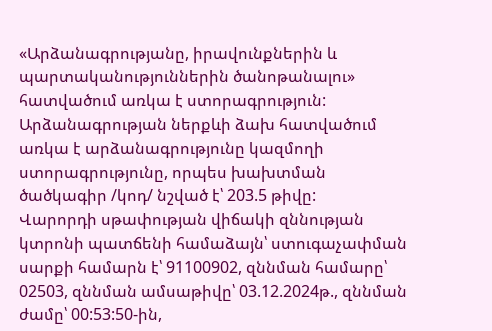«Արձանագրությանը, իրավունքներին և պարտականություններին ծանոթանալու» հատվածում առկա է ստորագրություն:
Արձանագրության ներքևի ձախ հատվածում առկա է արձանագրությունը կազմողի ստորագրությունը, որպես խախտման ծածկագիր /կոդ/ նշված է՝ 203.5 թիվը:
Վարորդի սթափության վիճակի զննության կտրոնի պատճենի համաձայն՝ ստուգաչափման սարքի համարն է՝ 91100902, զննման համարը՝ 02503, զննման ամսաթիվը՝ 03.12.2024թ., զննման ժամը՝ 00:53:50-ին,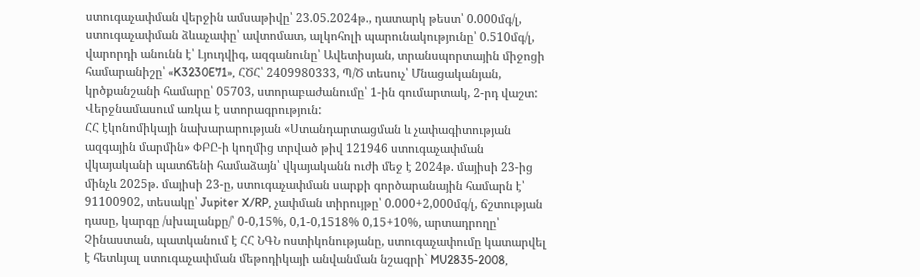ստուգաչափման վերջին ամսաթիվը՝ 23.05.2024թ., դատարկ թեստ՝ 0.000մգ/լ, ստուգաչափման ձևաչափը՝ ավտոմատ, ալկոհոլի պարունակությունը՝ 0.510մգ/լ, վարորդի անունն է՝ Լյուդվիգ, ազգանունը՝ Ավետիսյան, տրանսպորտային միջոցի համարանիշը՝ «K3230E71», ՀԾՀ՝ 2409980333, Պ/Ծ տեսուչ՝ Մնացականյան, կրծքանշանի համարը՝ 05703, ստորաբաժանումը՝ 1-ին գումարտակ, 2-րդ վաշտ: Վերջնամասում առկա է ստորագրություն:
ՀՀ էկոնոմիկայի նախարարության «Ստանդարտացման և չափագիտության ազգային մարմին» ՓԲԸ-ի կողմից տրված թիվ 121946 ստուգաչափման վկայականի պատճենի համաձայն՝ վկայականն ուժի մեջ է 2024թ. մայիսի 23-ից մինչև 2025թ. մայիսի 23-ը, ստուգաչափման սարքի գործարանային համարն է՝ 91100902, տեսակը՝ Jupiter X/RP, չափման տիրույթը՝ 0.000+2,000մգ/լ, ճշտության դասը, կարգը /սխալանքը/՝ 0-0,15%, 0,1-0,1518% 0,15+10%, արտադրողը՝ Չինաստան, պատկանում է ՀՀ ՆԳՆ ոստիկոնությանը, ստուգաչափումը կատարվել է հետևյալ ստուգաչափման մեթոդիկայի անվանման նշագրի` MU2835-2008,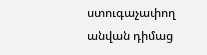ստուգաչափող անվան դիմաց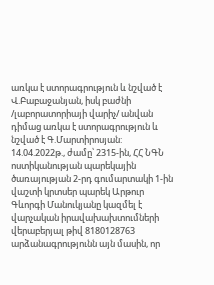առկա է ստորագրություն և նշված է Վ.Բաբաջանյան, իսկ բաժնի /լաբորատորիայի վարիչ/ անվան դիմաց առկա է ստորագրություն և նշված է Գ.Մարտիրոսյան:
14.04.2022թ., ժամը՝ 2315-ին, ՀՀ ՆԳՆ ոստիկանության պարեկային ծառայության 2-րդ գումարտակի 1-ին վաշտի կրտսեր պարեկ Արթուր Գևորգի Մանուկյանը կազմել է վարչական իրավախախտումների վերաբերյալ թիվ 8180128763 արձանագրությունն այն մասին, որ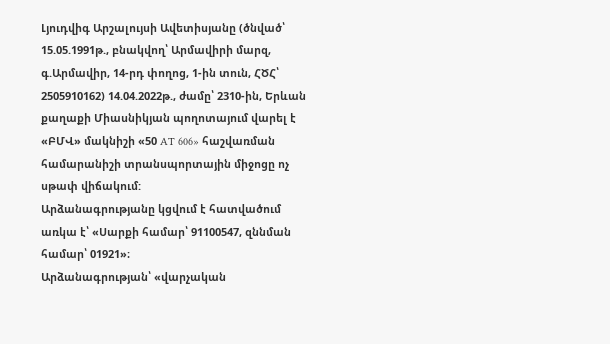Լյուդվիգ Արշալույսի Ավետիսյանը (ծնված՝ 15.05.1991թ., բնակվող՝ Արմավիրի մարզ, գ.Արմավիր, 14-րդ փողոց, 1-ին տուն, ՀԾՀ՝ 2505910162) 14.04.2022թ., ժամը՝ 2310-ին, Երևան քաղաքի Միասնիկյան պողոտայում վարել է «ԲՄՎ» մակնիշի «50 AT 606» հաշվառման համարանիշի տրանսպորտային միջոցը ոչ սթափ վիճակում:
Արձանագրությանը կցվում է հատվածում առկա է՝ «Սարքի համար՝ 91100547, զննման համար՝ 01921»։
Արձանագրության՝ «վարչական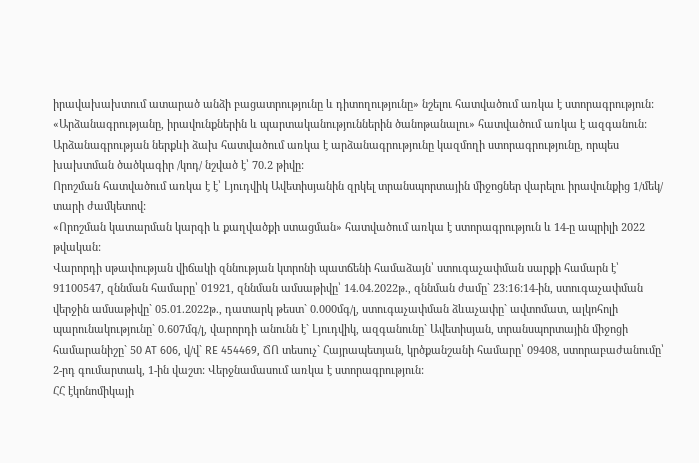իրավախախտում ատարած անձի բացատրությունը և դիտողությունը» նշելու հատվածում առկա է ստորագրություն:
«Արձանագրությանը, իրավունքներին և պարտականություններին ծանոթանալու» հատվածում առկա է ազգանուն:
Արձանագրության ներքևի ձախ հատվածում առկա է արձանագրությունը կազմողի ստորագրությունը, որպես խախտման ծածկագիր /կոդ/ նշված է՝ 70.2 թիվը:
Որոշման հատվածում առկա է է՝ Լյուդվիկ Ավետիսյանին զրկել տրանսպորտային միջոցներ վարելու իրավունքից 1/մեկ/ տարի ժամկետով:
«Որոշման կատարման կարգի և քաղվածքի ստացման» հատվածում առկա է ստորագրություն և 14-ը ապրիլի 2022 թվական:
Վարորդի սթափության վիճակի զննության կտրոնի պատճենի համաձայն՝ ստուգաչափման սարքի համարն է՝ 91100547, զննման համարը՝ 01921, զննման ամսաթիվը՝ 14.04.2022թ., զննման ժամը` 23:16:14-ին, ստուգաչափման վերջին ամսաթիվը` 05.01.2022թ., դատարկ թեստ` 0.000մգ/լ, ստուգաչափման ձևաչափը` ավտոմատ, ալկոհոլի պարունակությունը` 0.607մգ/լ, վարորդի անունն է` Լյուդվիկ, ազգանունը` Ավետիսյան, տրանսպորտային միջոցի համարանիշը` 50 AT 606, վ/վ` RE 454469, ՃՈ տեսուչ` Հայրապետյան, կրծքանշանի համարը՝ 09408, ստորաբաժանումը՝ 2-րդ գումարտակ, 1-ին վաշտ: Վերջնամասում առկա է ստորագրություն:
ՀՀ էկոնոմիկայի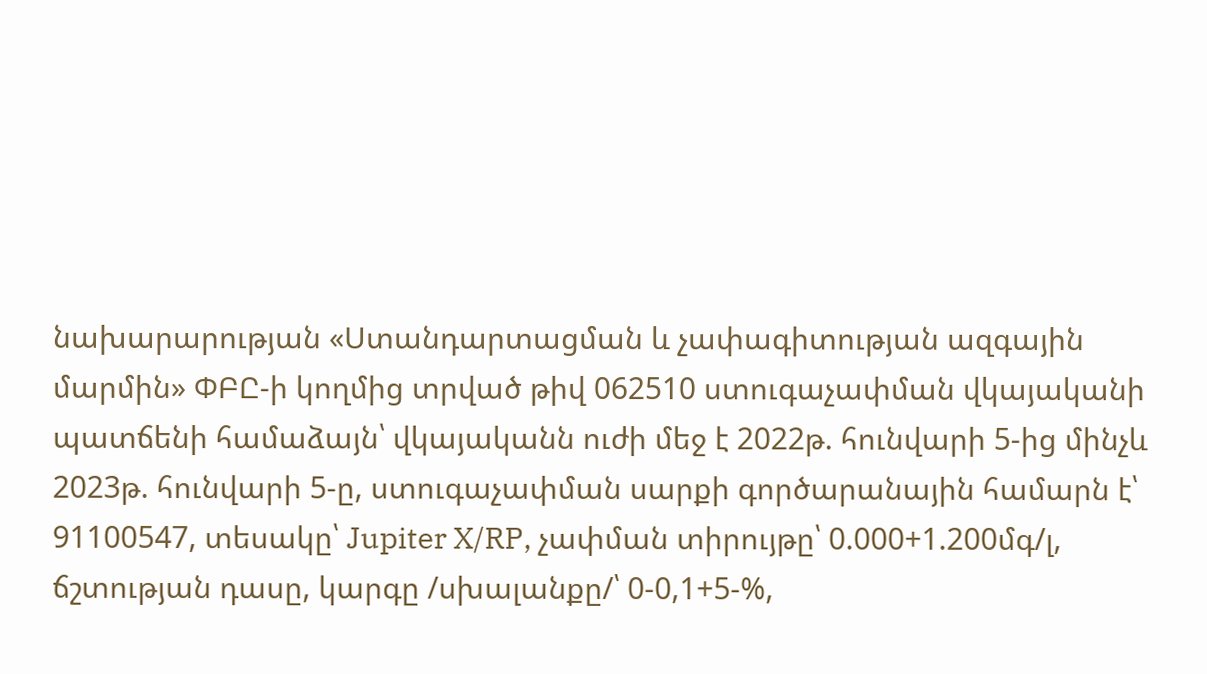նախարարության «Ստանդարտացման և չափագիտության ազգային մարմին» ՓԲԸ-ի կողմից տրված թիվ 062510 ստուգաչափման վկայականի պատճենի համաձայն՝ վկայականն ուժի մեջ է 2022թ. հունվարի 5-ից մինչև 2023թ. հունվարի 5-ը, ստուգաչափման սարքի գործարանային համարն է՝ 91100547, տեսակը՝ Jupiter X/RP, չափման տիրույթը՝ 0.000+1.200մգ/լ, ճշտության դասը, կարգը /սխալանքը/՝ 0-0,1+5-%,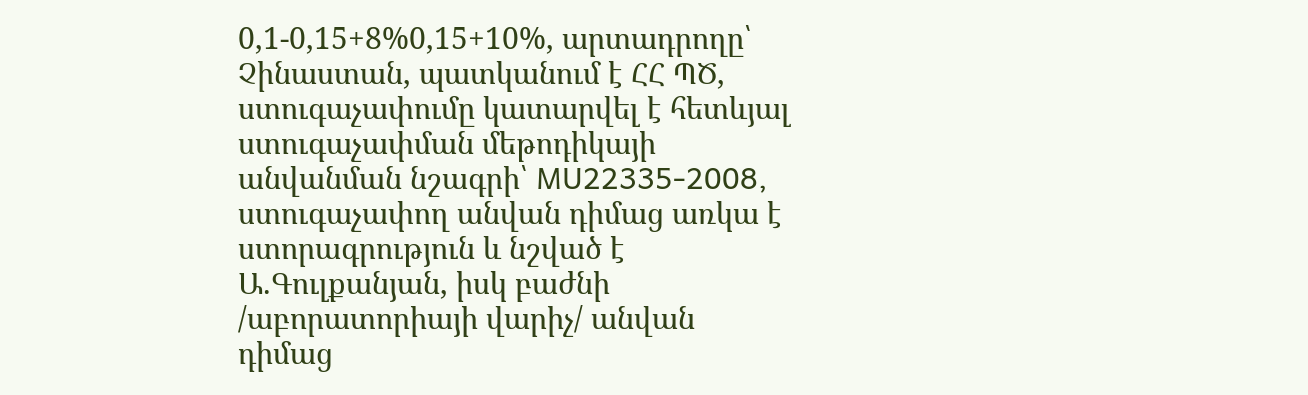0,1-0,15+8%0,15+10%, արտադրողը՝ Չինաստան, պատկանում է ՀՀ ՊԾ, ստուգաչափումը կատարվել է հետևյալ ստուգաչափման մեթոդիկայի անվանման նշագրի՝ MU22335-2008, ստուգաչափող անվան դիմաց առկա է ստորագրություն և նշված է Ա.Գուլքանյան, իսկ բաժնի /աբորատորիայի վարիչ/ անվան դիմաց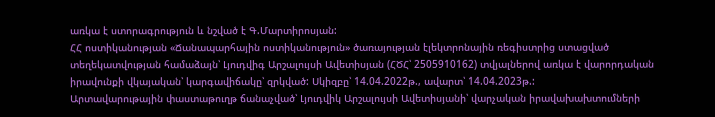առկա է ստորագրություն և նշված է Գ.Մարտիրոսյան:
ՀՀ ոստիկանության «Ճանապարհային ոստիկանություն» ծառայության էլեկտրոնային ռեգիստրից ստացված տեղեկատվության համաձայն՝ Լյուդվիգ Արշալույսի Ավետիսյան (ՀԾՀ՝ 2505910162) տվյալներով առկա է վարորդական իրավունքի վկայական՝ կարգավիճակը՝ զրկված: Սկիզբը՝ 14.04.2022թ., ավարտ՝ 14.04.2023թ.:
Արտավարութային փաստաթուղթ ճանաչված՝ Լյուդվիկ Արշալույսի Ավետիսյանի՝ վարչական իրավախախտումների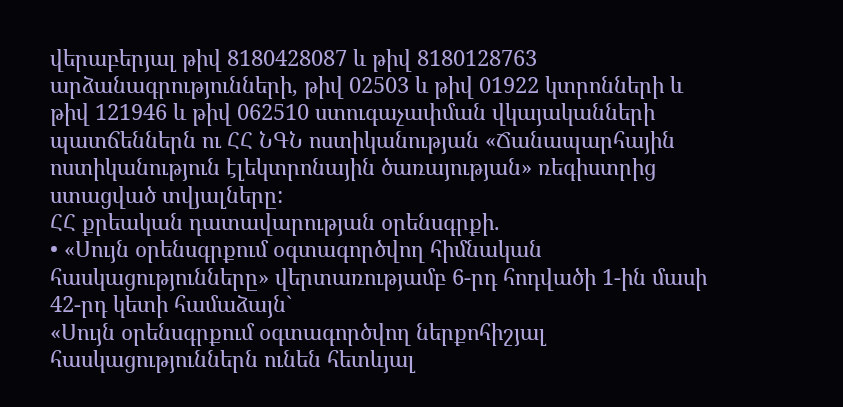վերաբերյալ թիվ 8180428087 և թիվ 8180128763 արձանագրությունների, թիվ 02503 և թիվ 01922 կտրոնների և թիվ 121946 և թիվ 062510 ստուգաչափման վկայականների պատճեններն ու ՀՀ ՆԳՆ ոստիկանության «Ճանապարհային ոստիկանություն էլեկտրոնային ծառայության» ռեգիստրից ստացված տվյալները:
ՀՀ քրեական դատավարության օրենսգրքի.
• «Սույն օրենսգրքում օգտագործվող հիմնական հասկացությունները» վերտառությամբ 6-րդ հոդվածի 1-ին մասի 42-րդ կետի համաձայն`
«Սույն օրենսգրքում օգտագործվող ներքոհիշյալ հասկացություններն ունեն հետևյալ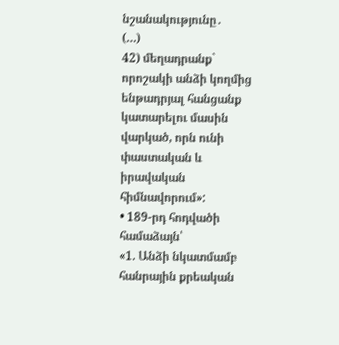նշանակությունը․
(…)
42) մեղադրանք` որոշակի անձի կողմից ենթադրյալ հանցանք կատարելու մասին վարկած, որն ունի փաստական և իրավական հիմնավորում»:
• 189-րդ հոդվածի համաձայն՝
«1. Անձի նկատմամբ հանրային քրեական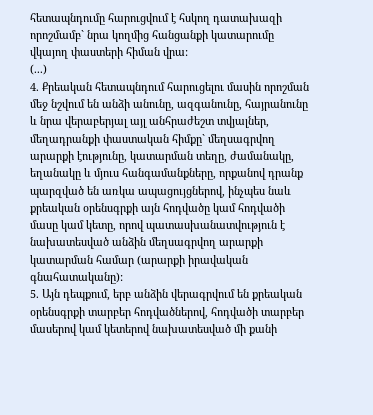հետապնդումը հարուցվում է հսկող դատախազի որոշմամբ` նրա կողմից հանցանքի կատարումը վկայող փաստերի հիման վրա:
(...)
4. Քրեական հետապնդում հարուցելու մասին որոշման մեջ նշվում են անձի անունը, ազգանունը, հայրանունը և նրա վերաբերյալ այլ անհրաժեշտ տվյալներ, մեղադրանքի փաստական հիմքը` մեղսագրվող արարքի էությունը, կատարման տեղը, ժամանակը, եղանակը և մյուս հանգամանքները, որքանով դրանք պարզված են առկա ապացույցներով, ինչպես նաև քրեական օրենսգրքի այն հոդվածը կամ հոդվածի մասը կամ կետը, որով պատասխանատվություն է նախատեսված անձին մեղսագրվող արարքի կատարման համար (արարքի իրավական գնահատականը):
5. Այն դեպքում, երբ անձին վերագրվում են քրեական օրենսգրքի տարբեր հոդվածներով, հոդվածի տարբեր մասերով կամ կետերով նախատեսված մի քանի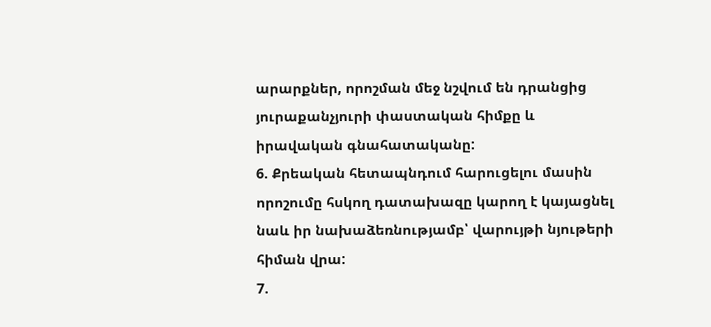արարքներ, որոշման մեջ նշվում են դրանցից յուրաքանչյուրի փաստական հիմքը և իրավական գնահատականը:
6. Քրեական հետապնդում հարուցելու մասին որոշումը հսկող դատախազը կարող է կայացնել նաև իր նախաձեռնությամբ՝ վարույթի նյութերի հիման վրա:
7.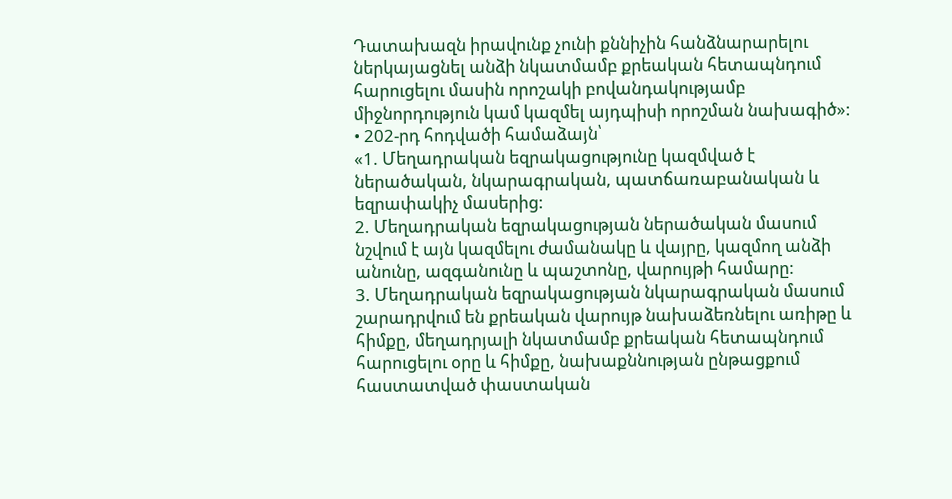Դատախազն իրավունք չունի քննիչին հանձնարարելու ներկայացնել անձի նկատմամբ քրեական հետապնդում հարուցելու մասին որոշակի բովանդակությամբ միջնորդություն կամ կազմել այդպիսի որոշման նախագիծ»:
• 202-րդ հոդվածի համաձայն՝
«1. Մեղադրական եզրակացությունը կազմված է ներածական, նկարագրական, պատճառաբանական և եզրափակիչ մասերից:
2. Մեղադրական եզրակացության ներածական մասում նշվում է այն կազմելու ժամանակը և վայրը, կազմող անձի անունը, ազգանունը և պաշտոնը, վարույթի համարը:
3. Մեղադրական եզրակացության նկարագրական մասում շարադրվում են քրեական վարույթ նախաձեռնելու առիթը և հիմքը, մեղադրյալի նկատմամբ քրեական հետապնդում հարուցելու օրը և հիմքը, նախաքննության ընթացքում հաստատված փաստական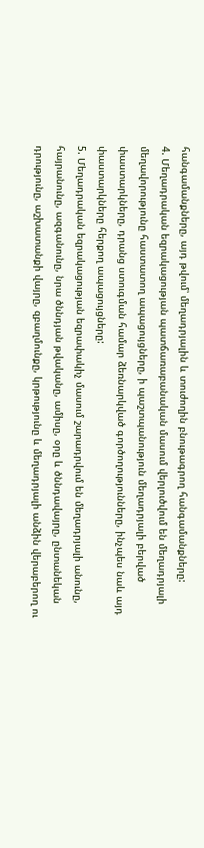հանգամանքները, այդ թվում՝ մեղադրյալին և տուժողին բնութագրող հանգամանքները:
4. Մեղադրական եզրակացության պատճառաբանական մասում վերլուծվում են մեղադրյալի մեղավորությունը հաստատող ապացույցները, ի պաշտպանություն մեղադրյալի բերված փաստարկները, դրանց ստուգման համար ձեռնարկված գործողությունները, ինչպես նաև այդ փաստարկները հերքող ապացույցները:
5. Մեղադրական եզրակացության եզրափակիչ մասում շարադրվում են մեղադրյալի անունը, հայրանունը, ազգանունը, նրա ծննդյան թվականը, ամիսը, օրը և ծննդավայրը, ընտանեկան դրությունը, աշխատանքի վայրը, զբաղմունքը, կրթությունը և մեղադրյալի անձին վերաբերող ու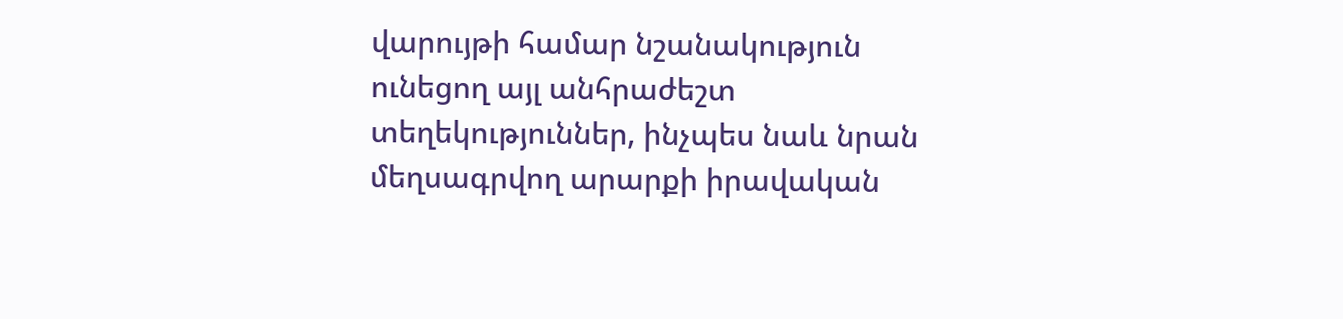վարույթի համար նշանակություն ունեցող այլ անհրաժեշտ տեղեկություններ, ինչպես նաև նրան մեղսագրվող արարքի իրավական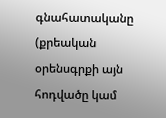գնահատականը (քրեական օրենսգրքի այն հոդվածը կամ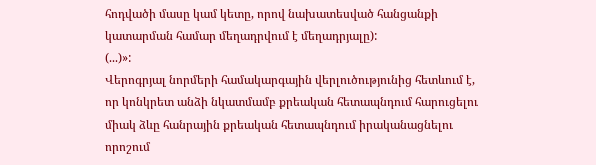հոդվածի մասը կամ կետը, որով նախատեսված հանցանքի կատարման համար մեղադրվում է մեղադրյալը):
(...)»:
Վերոգրյալ նորմերի համակարգային վերլուծությունից հետևում է, որ կոնկրետ անձի նկատմամբ քրեական հետապնդում հարուցելու միակ ձևը հանրային քրեական հետապնդում իրականացնելու որոշում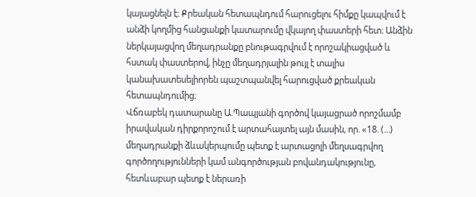կայացնելն է։ Քրեական հետապնդում հարուցելու հիմքը կապվում է անձի կողմից հանցանքի կատարումը վկայող փաստերի հետ։ Անձին ներկայացվող մեղադրանքը բնութագրվում է որոշակիացված և հստակ փաստերով, ինչը մեղադրյալին թույլ է տալիս կանախատեսելիորեն պաշտպանվել հարուցված քրեական հետապնդումից։
Վճռաբեկ դատարանը Ա.Պապյանի գործով կայացրած որոշմամբ իրավական դիրքորոշում է արտահայտել այն մասին, որ. «18. (...) մեղադրանքի ձևակերպումը պետք է արտացոլի մեղսագրվող գործողությունների կամ անգործության բովանդակությունը, հետևաբար պետք է ներառի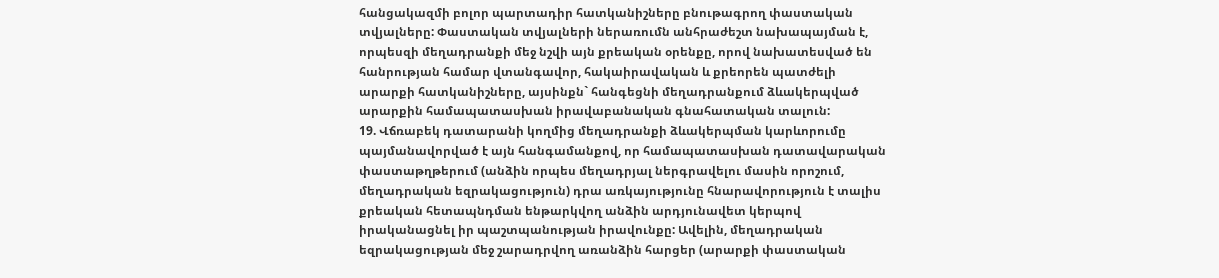հանցակազմի բոլոր պարտադիր հատկանիշները բնութագրող փաստական տվյալները: Փաստական տվյալների ներառումն անհրաժեշտ նախապայման է, որպեսզի մեղադրանքի մեջ նշվի այն քրեական օրենքը, որով նախատեսված են հանրության համար վտանգավոր, հակաիրավական և քրեորեն պատժելի արարքի հատկանիշները, այսինքն` հանգեցնի մեղադրանքում ձևակերպված արարքին համապատասխան իրավաբանական գնահատական տալուն:
19. Վճռաբեկ դատարանի կողմից մեղադրանքի ձևակերպման կարևորումը պայմանավորված է այն հանգամանքով, որ համապատասխան դատավարական փաստաթղթերում (անձին որպես մեղադրյալ ներգրավելու մասին որոշում, մեղադրական եզրակացություն) դրա առկայությունը հնարավորություն է տալիս քրեական հետապնդման ենթարկվող անձին արդյունավետ կերպով իրականացնել իր պաշտպանության իրավունքը: Ավելին, մեղադրական եզրակացության մեջ շարադրվող առանձին հարցեր (արարքի փաստական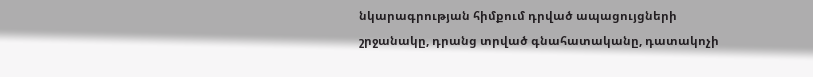նկարագրության հիմքում դրված ապացույցների շրջանակը, դրանց տրված գնահատականը, դատակոչի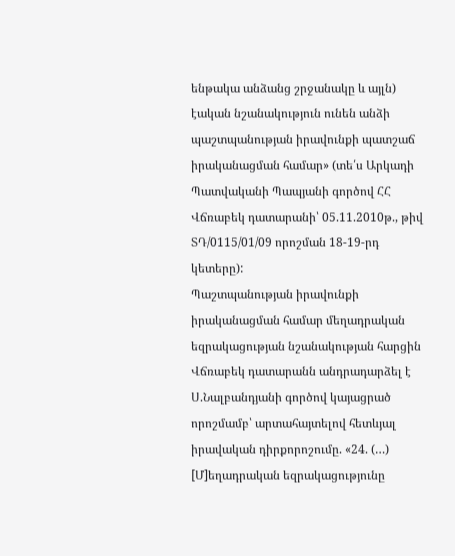ենթակա անձանց շրջանակը և այլն) էական նշանակություն ունեն անձի պաշտպանության իրավունքի պատշաճ իրականացման համար» (տե՛ս Արկադի Պատվականի Պապյանի գործով ՀՀ Վճռաբեկ դատարանի՝ 05.11.2010թ., թիվ ՏԴ/0115/01/09 որոշման 18-19-րդ կետերը):
Պաշտպանության իրավունքի իրականացման համար մեղադրական եզրակացության նշանակության հարցին Վճռաբեկ դատարանն անդրադարձել է Ս.Նալբանդյանի գործով կայացրած որոշմամբ՝ արտահայտելով հետևյալ իրավական դիրքորոշումը. «24. (…) [Մ]եղադրական եզրակացությունը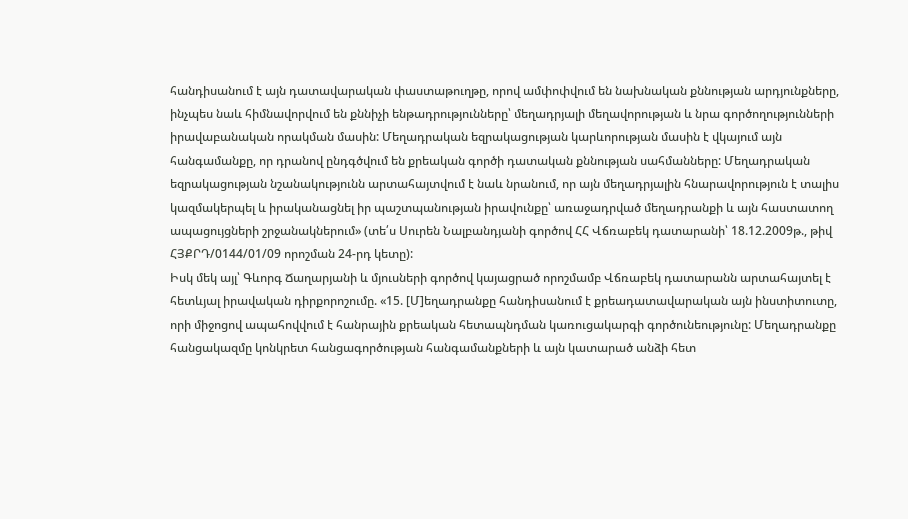հանդիսանում է այն դատավարական փաստաթուղթը, որով ամփոփվում են նախնական քննության արդյունքները, ինչպես նաև հիմնավորվում են քննիչի ենթադրությունները՝ մեղադրյալի մեղավորության և նրա գործողությունների իրավաբանական որակման մասին: Մեղադրական եզրակացության կարևորության մասին է վկայում այն հանգամանքը, որ դրանով ընդգծվում են քրեական գործի դատական քննության սահմանները: Մեղադրական եզրակացության նշանակությունն արտահայտվում է նաև նրանում, որ այն մեղադրյալին հնարավորություն է տալիս կազմակերպել և իրականացնել իր պաշտպանության իրավունքը՝ առաջադրված մեղադրանքի և այն հաստատող ապացույցների շրջանակներում» (տե՛ս Սուրեն Նալբանդյանի գործով ՀՀ Վճռաբեկ դատարանի՝ 18.12.2009թ., թիվ ՀՅՔՐԴ/0144/01/09 որոշման 24-րդ կետը):
Իսկ մեկ այլ՝ Գևորգ Ճաղարյանի և մյուսների գործով կայացրած որոշմամբ Վճռաբեկ դատարանն արտահայտել է հետևյալ իրավական դիրքորոշումը. «15. [Մ]եղադրանքը հանդիսանում է քրեադատավարական այն ինստիտուտը, որի միջոցով ապահովվում է հանրային քրեական հետապնդման կառուցակարգի գործունեությունը: Մեղադրանքը հանցակազմը կոնկրետ հանցագործության հանգամանքների և այն կատարած անձի հետ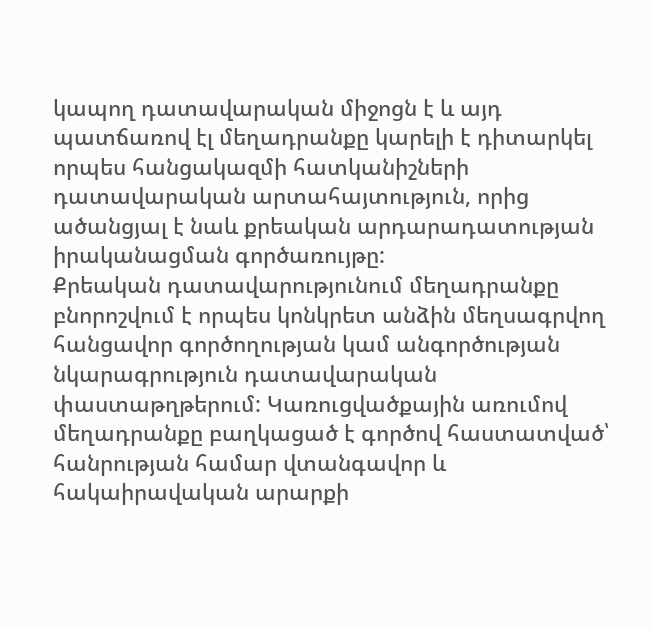կապող դատավարական միջոցն է և այդ պատճառով էլ մեղադրանքը կարելի է դիտարկել որպես հանցակազմի հատկանիշների դատավարական արտահայտություն, որից ածանցյալ է նաև քրեական արդարադատության իրականացման գործառույթը:
Քրեական դատավարությունում մեղադրանքը բնորոշվում է որպես կոնկրետ անձին մեղսագրվող հանցավոր գործողության կամ անգործության նկարագրություն դատավարական փաստաթղթերում: Կառուցվածքային առումով մեղադրանքը բաղկացած է գործով հաստատված՝ հանրության համար վտանգավոր և հակաիրավական արարքի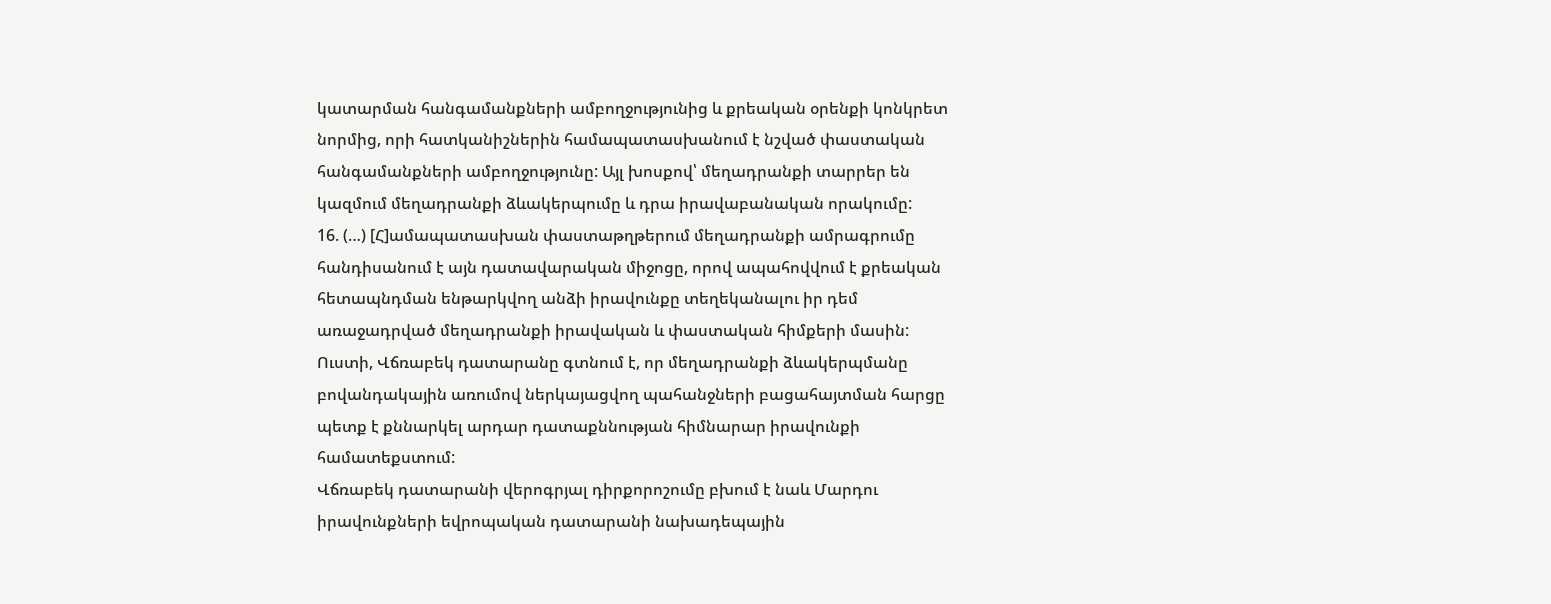կատարման հանգամանքների ամբողջությունից և քրեական օրենքի կոնկրետ նորմից, որի հատկանիշներին համապատասխանում է նշված փաստական հանգամանքների ամբողջությունը: Այլ խոսքով՝ մեղադրանքի տարրեր են կազմում մեղադրանքի ձևակերպումը և դրա իրավաբանական որակումը:
16. (…) [Հ]ամապատասխան փաստաթղթերում մեղադրանքի ամրագրումը հանդիսանում է այն դատավարական միջոցը, որով ապահովվում է քրեական հետապնդման ենթարկվող անձի իրավունքը տեղեկանալու իր դեմ առաջադրված մեղադրանքի իրավական և փաստական հիմքերի մասին: Ուստի, Վճռաբեկ դատարանը գտնում է, որ մեղադրանքի ձևակերպմանը բովանդակային առումով ներկայացվող պահանջների բացահայտման հարցը պետք է քննարկել արդար դատաքննության հիմնարար իրավունքի համատեքստում:
Վճռաբեկ դատարանի վերոգրյալ դիրքորոշումը բխում է նաև Մարդու իրավունքների եվրոպական դատարանի նախադեպային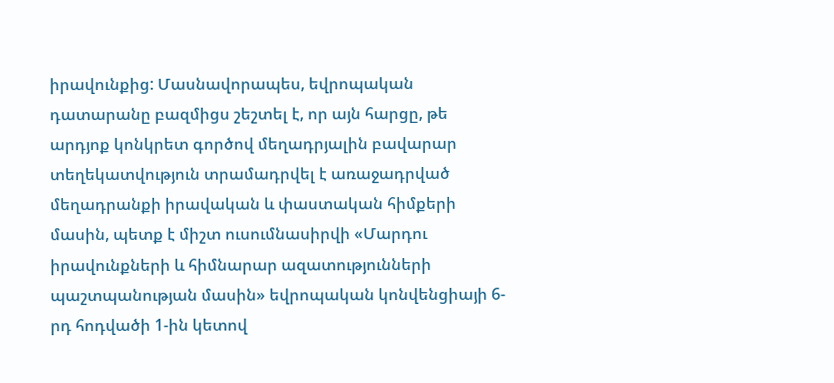իրավունքից: Մասնավորապես, եվրոպական դատարանը բազմիցս շեշտել է, որ այն հարցը, թե արդյոք կոնկրետ գործով մեղադրյալին բավարար տեղեկատվություն տրամադրվել է առաջադրված մեղադրանքի իրավական և փաստական հիմքերի մասին, պետք է միշտ ուսումնասիրվի «Մարդու իրավունքների և հիմնարար ազատությունների պաշտպանության մասին» եվրոպական կոնվենցիայի 6-րդ հոդվածի 1-ին կետով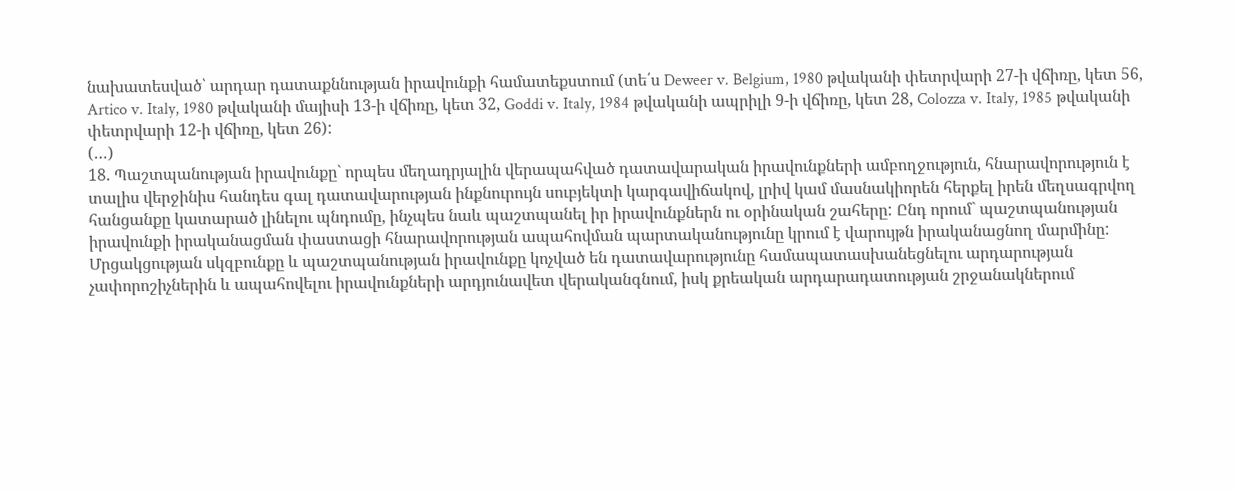նախատեսված՝ արդար դատաքննության իրավունքի համատեքստում (տե՛ս Deweer v. Belgium, 1980 թվականի փետրվարի 27-ի վճիռը, կետ 56, Artico v. Italy, 1980 թվականի մայիսի 13-ի վճիռը, կետ 32, Goddi v. Italy, 1984 թվականի ապրիլի 9-ի վճիռը, կետ 28, Colozza v. Italy, 1985 թվականի փետրվարի 12-ի վճիռը, կետ 26):
(…)
18. Պաշտպանության իրավունքը` որպես մեղադրյալին վերապահված դատավարական իրավունքների ամբողջություն, հնարավորություն է տալիս վերջինիս հանդես գալ դատավարության ինքնուրույն սուբյեկտի կարգավիճակով, լրիվ կամ մասնակիորեն հերքել իրեն մեղսագրվող հանցանքը կատարած լինելու պնդումը, ինչպես նաև պաշտպանել իր իրավունքներն ու օրինական շահերը: Ընդ որում` պաշտպանության իրավունքի իրականացման փաստացի հնարավորության ապահովման պարտականությունը կրում է վարույթն իրականացնող մարմինը:
Մրցակցության սկզբունքը և պաշտպանության իրավունքը կոչված են դատավարությունը համապատասխանեցնելու արդարության չափորոշիչներին և ապահովելու իրավունքների արդյունավետ վերականգնում, իսկ քրեական արդարադատության շրջանակներում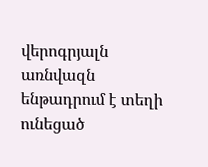վերոգրյալն առնվազն ենթադրում է տեղի ունեցած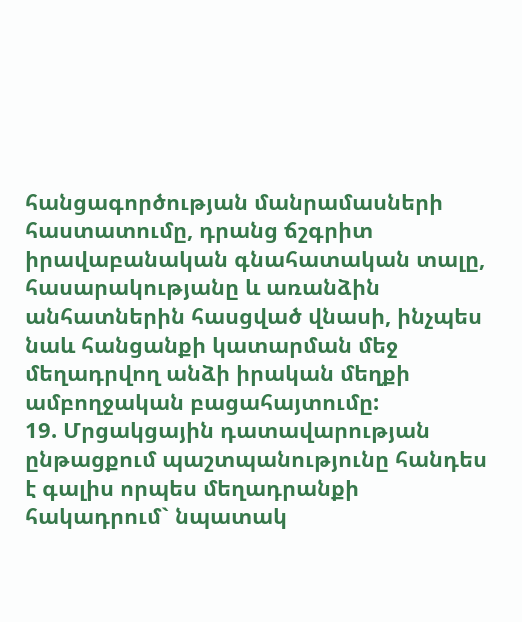հանցագործության մանրամասների հաստատումը, դրանց ճշգրիտ իրավաբանական գնահատական տալը, հասարակությանը և առանձին անհատներին հասցված վնասի, ինչպես նաև հանցանքի կատարման մեջ մեղադրվող անձի իրական մեղքի ամբողջական բացահայտումը:
19. Մրցակցային դատավարության ընթացքում պաշտպանությունը հանդես է գալիս որպես մեղադրանքի հակադրում` նպատակ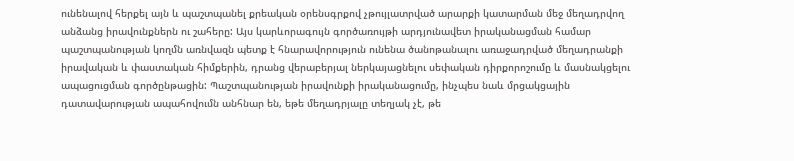ունենալով հերքել այն և պաշտպանել քրեական օրենսգրքով չթույլատրված արարքի կատարման մեջ մեղադրվող անձանց իրավունքներն ու շահերը: Այս կարևորագույն գործառույթի արդյունավետ իրականացման համար պաշտպանության կողմն առնվազն պետք է հնարավորություն ունենա ծանոթանալու առաջադրված մեղադրանքի իրավական և փաստական հիմքերին, դրանց վերաբերյալ ներկայացնելու սեփական դիրքորոշումը և մասնակցելու ապացուցման գործընթացին: Պաշտպանության իրավունքի իրականացումը, ինչպես նաև մրցակցային դատավարության ապահովումն անհնար են, եթե մեղադրյալը տեղյակ չէ, թե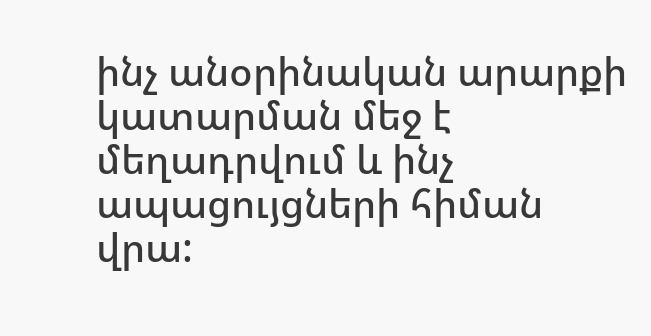ինչ անօրինական արարքի կատարման մեջ է մեղադրվում և ինչ ապացույցների հիման վրա: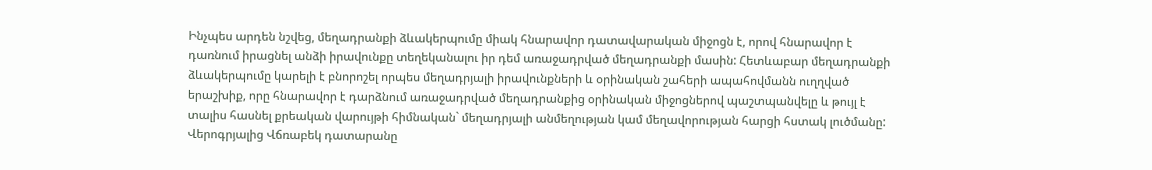Ինչպես արդեն նշվեց, մեղադրանքի ձևակերպումը միակ հնարավոր դատավարական միջոցն է, որով հնարավոր է դառնում իրացնել անձի իրավունքը տեղեկանալու իր դեմ առաջադրված մեղադրանքի մասին: Հետևաբար մեղադրանքի ձևակերպումը կարելի է բնորոշել որպես մեղադրյալի իրավունքների և օրինական շահերի ապահովմանն ուղղված երաշխիք, որը հնարավոր է դարձնում առաջադրված մեղադրանքից օրինական միջոցներով պաշտպանվելը և թույլ է տալիս հասնել քրեական վարույթի հիմնական` մեղադրյալի անմեղության կամ մեղավորության հարցի հստակ լուծմանը:
Վերոգրյալից Վճռաբեկ դատարանը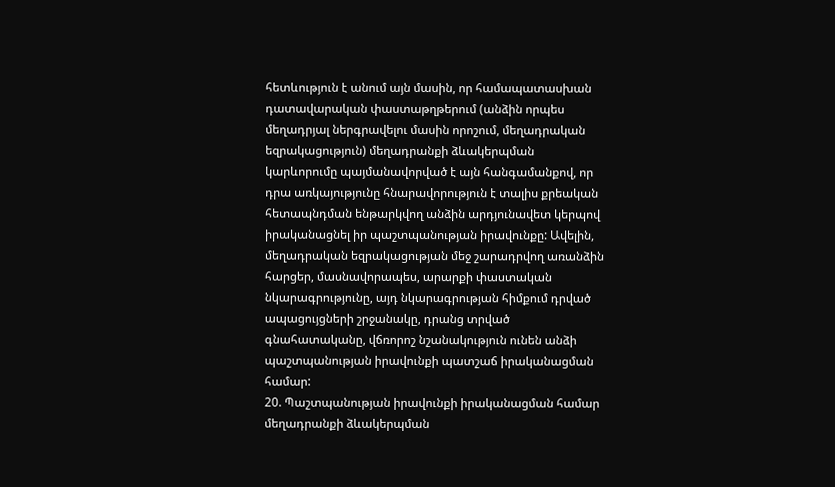հետևություն է անում այն մասին, որ համապատասխան դատավարական փաստաթղթերում (անձին որպես մեղադրյալ ներգրավելու մասին որոշում, մեղադրական եզրակացություն) մեղադրանքի ձևակերպման կարևորումը պայմանավորված է այն հանգամանքով, որ դրա առկայությունը հնարավորություն է տալիս քրեական հետապնդման ենթարկվող անձին արդյունավետ կերպով իրականացնել իր պաշտպանության իրավունքը: Ավելին, մեղադրական եզրակացության մեջ շարադրվող առանձին հարցեր, մասնավորապես, արարքի փաստական նկարագրությունը, այդ նկարագրության հիմքում դրված ապացույցների շրջանակը, դրանց տրված գնահատականը, վճռորոշ նշանակություն ունեն անձի պաշտպանության իրավունքի պատշաճ իրականացման համար:
20. Պաշտպանության իրավունքի իրականացման համար մեղադրանքի ձևակերպման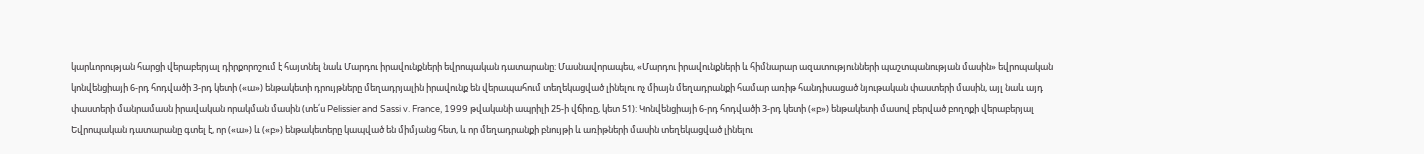կարևորության հարցի վերաբերյալ դիրքորոշում է հայտնել նաև Մարդու իրավունքների եվրոպական դատարանը: Մասնավորապես, «Մարդու իրավունքների և հիմնարար ազատությունների պաշտպանության մասին» եվրոպական կոնվենցիայի 6-րդ հոդվածի 3-րդ կետի («ա») ենթակետի դրույթները մեղադրյալին իրավունք են վերապահում տեղեկացված լինելու ոչ միայն մեղադրանքի համար առիթ հանդիսացած նյութական փաստերի մասին, այլ նաև այդ փաստերի մանրամասն իրավական որակման մասին (տե՛ս Pelissier and Sassi v. France, 1999 թվականի ապրիլի 25-ի վճիռը, կետ 51): Կոնվենցիայի 6-րդ հոդվածի 3-րդ կետի («բ») ենթակետի մասով բերված բողոքի վերաբերյալ Եվրոպական դատարանը գտել է, որ («ա») և («բ») ենթակետերը կապված են միմյանց հետ, և որ մեղադրանքի բնույթի և առիթների մասին տեղեկացված լինելու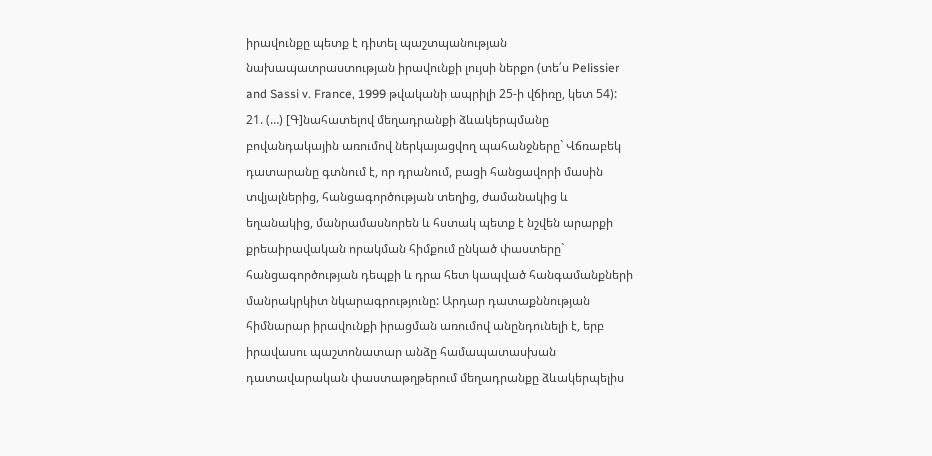իրավունքը պետք է դիտել պաշտպանության նախապատրաստության իրավունքի լույսի ներքո (տե՛ս Pelissier and Sassi v. France, 1999 թվականի ապրիլի 25-ի վճիռը, կետ 54):
21. (…) [Գ]նահատելով մեղադրանքի ձևակերպմանը բովանդակային առումով ներկայացվող պահանջները` Վճռաբեկ դատարանը գտնում է, որ դրանում, բացի հանցավորի մասին տվյալներից, հանցագործության տեղից, ժամանակից և եղանակից, մանրամասնորեն և հստակ պետք է նշվեն արարքի քրեաիրավական որակման հիմքում ընկած փաստերը` հանցագործության դեպքի և դրա հետ կապված հանգամանքների մանրակրկիտ նկարագրությունը: Արդար դատաքննության հիմնարար իրավունքի իրացման առումով անընդունելի է, երբ իրավասու պաշտոնատար անձը համապատասխան դատավարական փաստաթղթերում մեղադրանքը ձևակերպելիս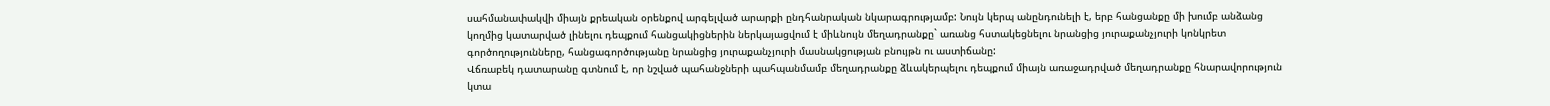սահմանափակվի միայն քրեական օրենքով արգելված արարքի ընդհանրական նկարագրությամբ: Նույն կերպ անընդունելի է, երբ հանցանքը մի խումբ անձանց կողմից կատարված լինելու դեպքում հանցակիցներին ներկայացվում է միևնույն մեղադրանքը` առանց հստակեցնելու նրանցից յուրաքանչյուրի կոնկրետ գործողությունները, հանցագործությանը նրանցից յուրաքանչյուրի մասնակցության բնույթն ու աստիճանը:
Վճռաբեկ դատարանը գտնում է, որ նշված պահանջների պահպանմամբ մեղադրանքը ձևակերպելու դեպքում միայն առաջադրված մեղադրանքը հնարավորություն կտա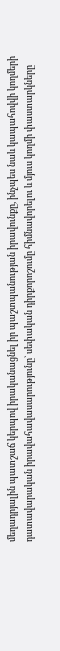մեղադրյալին պատշաճ կերպով իրականացնել իր պաշտպանության իրավունքը, ինչպես նաև կապահովվի կողմերի դատավարական իրավահավասարությունը` սեփական դիրքորոշումը հիմնավորելու և մյուս կողմի փաստարկները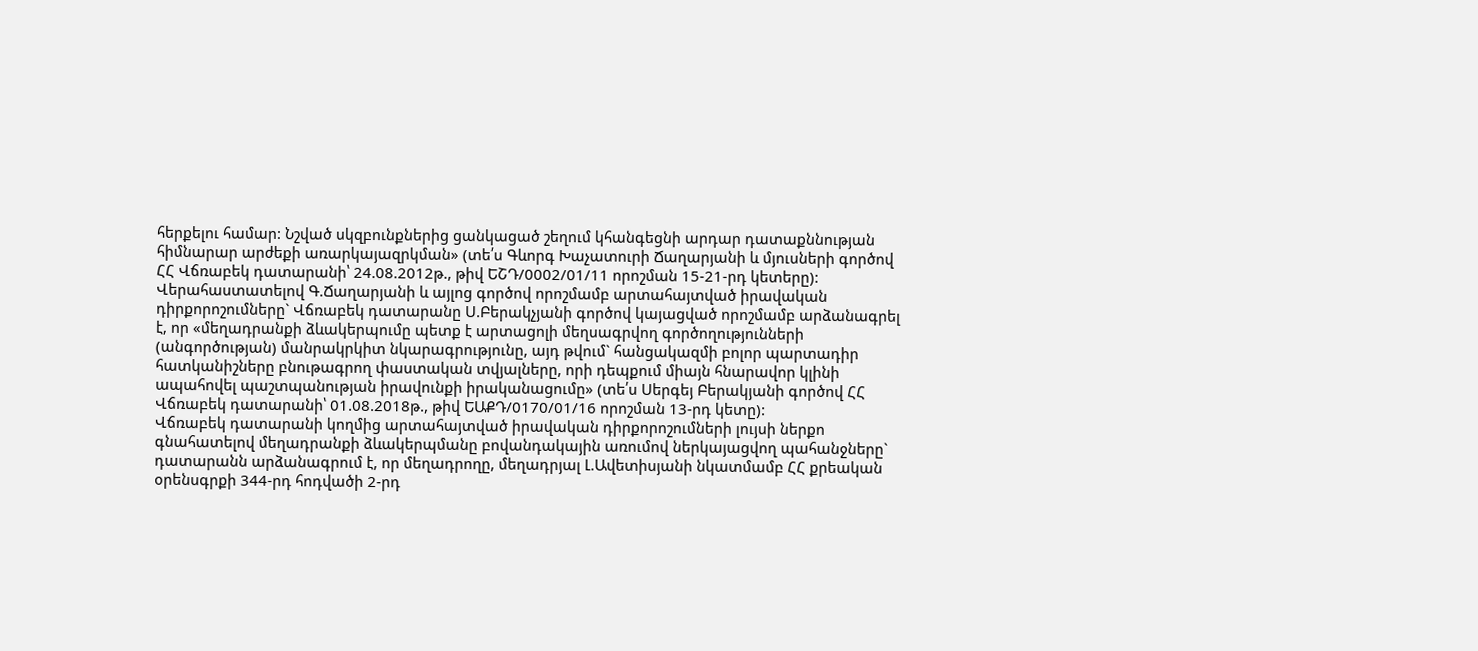հերքելու համար: Նշված սկզբունքներից ցանկացած շեղում կհանգեցնի արդար դատաքննության հիմնարար արժեքի առարկայազրկման» (տե՛ս Գևորգ Խաչատուրի Ճաղարյանի և մյուսների գործով ՀՀ Վճռաբեկ դատարանի՝ 24.08.2012թ., թիվ ԵՇԴ/0002/01/11 որոշման 15-21-րդ կետերը):
Վերահաստատելով Գ.Ճաղարյանի և այլոց գործով որոշմամբ արտահայտված իրավական դիրքորոշումները` Վճռաբեկ դատարանը Ս.Բերակչյանի գործով կայացված որոշմամբ արձանագրել է, որ «մեղադրանքի ձևակերպումը պետք է արտացոլի մեղսագրվող գործողությունների (անգործության) մանրակրկիտ նկարագրությունը, այդ թվում` հանցակազմի բոլոր պարտադիր հատկանիշները բնութագրող փաստական տվյալները, որի դեպքում միայն հնարավոր կլինի ապահովել պաշտպանության իրավունքի իրականացումը» (տե՛ս Սերգեյ Բերակյանի գործով ՀՀ Վճռաբեկ դատարանի՝ 01.08.2018թ., թիվ ԵԱՔԴ/0170/01/16 որոշման 13-րդ կետը):
Վճռաբեկ դատարանի կողմից արտահայտված իրավական դիրքորոշումների լույսի ներքո գնահատելով մեղադրանքի ձևակերպմանը բովանդակային առումով ներկայացվող պահանջները` դատարանն արձանագրում է, որ մեղադրողը, մեղադրյալ Լ.Ավետիսյանի նկատմամբ ՀՀ քրեական օրենսգրքի 344-րդ հոդվածի 2-րդ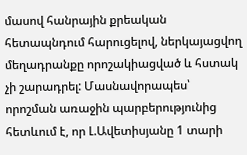մասով հանրային քրեական հետապնդում հարուցելով, ներկայացվող մեղադրանքը որոշակիացված և հստակ չի շարադրել: Մասնավորապես՝ որոշման առաջին պարբերությունից հետևում է, որ Լ.Ավետիսյանը 1 տարի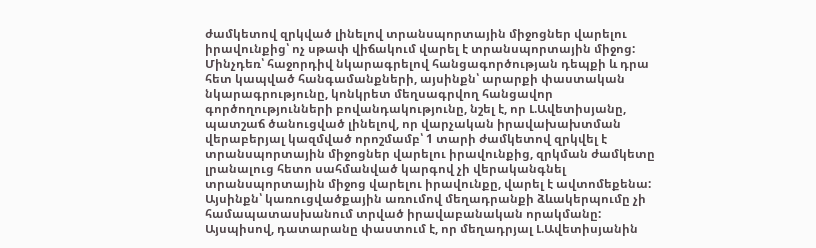ժամկետով զրկված լինելով տրանսպորտային միջոցներ վարելու իրավունքից՝ ոչ սթափ վիճակում վարել է տրանսպորտային միջոց: Մինչդեռ՝ հաջորդիվ նկարագրելով հանցագործության դեպքի և դրա հետ կապված հանգամանքների, այսինքն՝ արարքի փաստական նկարագրությունը, կոնկրետ մեղսագրվող հանցավոր գործողությունների բովանդակությունը, նշել է, որ Լ.Ավետիսյանը, պատշաճ ծանուցված լինելով, որ վարչական իրավախախտման վերաբերյալ կազմված որոշմամբ՝ 1 տարի ժամկետով զրկվել է տրանսպորտային միջոցներ վարելու իրավունքից, զրկման ժամկետը լրանալուց հետո սահմանված կարգով չի վերականգնել տրանսպորտային միջոց վարելու իրավունքը, վարել է ավտոմեքենա: Այսինքն՝ կառուցվածքային առումով մեղադրանքի ձևակերպումը չի համապատասխանում տրված իրավաբանական որակմանը:
Այսպիսով, դատարանը փաստում է, որ մեղադրյալ Լ.Ավետիսյանին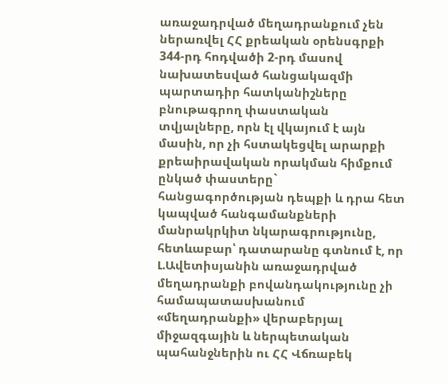առաջադրված մեղադրանքում չեն ներառվել ՀՀ քրեական օրենսգրքի 344-րդ հոդվածի 2-րդ մասով նախատեսված հանցակազմի պարտադիր հատկանիշները բնութագրող փաստական տվյալները, որն էլ վկայում է այն մասին, որ չի հստակեցվել արարքի քրեաիրավական որակման հիմքում ընկած փաստերը` հանցագործության դեպքի և դրա հետ կապված հանգամանքների մանրակրկիտ նկարագրությունը, հետևաբար՝ դատարանը գտնում է, որ Լ.Ավետիսյանին առաջադրված մեղադրանքի բովանդակությունը չի համապատասխանում «մեղադրանքի» վերաբերյալ միջազգային և ներպետական պահանջներին ու ՀՀ Վճռաբեկ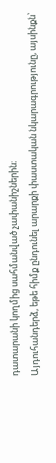դատարանի կողմից սահմանված չափանիշներին։
Այդուհանդերձ, եթե հիմք ընդունել արարքի փաստական նկարագրությունը, այսինքն՝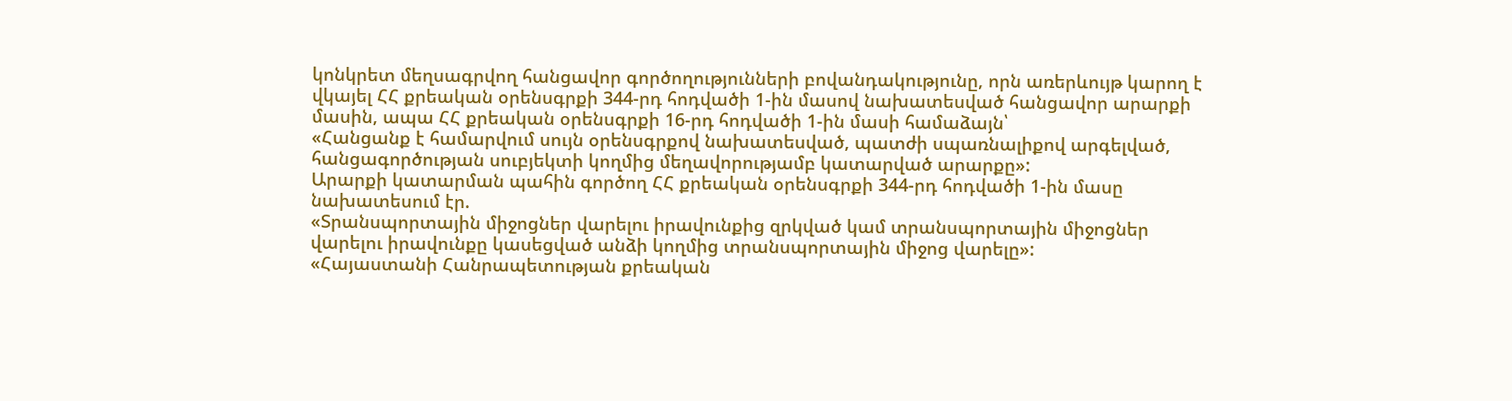կոնկրետ մեղսագրվող հանցավոր գործողությունների բովանդակությունը, որն առերևույթ կարող է վկայել ՀՀ քրեական օրենսգրքի 344-րդ հոդվածի 1-ին մասով նախատեսված հանցավոր արարքի մասին, ապա ՀՀ քրեական օրենսգրքի 16-րդ հոդվածի 1-ին մասի համաձայն՝
«Հանցանք է համարվում սույն օրենսգրքով նախատեսված, պատժի սպառնալիքով արգելված, հանցագործության սուբյեկտի կողմից մեղավորությամբ կատարված արարքը»:
Արարքի կատարման պահին գործող ՀՀ քրեական օրենսգրքի 344-րդ հոդվածի 1-ին մասը նախատեսում էր.
«Տրանսպորտային միջոցներ վարելու իրավունքից զրկված կամ տրանսպորտային միջոցներ վարելու իրավունքը կասեցված անձի կողմից տրանսպորտային միջոց վարելը»:
«Հայաստանի Հանրապետության քրեական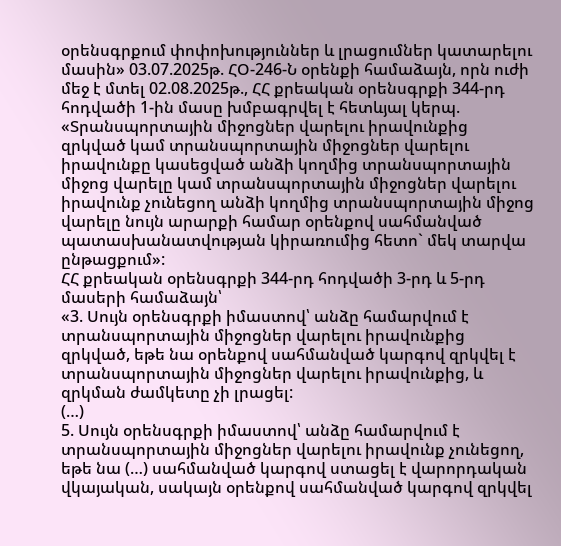օրենսգրքում փոփոխություններ և լրացումներ կատարելու մասին» 03.07.2025թ. ՀՕ-246-Ն օրենքի համաձայն, որն ուժի մեջ է մտել 02.08.2025թ., ՀՀ քրեական օրենսգրքի 344-րդ հոդվածի 1-ին մասը խմբագրվել է հետևյալ կերպ.
«Տրանսպորտային միջոցներ վարելու իրավունքից զրկված կամ տրանսպորտային միջոցներ վարելու իրավունքը կասեցված անձի կողմից տրանսպորտային միջոց վարելը կամ տրանսպորտային միջոցներ վարելու իրավունք չունեցող անձի կողմից տրանսպորտային միջոց վարելը նույն արարքի համար օրենքով սահմանված պատասխանատվության կիրառումից հետո` մեկ տարվա ընթացքում»:
ՀՀ քրեական օրենսգրքի 344-րդ հոդվածի 3-րդ և 5-րդ մասերի համաձայն՝
«3. Սույն օրենսգրքի իմաստով՝ անձը համարվում է տրանսպորտային միջոցներ վարելու իրավունքից զրկված, եթե նա օրենքով սահմանված կարգով զրկվել է տրանսպորտային միջոցներ վարելու իրավունքից, և զրկման ժամկետը չի լրացել:
(…)
5. Սույն օրենսգրքի իմաստով՝ անձը համարվում է տրանսպորտային միջոցներ վարելու իրավունք չունեցող, եթե նա (…) սահմանված կարգով ստացել է վարորդական վկայական, սակայն օրենքով սահմանված կարգով զրկվել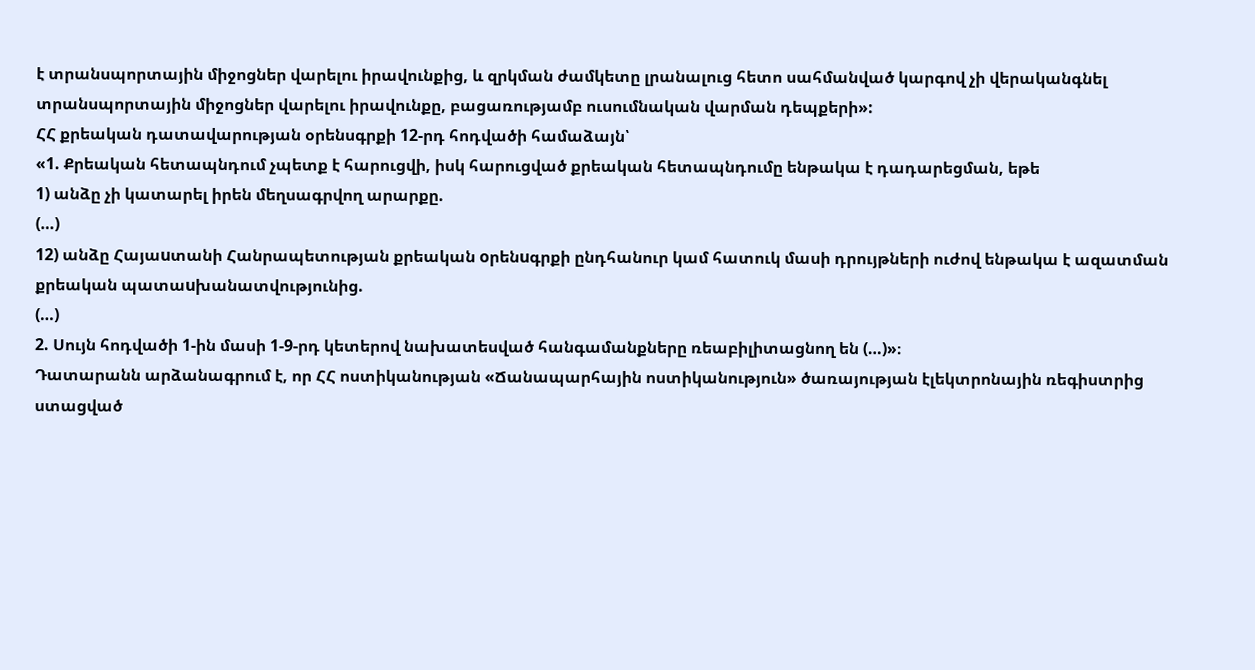է տրանսպորտային միջոցներ վարելու իրավունքից, և զրկման ժամկետը լրանալուց հետո սահմանված կարգով չի վերականգնել տրանսպորտային միջոցներ վարելու իրավունքը, բացառությամբ ուսումնական վարման դեպքերի»:
ՀՀ քրեական դատավարության օրենսգրքի 12-րդ հոդվածի համաձայն՝
«1. Քրեական հետապնդում չպետք է հարուցվի, իսկ հարուցված քրեական հետապնդումը ենթակա է դադարեցման, եթե
1) անձը չի կատարել իրեն մեղսագրվող արարքը.
(…)
12) անձը Հայաuտանի Հանրապետության քրեական oրենuգրքի ընդհանուր կամ հատուկ մասի դրույթների ուժով ենթակա է ազատման քրեական պատաuխանատվությունից.
(…)
2. Սույն հոդվածի 1-ին մասի 1-9-րդ կետերով նախատեսված հանգամանքները ռեաբիլիտացնող են (…)»։
Դատարանն արձանագրում է, որ ՀՀ ոստիկանության «Ճանապարհային ոստիկանություն» ծառայության էլեկտրոնային ռեգիստրից ստացված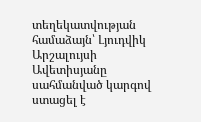տեղեկատվության համաձայն՝ Լյուդվիկ Արշալույսի Ավետիսյանը սահմանված կարգով ստացել է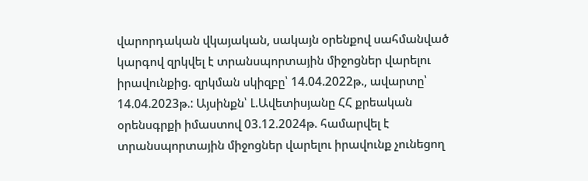վարորդական վկայական, սակայն օրենքով սահմանված կարգով զրկվել է տրանսպորտային միջոցներ վարելու իրավունքից. զրկման սկիզբը՝ 14.04.2022թ., ավարտը՝ 14.04.2023թ.: Այսինքն՝ Լ.Ավետիսյանը ՀՀ քրեական օրենսգրքի իմաստով 03.12.2024թ. համարվել է տրանսպորտային միջոցներ վարելու իրավունք չունեցող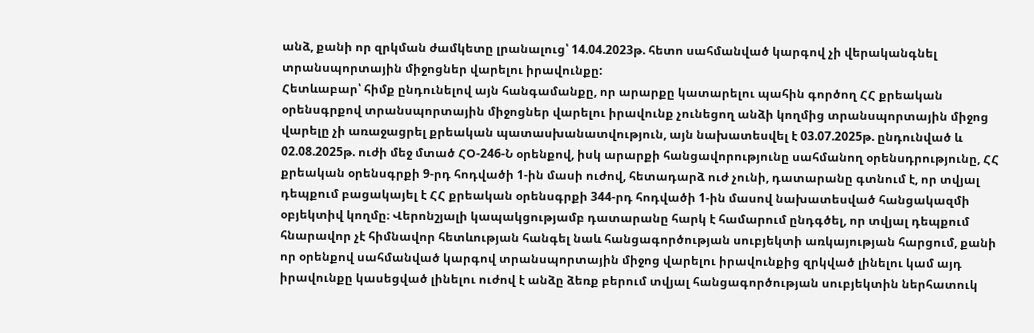անձ, քանի որ զրկման ժամկետը լրանալուց՝ 14.04.2023թ. հետո սահմանված կարգով չի վերականգնել տրանսպորտային միջոցներ վարելու իրավունքը:
Հետևաբար՝ հիմք ընդունելով այն հանգամանքը, որ արարքը կատարելու պահին գործող ՀՀ քրեական օրենսգրքով տրանսպորտային միջոցներ վարելու իրավունք չունեցող անձի կողմից տրանսպորտային միջոց վարելը չի առաջացրել քրեական պատասխանատվություն, այն նախատեսվել է 03.07.2025թ. ընդունված և 02.08.2025թ. ուժի մեջ մտած ՀՕ-246-Ն օրենքով, իսկ արարքի հանցավորությունը սահմանող օրենսդրությունը, ՀՀ քրեական օրենսգրքի 9-րդ հոդվածի 1-ին մասի ուժով, հետադարձ ուժ չունի, դատարանը գտնում է, որ տվյալ դեպքում բացակայել է ՀՀ քրեական օրենսգրքի 344-րդ հոդվածի 1-ին մասով նախատեսված հանցակազմի օբյեկտիվ կողմը։ Վերոնշյալի կապակցությամբ դատարանը հարկ է համարում ընդգծել, որ տվյալ դեպքում հնարավոր չէ հիմնավոր հետևության հանգել նաև հանցագործության սուբյեկտի առկայության հարցում, քանի որ օրենքով սահմանված կարգով տրանսպորտային միջոց վարելու իրավունքից զրկված լինելու կամ այդ իրավունքը կասեցված լինելու ուժով է անձը ձեռք բերում տվյալ հանցագործության սուբյեկտին ներհատուկ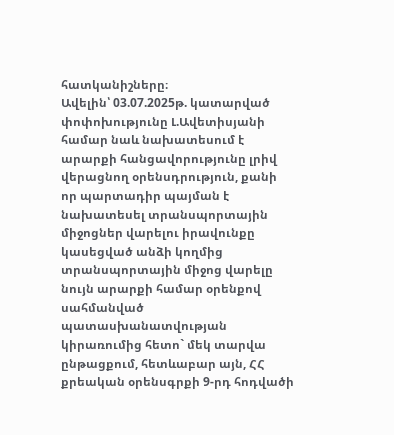հատկանիշները։
Ավելին՝ 03.07.2025թ. կատարված փոփոխությունը Լ.Ավետիսյանի համար նաև նախատեսում է արարքի հանցավորությունը լրիվ վերացնող օրենսդրություն, քանի որ պարտադիր պայման է նախատեսել տրանսպորտային միջոցներ վարելու իրավունքը կասեցված անձի կողմից տրանսպորտային միջոց վարելը նույն արարքի համար օրենքով սահմանված պատասխանատվության կիրառումից հետո` մեկ տարվա ընթացքում, հետևաբար այն, ՀՀ քրեական օրենսգրքի 9-րդ հոդվածի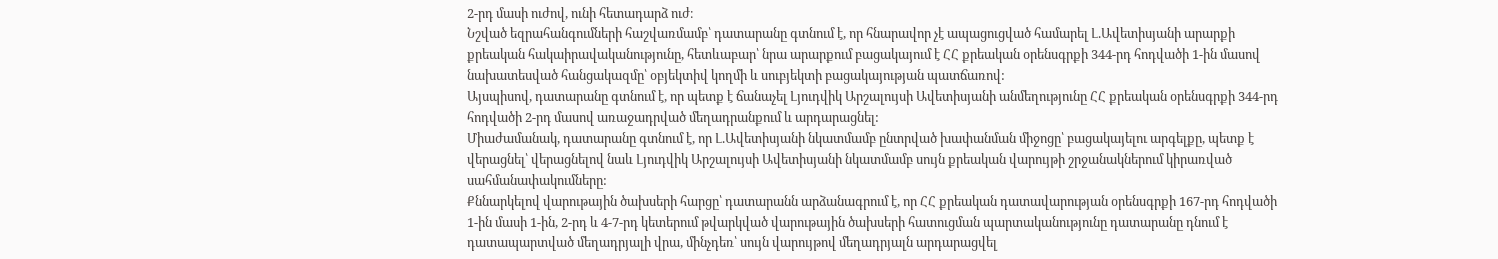2-րդ մասի ուժով, ունի հետադարձ ուժ։
Նշված եզրահանգումների հաշվառմամբ՝ դատարանը գտնում է, որ հնարավոր չէ ապացուցված համարել Լ.Ավետիսյանի արարքի քրեական հակաիրավականությունը, հետևաբար՝ նրա արարքում բացակայում է ՀՀ քրեական օրենսգրքի 344-րդ հոդվածի 1-ին մասով նախատեսված հանցակազմը՝ օբյեկտիվ կողմի և սուբյեկտի բացակայության պատճառով:
Այսպիսով, դատարանը գտնում է, որ պետք է ճանաչել Լյուդվիկ Արշալույսի Ավետիսյանի անմեղությունը ՀՀ քրեական օրենսգրքի 344-րդ հոդվածի 2-րդ մասով առաջադրված մեղադրանքում և արդարացնել:
Միաժամանակ, դատարանը գտնում է, որ Լ.Ավետիսյանի նկատմամբ ընտրված խափանման միջոցը՝ բացակայելու արգելքը, պետք է վերացնել՝ վերացնելով նաև Լյուդվիկ Արշալույսի Ավետիսյանի նկատմամբ սույն քրեական վարույթի շրջանակներում կիրառված սահմանափակումները:
Քննարկելով վարութային ծախսերի հարցը՝ դատարանն արձանագրում է, որ ՀՀ քրեական դատավարության օրենսգրքի 167-րդ հոդվածի 1-ին մասի 1-ին, 2-րդ և 4-7-րդ կետերում թվարկված վարութային ծախսերի հատուցման պարտականությունը դատարանը դնում է դատապարտված մեղադրյալի վրա, մինչդեռ՝ սույն վարույթով մեղադրյալն արդարացվել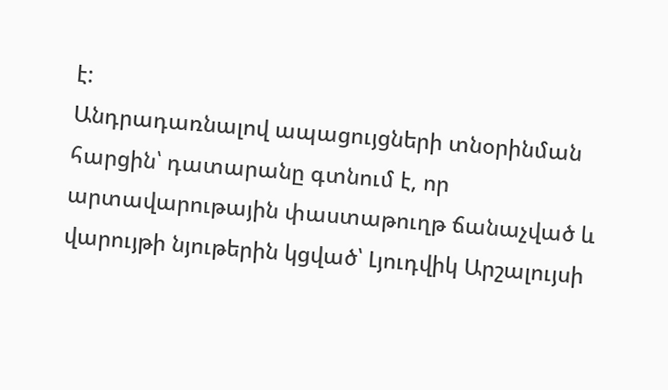է:
Անդրադառնալով ապացույցների տնօրինման հարցին՝ դատարանը գտնում է, որ արտավարութային փաստաթուղթ ճանաչված և վարույթի նյութերին կցված՝ Լյուդվիկ Արշալույսի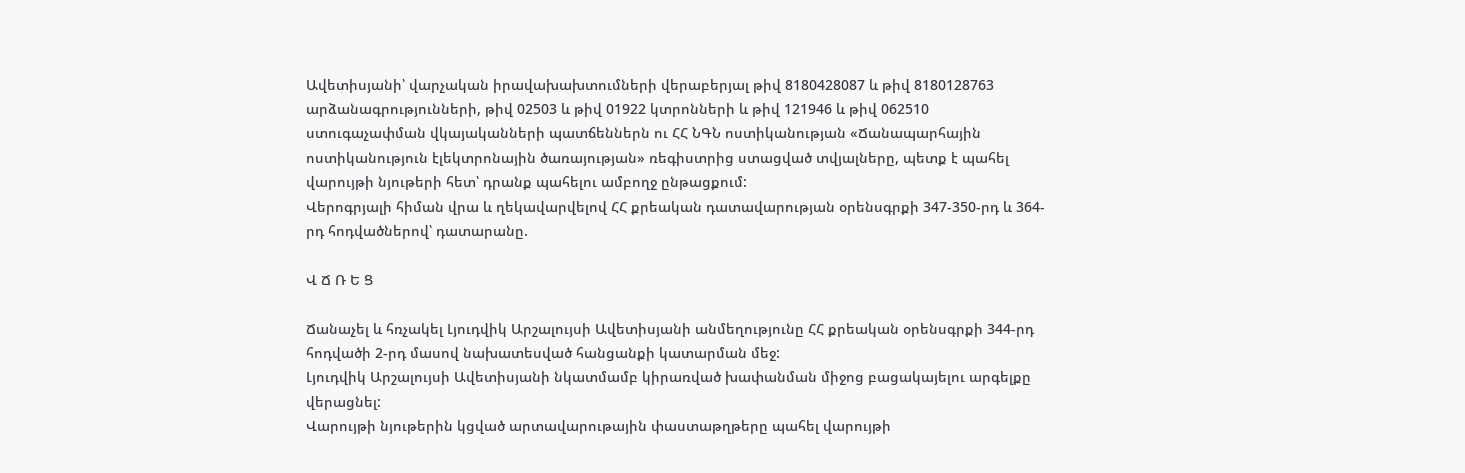Ավետիսյանի՝ վարչական իրավախախտումների վերաբերյալ թիվ 8180428087 և թիվ 8180128763 արձանագրությունների, թիվ 02503 և թիվ 01922 կտրոնների և թիվ 121946 և թիվ 062510 ստուգաչափման վկայականների պատճեններն ու ՀՀ ՆԳՆ ոստիկանության «Ճանապարհային ոստիկանություն էլեկտրոնային ծառայության» ռեգիստրից ստացված տվյալները, պետք է պահել վարույթի նյութերի հետ՝ դրանք պահելու ամբողջ ընթացքում:
Վերոգրյալի հիման վրա և ղեկավարվելով ՀՀ քրեական դատավարության օրենսգրքի 347-350-րդ և 364-րդ հոդվածներով՝ դատարանը.

Վ Ճ Ռ Ե Ց

Ճանաչել և հռչակել Լյուդվիկ Արշալույսի Ավետիսյանի անմեղությունը ՀՀ քրեական օրենսգրքի 344-րդ հոդվածի 2-րդ մասով նախատեսված հանցանքի կատարման մեջ:
Լյուդվիկ Արշալույսի Ավետիսյանի նկատմամբ կիրառված խափանման միջոց բացակայելու արգելքը վերացնել:
Վարույթի նյութերին կցված արտավարութային փաստաթղթերը պահել վարույթի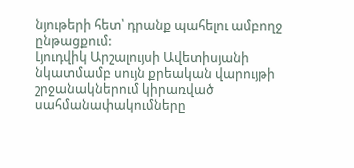նյութերի հետ՝ դրանք պահելու ամբողջ ընթացքում:
Լյուդվիկ Արշալույսի Ավետիսյանի նկատմամբ սույն քրեական վարույթի շրջանակներում կիրառված սահմանափակումները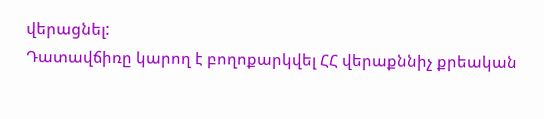վերացնել:
Դատավճիռը կարող է բողոքարկվել ՀՀ վերաքննիչ քրեական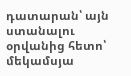դատարան՝ այն ստանալու օրվանից հետո՝ մեկամսյա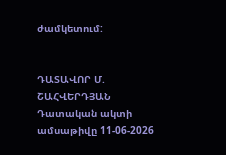ժամկետում:


ԴԱՏԱՎՈՐ Մ. ՇԱՀՎԵՐԴՅԱՆ
Դատական ակտի ամսաթիվը 11-06-2026